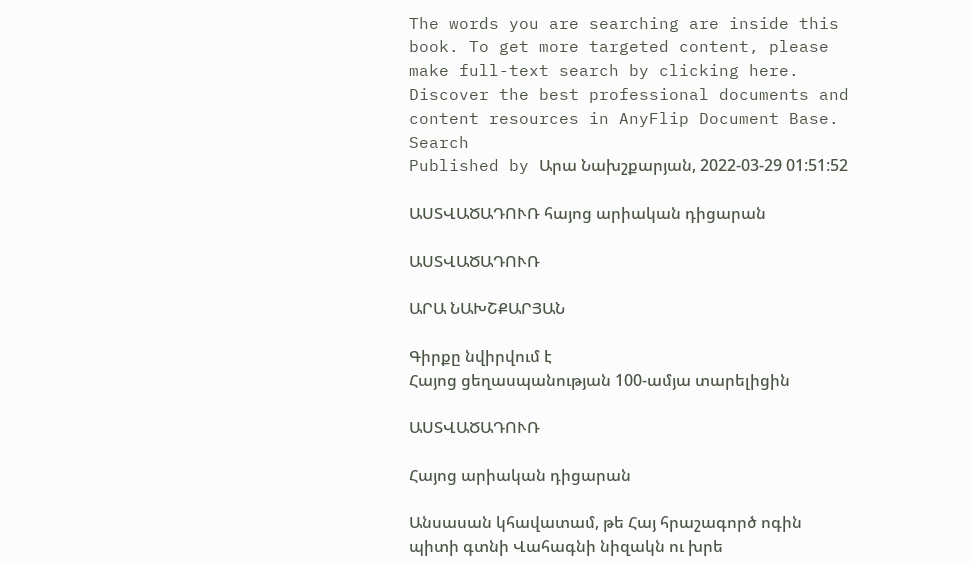The words you are searching are inside this book. To get more targeted content, please make full-text search by clicking here.
Discover the best professional documents and content resources in AnyFlip Document Base.
Search
Published by Արա Նախշքարյան, 2022-03-29 01:51:52

ԱՍՏՎԱԾԱԴՈՒՌ հայոց արիական դիցարան

ԱՍՏՎԱԾԱԴՈՒՌ

ԱՐԱ ՆԱԽՇՔԱՐՅԱՆ

Գիրքը նվիրվում է
Հայոց ցեղասպանության 100-ամյա տարելիցին

ԱՍՏՎԱԾԱԴՈՒՌ

Հայոց արիական դիցարան

Անսասան կհավատամ, թե Հայ հրաշագործ ոգին
պիտի գտնի Վահագնի նիզակն ու խրե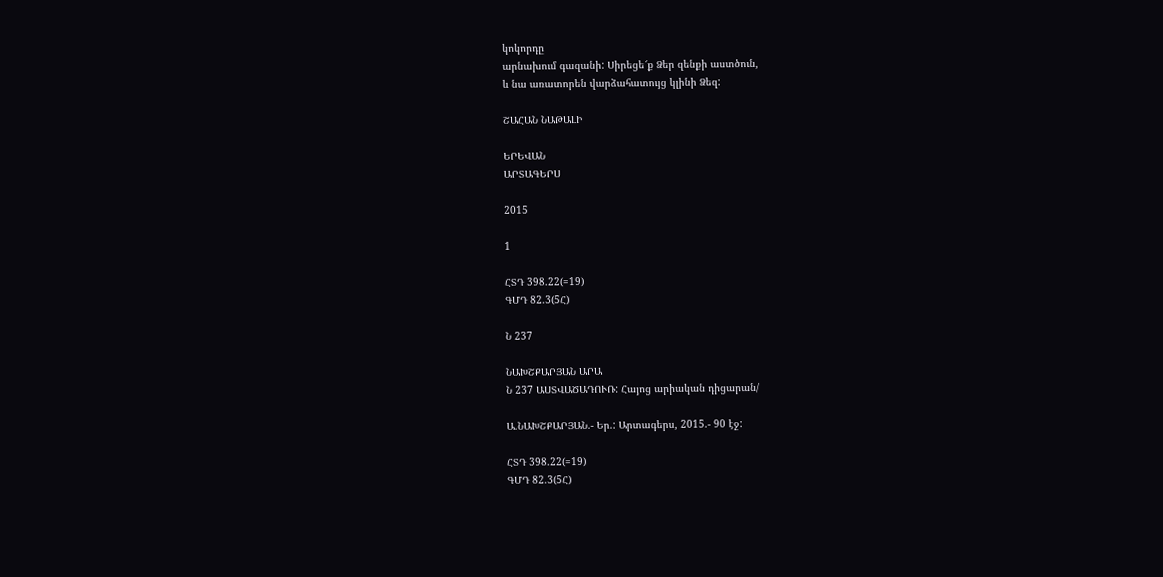կոկորդը
արնախում գազանի: Սիրեցե՜ք Ձեր զենքի աստծուն,
և նա առատորեն վարձահատույց կլինի Ձեզ:

ՇԱՀԱՆ ՆԱԹԱԼԻ

ԵՐԵՎԱՆ
ԱՐՏԱԳԵՐՍ

2015

1

ՀՏԴ 398.22(=19)
ԳՄԴ 82.3(5Հ)

Ն 237

ՆԱԽՇՔԱՐՅԱՆ ԱՐԱ
Ն 237 ԱՍՏՎԱԾԱԴՈՒՌ: Հայոց արիական դիցարան/

Ա.ՆԱԽՇՔԱՐՅԱՆ.- Եր.: Արտագերս, 2015.- 90 էջ:

ՀՏԴ 398.22(=19)
ԳՄԴ 82.3(5Հ)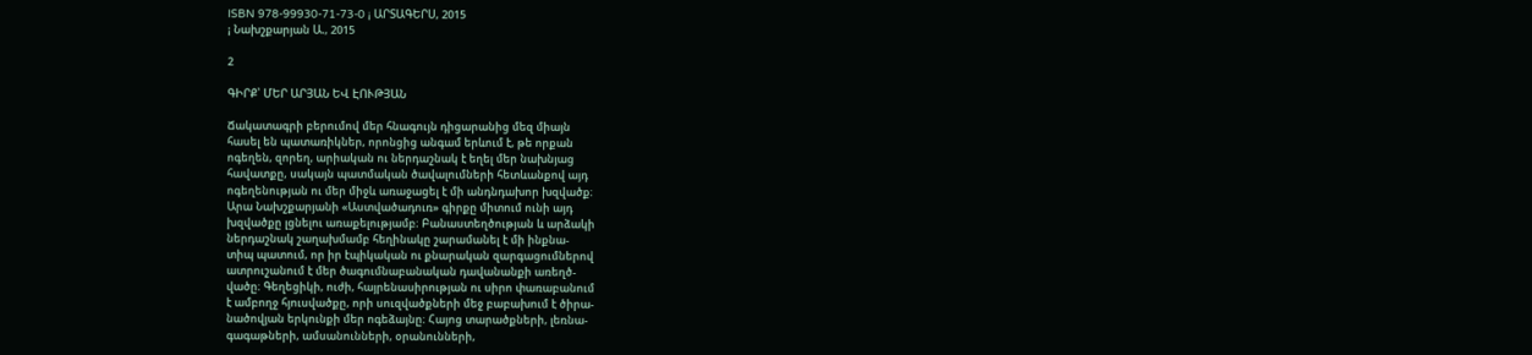ISBN 978-99930-71-73-0 ¡ ԱՐՏԱԳԵՐՍ, 2015
¡ Նախշքարյան Ա., 2015

2

ԳԻՐՔ՝ ՄԵՐ ԱՐՅԱՆ ԵՎ ԷՈՒԹՅԱՆ

Ճակատագրի բերումով մեր հնագույն դիցարանից մեզ միայն
հասել են պատառիկներ, որոնցից անգամ երևում է, թե որքան
ոգեղեն, զորեղ, արիական ու ներդաշնակ է եղել մեր նախնյաց
հավատքը, սակայն պատմական ծավալումների հետևանքով այդ
ոգեղենության ու մեր միջև առաջացել է մի անդնդախոր խզվածք։
Արա Նախշքարյանի «Աստվածադուռ» գիրքը միտում ունի այդ
խզվածքը լցնելու առաքելությամբ։ Բանաստեղծության և արձակի
ներդաշնակ շաղախմամբ հեղինակը շարամանել է մի ինքնա-
տիպ պատում, որ իր էպիկական ու քնարական զարգացումներով
ատրուշանում է մեր ծագումնաբանական դավանանքի առեղծ-
վածը։ Գեղեցիկի, ուժի, հայրենասիրության ու սիրո փառաբանում
է ամբողջ հյուսվածքը, որի սուզվածքների մեջ բաբախում է ծիրա-
նածովյան երկունքի մեր ոգեձայնը։ Հայոց տարածքների, լեռնա-
գագաթների, ամսանունների, օրանունների,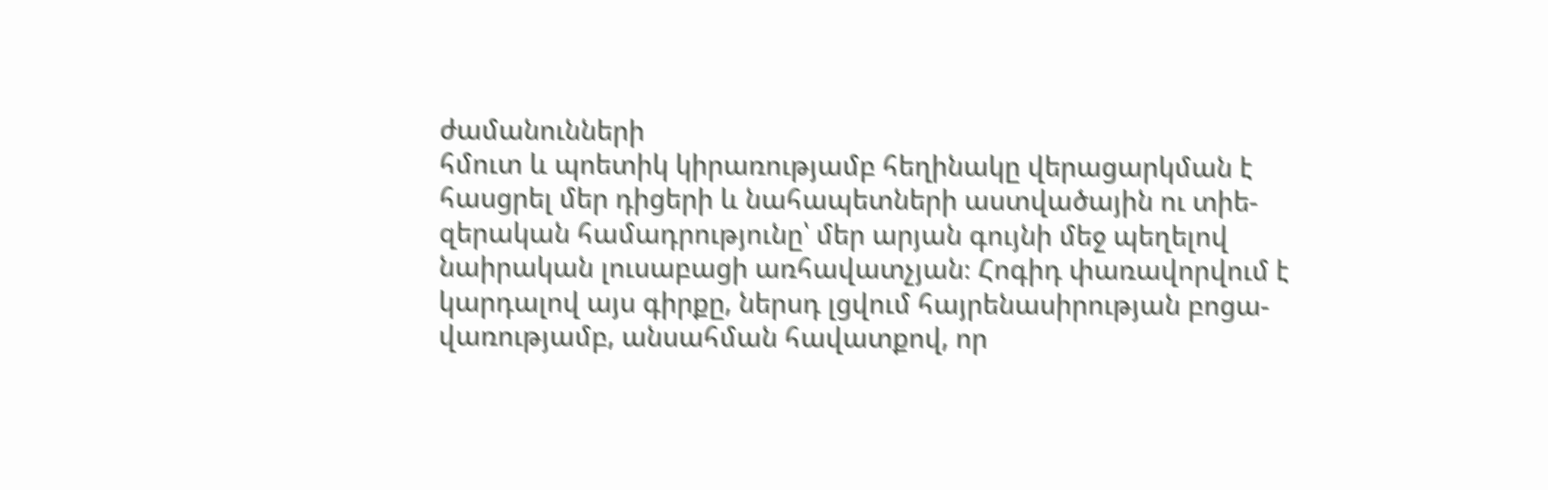ժամանունների
հմուտ և պոետիկ կիրառությամբ հեղինակը վերացարկման է
հասցրել մեր դիցերի և նահապետների աստվածային ու տիե-
զերական համադրությունը՝ մեր արյան գույնի մեջ պեղելով
նաիրական լուսաբացի առհավատչյան։ Հոգիդ փառավորվում է
կարդալով այս գիրքը, ներսդ լցվում հայրենասիրության բոցա-
վառությամբ, անսահման հավատքով, որ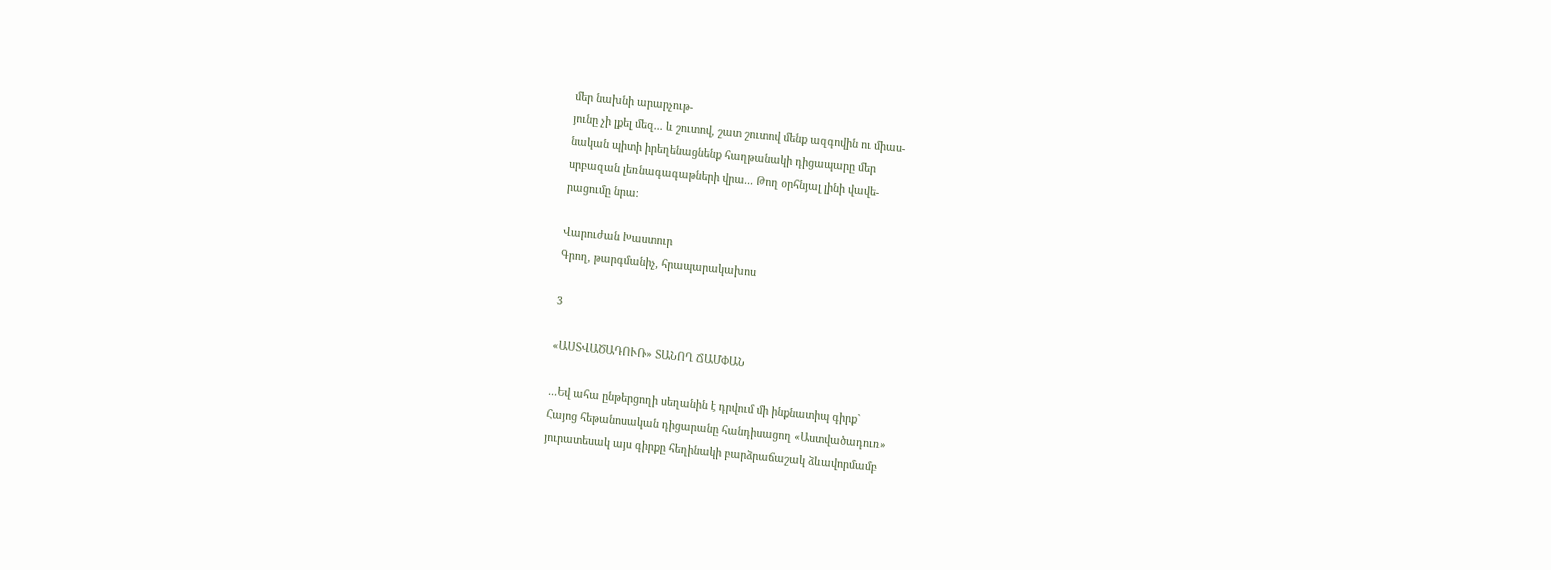մեր նախնի արարչութ-
յունը չի լքել մեզ... և շուտով, շատ շուտով մենք ազգովին ու միաս-
նական պիտի իրեղենացնենք հաղթանակի դիցապարը մեր
սրբազան լեռնագագաթների վրա... Թող օրհնյալ լինի վավե-
րացումը նրա։

Վարուժան Խաստուր
Գրող, թարգմանիչ, հրապարակախոս

3

«ԱՍՏՎԱԾԱԴՈՒՌ» ՏԱՆՈՂ ՃԱՄՓԱՆ

...Եվ ահա ընթերցողի սեղանին է դրվում մի ինքնատիպ գիրք`
Հայոց հեթանոսական դիցարանը հանդիսացող «Աստվածադուռ»
յուրատեսակ այս գիրքը հեղինակի բարձրաճաշակ ձևավորմամբ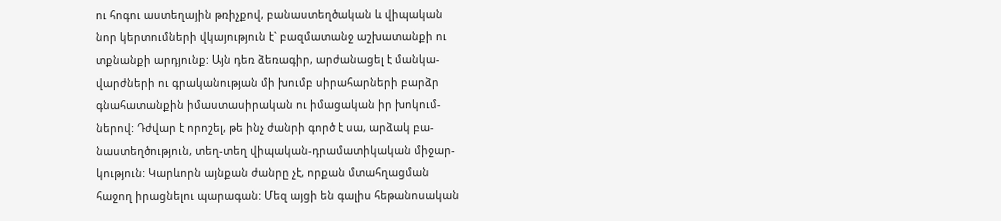ու հոգու աստեղային թռիչքով, բանաստեղծական և վիպական
նոր կերտումների վկայություն է` բազմատանջ աշխատանքի ու
տքնանքի արդյունք: Այն դեռ ձեռագիր, արժանացել է մանկա-
վարժների ու գրականության մի խումբ սիրահարների բարձր
գնահատանքին իմաստասիրական ու իմացական իր խոկում-
ներով: Դժվար է որոշել, թե ինչ ժանրի գործ է սա, արձակ բա-
նաստեղծություն, տեղ-տեղ վիպական-դրամատիկական միջար-
կություն: Կարևորն այնքան ժանրը չէ, որքան մտահղացման
հաջող իրացնելու պարագան: Մեզ այցի են գալիս հեթանոսական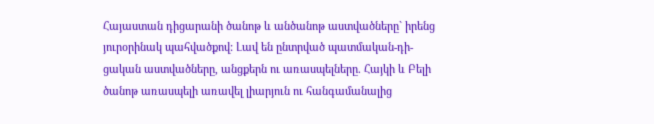Հայաստան դիցարանի ծանոթ և անծանոթ աստվածները` իրենց
յուրօրինակ պահվածքով: Լավ են ընտրված պատմական-դի-
ցական աստվածները, անցքերն ու առասպելները. Հայկի և Բելի
ծանոթ առասպելի առավել լիարյուն ու հանգամանալից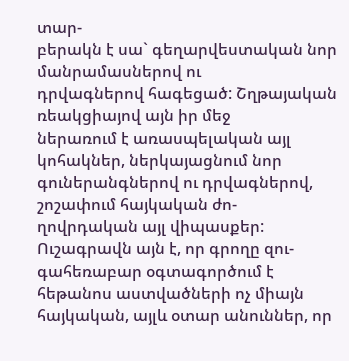տար-
բերակն է սա` գեղարվեստական նոր մանրամասներով ու
դրվագներով հագեցած: Շղթայական ռեակցիայով այն իր մեջ
ներառում է առասպելական այլ կոհակներ, ներկայացնում նոր
գուներանգներով ու դրվագներով, շոշափում հայկական ժո-
ղովրդական այլ վիպասքեր: Ուշագրավն այն է, որ գրողը զու-
գահեռաբար օգտագործում է հեթանոս աստվածների ոչ միայն
հայկական, այլև օտար անուններ, որ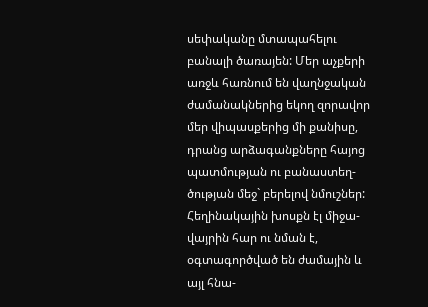սեփականը մտապահելու
բանալի ծառայեն: Մեր աչքերի առջև հառնում են վաղնջական
ժամանակներից եկող զորավոր մեր վիպասքերից մի քանիսը,
դրանց արձագանքները հայոց պատմության ու բանաստեղ-
ծության մեջ` բերելով նմուշներ: Հեղինակային խոսքն էլ միջա-
վայրին հար ու նման է, օգտագործված են ժամային և այլ հնա-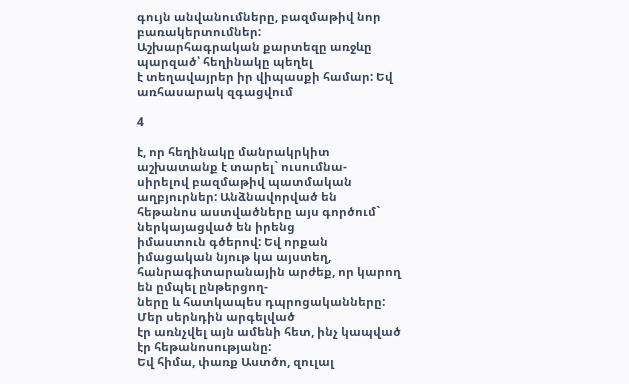գույն անվանումները, բազմաթիվ նոր բառակերտումներ:
Աշխարհագրական քարտեզը առջևը պարզած՝ հեղինակը պեղել
է տեղավայրեր իր վիպասքի համար: Եվ առհասարակ զգացվում

4

է, որ հեղինակը մանրակրկիտ աշխատանք է տարել` ուսումնա-
սիրելով բազմաթիվ պատմական աղբյուրներ: Անձնավորված են
հեթանոս աստվածները այս գործում` ներկայացված են իրենց
իմաստուն գծերով: Եվ որքան իմացական նյութ կա այստեղ,
հանրագիտարանային արժեք, որ կարող են ըմպել ընթերցող-
ները և հատկապես դպրոցականները: Մեր սերնդին արգելված
էր առնչվել այն ամենի հետ, ինչ կապված էր հեթանոսությանը:
Եվ հիմա, փառք Աստծո, զուլալ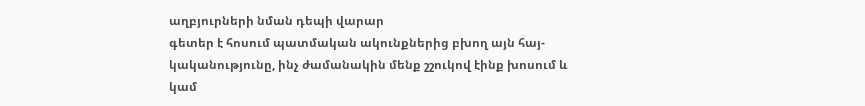աղբյուրների նման դեպի վարար
գետեր է հոսում պատմական ակունքներից բխող այն հայ-
կականությունը, ինչ ժամանակին մենք շշուկով էինք խոսում և
կամ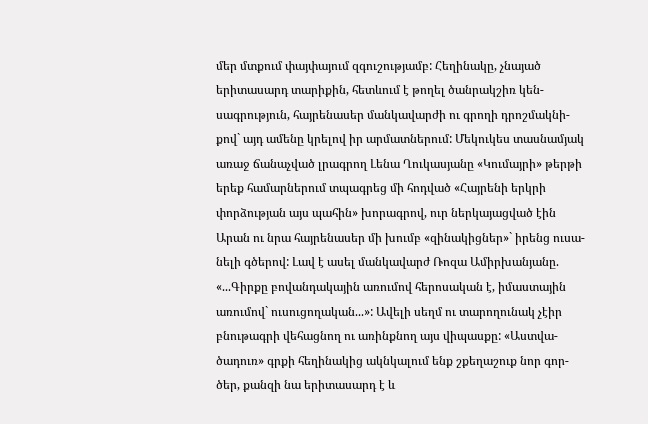մեր մտքում փայփայում զգուշությամբ: Հեղինակը, չնայած
երիտասարդ տարիքին, հետևում է թողել ծանրակշիռ կեն-
սագրություն, հայրենասեր մանկավարժի ու գրողի դրոշմակնի-
քով` այդ ամենը կրելով իր արմատներում: Մեկուկես տասնամյակ
առաջ ճանաչված լրագրող Լենա Ղուկասյանը «Կումայրի» թերթի
երեք համարներում տպագրեց մի հոդված «Հայրենի երկրի
փորձության այս պահին» խորագրով, ուր ներկայացված էին
Արան ու նրա հայրենասեր մի խումբ «զինակիցներ»` իրենց ուսա-
նելի գծերով: Լավ է ասել մանկավարժ Ռոզա Ամիրխանյանը.
«...Գիրքը բովանդակային առումով հերոսական է, իմաստային
առումով` ուսուցողական...»: Ավելի սեղմ ու տարողունակ չէիր
բնութագրի վեհացնող ու առինքնող այս վիպասքը: «Աստվա-
ծադուռ» գրքի հեղինակից ակնկալում ենք շքեղաշուք նոր գոր-
ծեր, քանզի նա երիտասարդ է և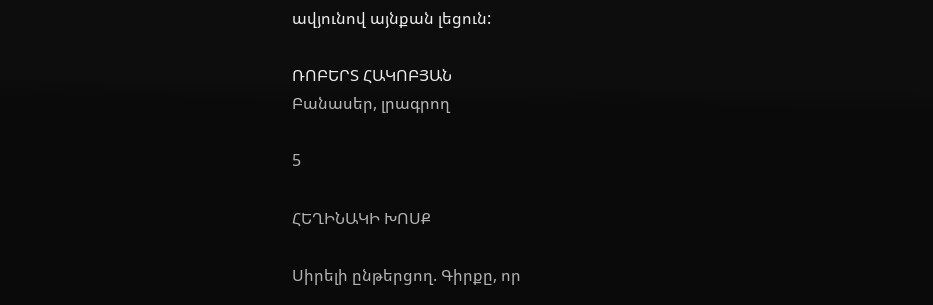ավյունով այնքան լեցուն:

ՌՈԲԵՐՏ ՀԱԿՈԲՅԱՆ
Բանասեր, լրագրող

5

ՀԵՂԻՆԱԿԻ ԽՈՍՔ

Սիրելի ընթերցող. Գիրքը, որ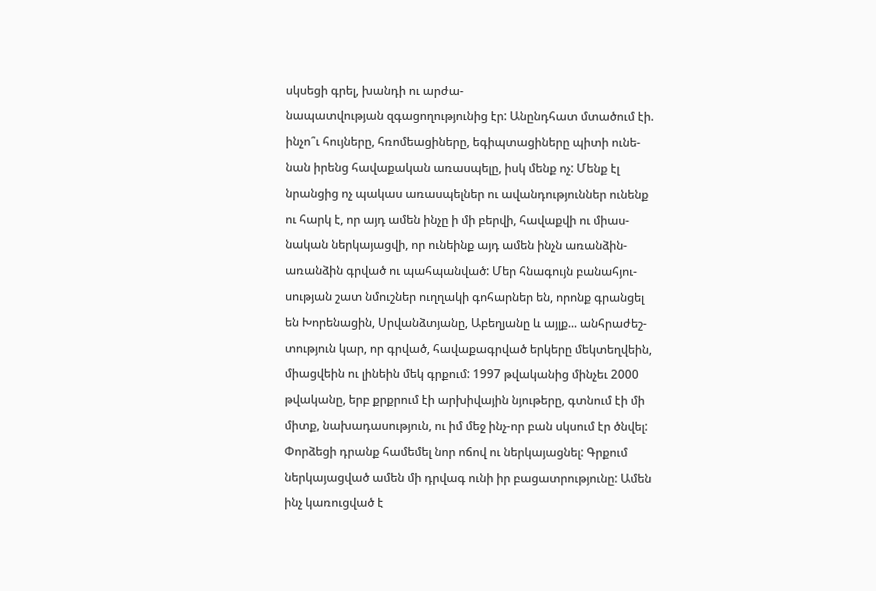սկսեցի գրել, խանդի ու արժա-
նապատվության զգացողությունից էր: Անընդհատ մտածում էի.
ինչո՞ւ հույները, հռոմեացիները, եգիպտացիները պիտի ունե-
նան իրենց հավաքական առասպելը, իսկ մենք ոչ: Մենք էլ
նրանցից ոչ պակաս առասպելներ ու ավանդություններ ունենք
ու հարկ է, որ այդ ամեն ինչը ի մի բերվի, հավաքվի ու միաս-
նական ներկայացվի, որ ունեինք այդ ամեն ինչն առանձին-
առանձին գրված ու պահպանված: Մեր հնագույն բանահյու-
սության շատ նմուշներ ուղղակի գոհարներ են, որոնք գրանցել
են Խորենացին, Սրվանձտյանը, Աբեղյանը և այլք... անհրաժեշ-
տություն կար, որ գրված, հավաքագրված երկերը մեկտեղվեին,
միացվեին ու լինեին մեկ գրքում: 1997 թվականից մինչեւ 2000
թվականը, երբ քրքրում էի արխիվային նյութերը, գտնում էի մի
միտք, նախադասություն, ու իմ մեջ ինչ-որ բան սկսում էր ծնվել:
Փորձեցի դրանք համեմել նոր ոճով ու ներկայացնել: Գրքում
ներկայացված ամեն մի դրվագ ունի իր բացատրությունը: Ամեն
ինչ կառուցված է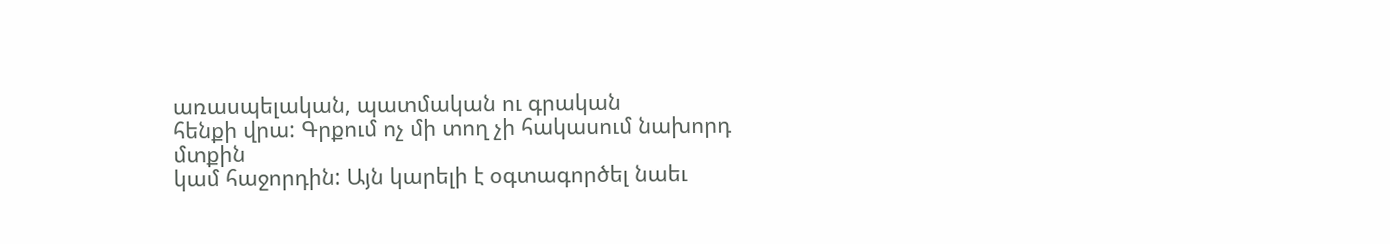առասպելական, պատմական ու գրական
հենքի վրա: Գրքում ոչ մի տող չի հակասում նախորդ մտքին
կամ հաջորդին: Այն կարելի է օգտագործել նաեւ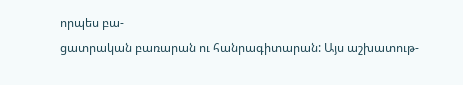որպես բա-
ցատրական բառարան ու հանրագիտարան: Այս աշխատութ-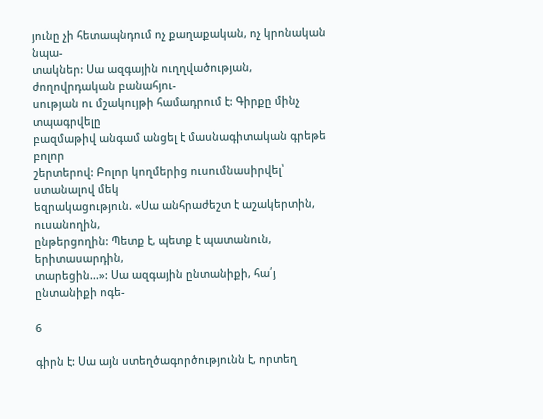յունը չի հետապնդում ոչ քաղաքական, ոչ կրոնական նպա-
տակներ: Սա ազգային ուղղվածության, ժողովրդական բանահյու-
սության ու մշակույթի համադրում է: Գիրքը մինչ տպագրվելը
բազմաթիվ անգամ անցել է մասնագիտական գրեթե բոլոր
շերտերով: Բոլոր կողմերից ուսումնասիրվել՝ ստանալով մեկ
եզրակացություն. «Սա անհրաժեշտ է աշակերտին, ուսանողին,
ընթերցողին: Պետք է, պետք է պատանուն, երիտասարդին,
տարեցին...»: Սա ազգային ընտանիքի, հա՛յ ընտանիքի ոգե-

6

գիրն է: Սա այն ստեղծագործությունն է, որտեղ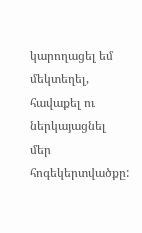կարողացել եմ
մեկտեղել, հավաքել ու ներկայացնել մեր հոգեկերտվածքը: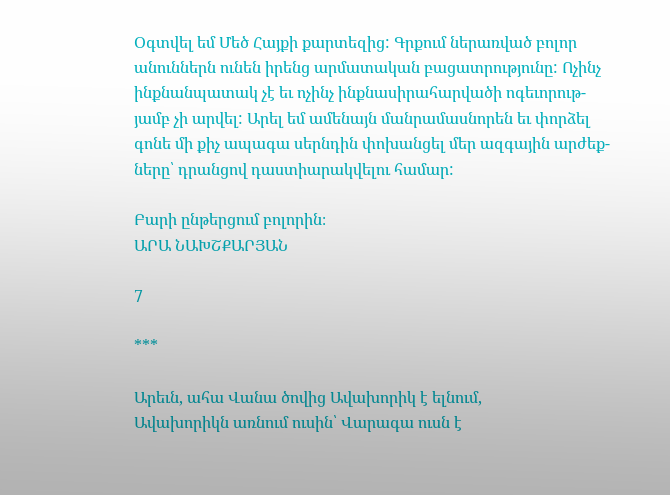Օգտվել եմ Մեծ Հայքի քարտեզից: Գրքում ներառված բոլոր
անուններն ունեն իրենց արմատական բացատրությունը: Ոչինչ
ինքնանպատակ չէ եւ ոչինչ ինքնասիրահարվածի ոգեւորութ-
յամբ չի արվել: Արել եմ ամենայն մանրամասնորեն եւ փորձել
գոնե մի քիչ ապագա սերնդին փոխանցել մեր ազգային արժեք-
ները՝ դրանցով դաստիարակվելու համար:

Բարի ընթերցում բոլորին։
ԱՐԱ ՆԱԽՇՔԱՐՅԱՆ

7

***

Արեւն, ահա Վանա ծովից Ավախորիկ է ելնում,
Ավախորիկն առնում ուսին՝ Վարագա ուսն է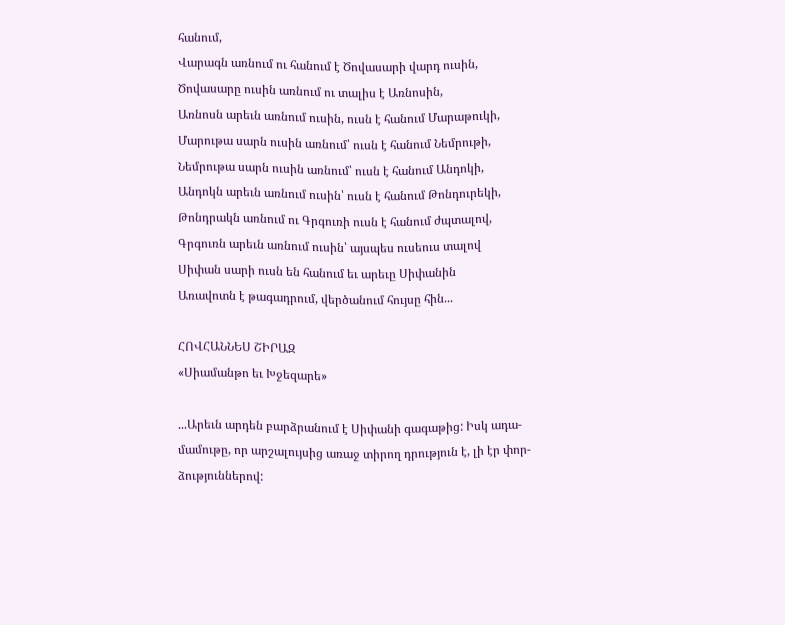հանում,
Վարագն առնում ու հանում է Ծովասարի վարդ ուսին,
Ծովասարը ուսին առնում ու տալիս է Առնոսին,
Առնոսն արեւն առնում ուսին, ուսն է հանում Մարաթուկի,
Մարութա սարն ուսին առնում՝ ուսն է հանում Նեմրութի,
Նեմրութա սարն ուսին առնում՝ ուսն է հանում Անդոկի,
Անդոկն արեւն առնում ուսին՝ ուսն է հանում Թոնդուրեկի,
Թոնդրակն առնում ու Գրգուռի ուսն է հանում ժպտալով,
Գրգուռն արեւն առնում ուսին՝ այսպես ուսեուս տալով
Սիփան սարի ուսն են հանում եւ արեւը Սիփանին
Առավոտն է թագադրում, վերծանում հույսը հին...

ՀՈՎՀԱՆՆԵՍ ՇԻՐԱԶ
«Սիամանթո եւ Խջեզարե»

...Արեւն արդեն բարձրանում է Սիփանի գագաթից: Իսկ ադա-
մամութը, որ արշալույսից առաջ տիրող դրություն է, լի էր փոր-
ձություններով: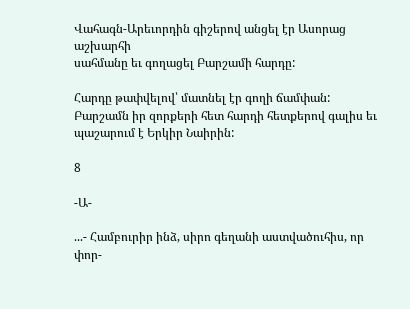Վահագն-Արեւորդին գիշերով անցել էր Ասորաց աշխարհի
սահմանը եւ գողացել Բարշամի հարդը:

Հարդը թափվելով՝ մատնել էր գողի ճամփան:
Բարշամն իր զորքերի հետ հարդի հետքերով գալիս եւ
պաշարում է Երկիր Նաիրին:

8

-Ա-

...- Համբուրիր ինձ, սիրո գեղանի աստվածուհիս, որ փոր-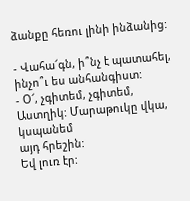ձանքը հեռու լինի ինձանից:

- Վահա՜գն, ի՞նչ է պատահել, ինչո՞ւ ես անհանգիստ:
- Օ՜, չգիտեմ, չգիտեմ, Աստղիկ: Մարաթուկը վկա, կսպանեմ
այդ հրեշին:
Եվ լուռ էր: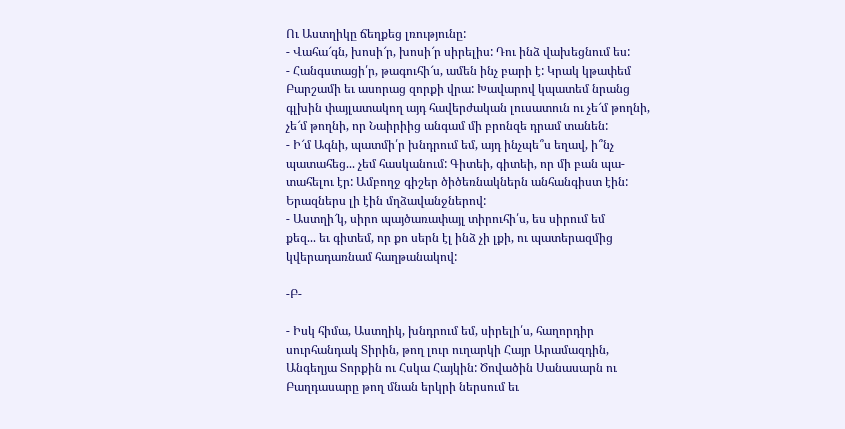Ու Աստղիկը ճեղքեց լռությունը:
- Վահա՜գն, խոսի՜ր, խոսի՜ր սիրելիս: Դու ինձ վախեցնում ես:
- Հանգստացի՛ր, թագուհի՜ս, ամեն ինչ բարի է: Կրակ կթափեմ
Բարշամի եւ ասորաց զորքի վրա: Խավարով կպատեմ նրանց
գլխին փայլատակող այդ հավերժական լուսատուն ու չե՜մ թողնի,
չե՜մ թողնի, որ Նաիրիից անգամ մի բրոնզե դրամ տանեն:
- Ի՜մ Ագնի, պատմի՛ր խնդրում եմ, այդ ինչպե՞ս եղավ, ի՞նչ
պատահեց... չեմ հասկանում: Գիտեի, գիտեի, որ մի բան պա-
տահելու էր: Ամբողջ գիշեր ծիծեռնակներն անհանգիստ էին:
Երազներս լի էին մղձավանջներով:
- Աստղի՜կ, սիրո պայծառափայլ տիրուհի՛ս, ես սիրում եմ
քեզ... եւ գիտեմ, որ քո սերն էլ ինձ չի լքի, ու պատերազմից
կվերադառնամ հաղթանակով:

-Բ-

- Իսկ հիմա, Աստղիկ, խնդրում եմ, սիրելի՛ս, հաղորդիր
սուրհանդակ Տիրին, թող լուր ուղարկի Հայր Արամազդին,
Անգեղյա Տորքին ու Հսկա Հայկին: Ծովածին Սանասարն ու
Բաղդասարը թող մնան երկրի ներսում եւ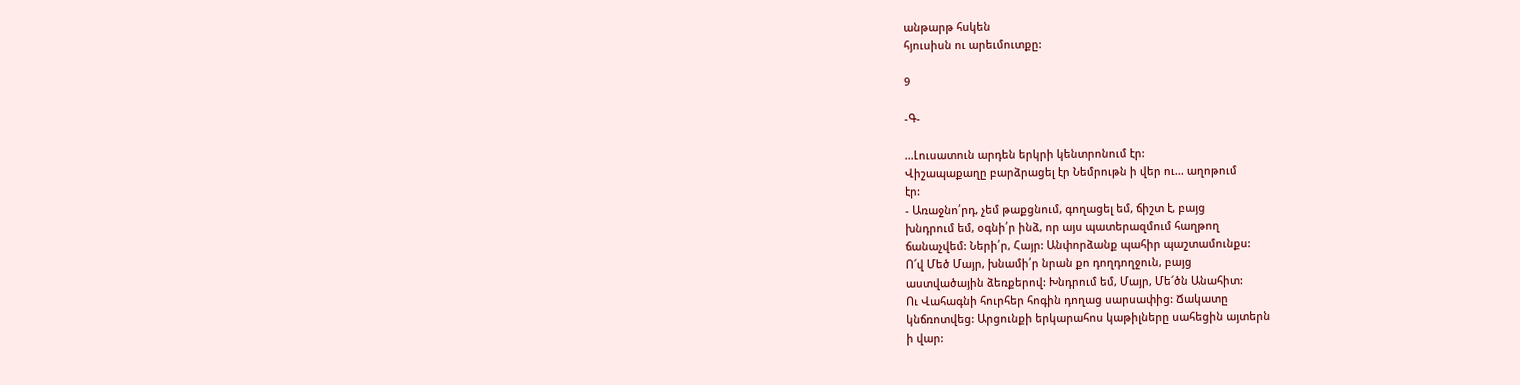անթարթ հսկեն
հյուսիսն ու արեւմուտքը:

9

-Գ-

...Լուսատուն արդեն երկրի կենտրոնում էր:
Վիշապաքաղը բարձրացել էր Նեմրութն ի վեր ու... աղոթում
էր:
- Առաջնո՛րդ, չեմ թաքցնում, գողացել եմ, ճիշտ է, բայց
խնդրում եմ, օգնի՛ր ինձ, որ այս պատերազմում հաղթող
ճանաչվեմ: Ների՛ր, Հայր: Անփորձանք պահիր պաշտամունքս:
Ո՜վ Մեծ Մայր, խնամի՛ր նրան քո դողդողջուն, բայց
աստվածային ձեռքերով: Խնդրում եմ, Մայր, Մե՜ծն Անահիտ:
Ու Վահագնի հուրհեր հոգին դողաց սարսափից: Ճակատը
կնճռոտվեց: Արցունքի երկարահոս կաթիլները սահեցին այտերն
ի վար: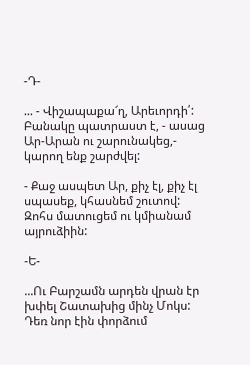-Դ-

... - Վիշապաքա՜ղ, Արեւորդի՛: Բանակը պատրաստ է, - ասաց
Ար-Արան ու շարունակեց,- կարող ենք շարժվել:

- Քաջ ասպետ Ար, քիչ էլ, քիչ էլ սպասեք, կհասնեմ շուտով:
Զոհս մատուցեմ ու կմիանամ այրուձիին:

-Ե-

...Ու Բարշամն արդեն վրան էր խփել Շատախից մինչ Մոկս:
Դեռ նոր էին փորձում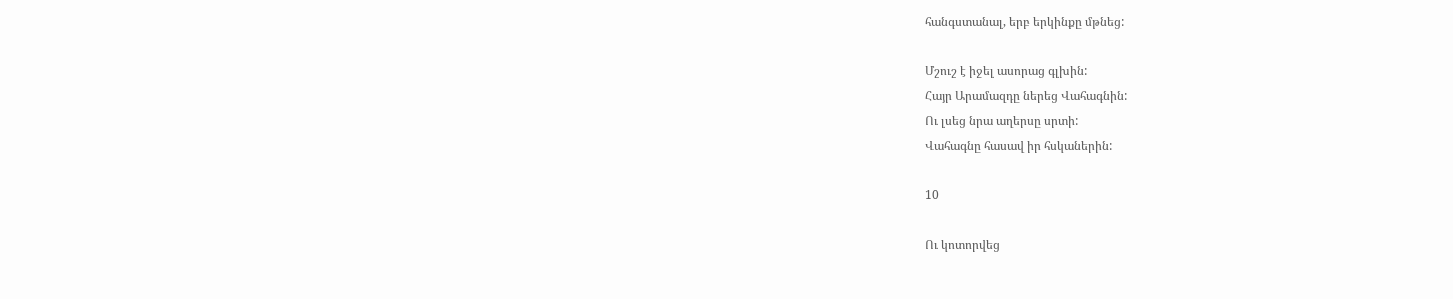հանգստանալ, երբ երկինքը մթնեց:

Մշուշ է իջել ասորաց գլխին:
Հայր Արամազդը ներեց Վահագնին:
Ու լսեց նրա աղերսը սրտի:
Վահագնը հասավ իր հսկաներին:

10

Ու կոտորվեց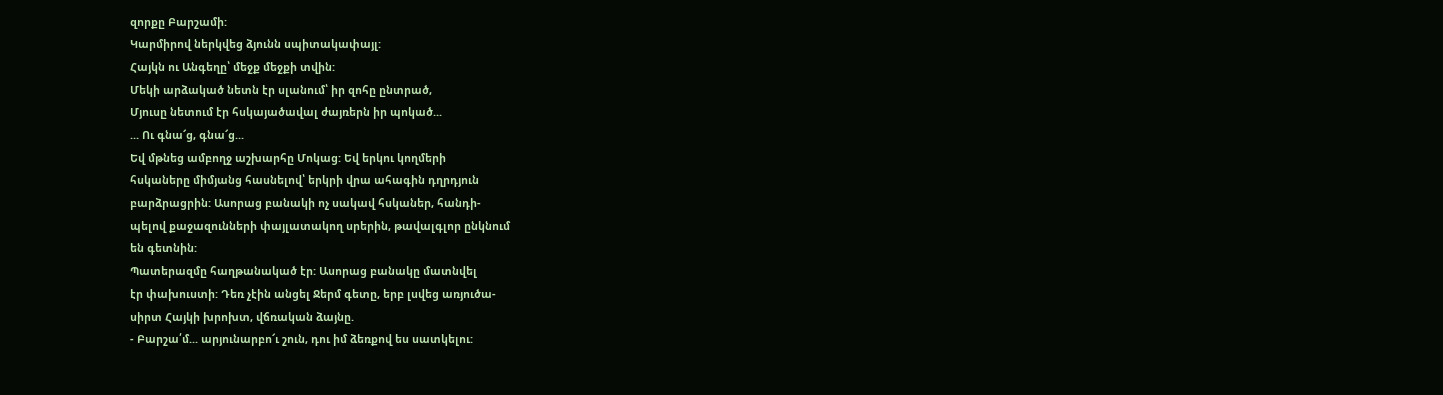զորքը Բարշամի:
Կարմիրով ներկվեց ձյունն սպիտակափայլ:
Հայկն ու Անգեղը՝ մեջք մեջքի տվին:
Մեկի արձակած նետն էր սլանում՝ իր զոհը ընտրած,
Մյուսը նետում էր հսկայածավալ ժայռերն իր պոկած...
... Ու գնա՜ց, գնա՜ց...
Եվ մթնեց ամբողջ աշխարհը Մոկաց: Եվ երկու կողմերի
հսկաները միմյանց հասնելով՝ երկրի վրա ահագին դղրդյուն
բարձրացրին: Ասորաց բանակի ոչ սակավ հսկաներ, հանդի-
պելով քաջազունների փայլատակող սրերին, թավալգլոր ընկնում
են գետնին:
Պատերազմը հաղթանակած էր: Ասորաց բանակը մատնվել
էր փախուստի: Դեռ չէին անցել Ջերմ գետը, երբ լսվեց առյուծա-
սիրտ Հայկի խրոխտ, վճռական ձայնը.
- Բարշա՛մ... արյունարբո՜ւ շուն, դու իմ ձեռքով ես սատկելու: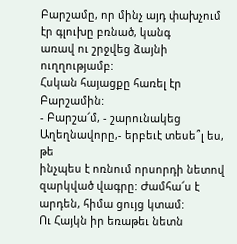Բարշամը, որ մինչ այդ փախչում էր գլուխը բռնած, կանգ
առավ ու շրջվեց ձայնի ուղղությամբ:
Հսկան հայացքը հառել էր Բարշամին:
- Բարշա՜մ, - շարունակեց Աղեղնավորը,- երբեւէ տեսե՞լ ես, թե
ինչպես է ոռնում որսորդի նետով զարկված վագրը: Ժամհա՜ս է
արդեն, հիմա ցույց կտամ:
Ու Հայկն իր եռաթեւ նետն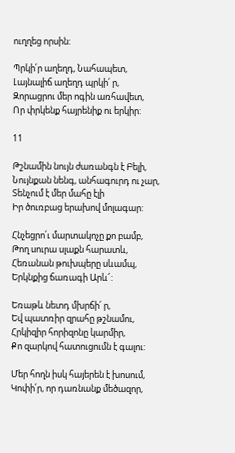ուղղեց որսին:

Պրկի՛ր աղեղդ, Նահապետ,
Լայնալիճ աղեղդ պրկի՛ ր,
Զորացրու մեր ոգին առհավետ,
Որ փրկենք հայրենիք ու երկիր:

11

Թշնամին նույն ժառանգն է Բելի,
Նույնքան նենգ, անհագուրդ ու չար,
Տենչում է մեր մահը էլի
Իր ծուռբաց երախով մոլագար:

Հնչեցրո՛ւ մարտակոչը քո բամբ,
Թող սուրա սլաքն հարատև,
Հեռանան թուխպերը սևամպ,
Երկնքից ճառագի Արև՜:

Եռաթև նետդ մխրճի՛ ր,
Եվ պատռիր զրահը թշնամու,
Հրկիզիր հորիզոնը կարմիր,
Քո զարկով հատուցումն է գալու:

Մեր հողն իսկ հայերեն է խոսում,
Կոփի՛ր, որ դառնանք մեծազոր,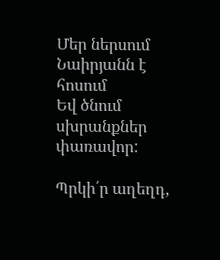Մեր ներսում Նաիրյանն է հոսում
Եվ ծնում սխրանքներ փառավոր:

Պրկի՛ր աղեղդ,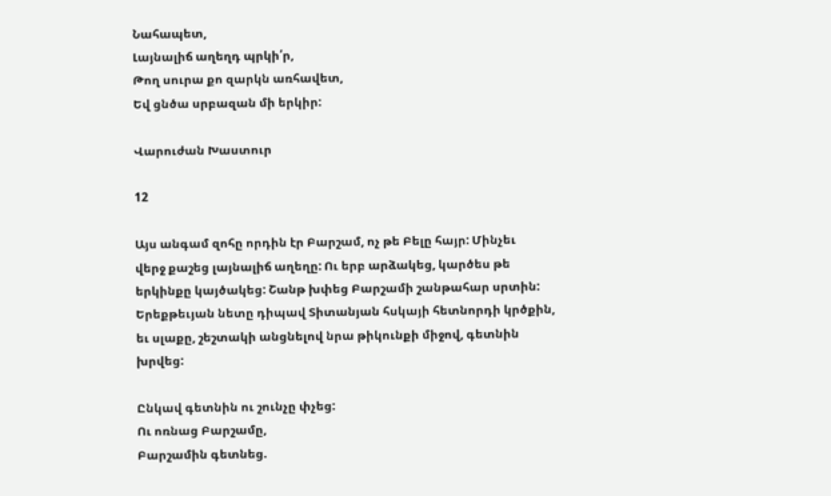Նահապետ,
Լայնալիճ աղեղդ պրկի՛ր,
Թող սուրա քո զարկն առհավետ,
Եվ ցնծա սրբազան մի երկիր:

Վարուժան Խաստուր

12

Այս անգամ զոհը որդին էր Բարշամ, ոչ թե Բելը հայր: Մինչեւ
վերջ քաշեց լայնալիճ աղեղը: Ու երբ արձակեց, կարծես թե
երկինքը կայծակեց: Շանթ խփեց Բարշամի շանթահար սրտին:
Երեքթեւյան նետը դիպավ Տիտանյան հսկայի հետնորդի կրծքին,
եւ սլաքը, շեշտակի անցնելով նրա թիկունքի միջով, գետնին
խրվեց:

Ընկավ գետնին ու շունչը փչեց:
Ու ոռնաց Բարշամը,
Բարշամին գետնեց.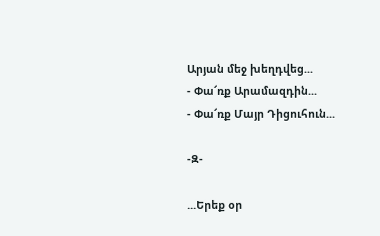Արյան մեջ խեղդվեց...
- Փա՜ռք Արամազդին...
- Փա՜ռք Մայր Դիցուհուն...

-Զ-

...Երեք օր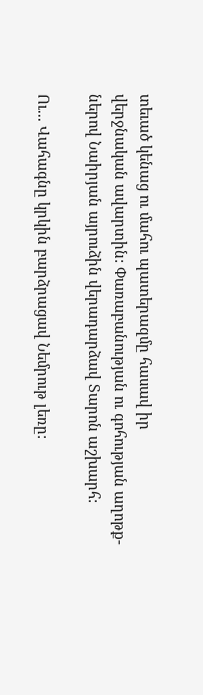տեւած կենաց ու մահու պատերազմը հասավ իր
վերջնական ավարտին: Փառաբանության ու գոհության աղոթք-
ներով Նաիրյան այրուձին վերադարձավ Տարոն աշխարհ:

Ու... Վահագնը կրկին բարձրացավ Նեմրութ լեռը: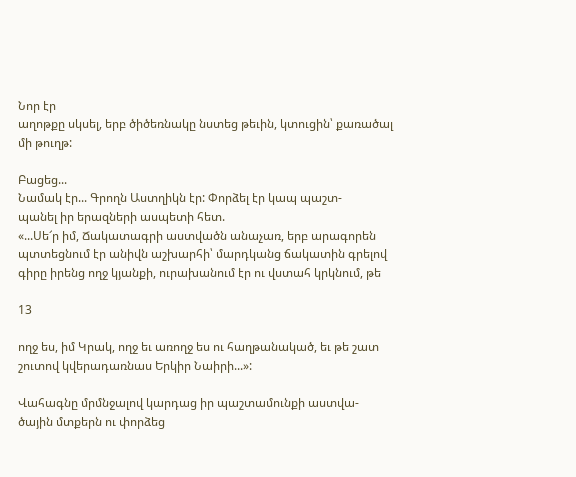Նոր էր
աղոթքը սկսել, երբ ծիծեռնակը նստեց թեւին, կտուցին՝ քառածալ
մի թուղթ:

Բացեց...
Նամակ էր... Գրողն Աստղիկն էր: Փորձել էր կապ պաշտ-
պանել իր երազների ասպետի հետ.
«...Սե՜ր իմ, Ճակատագրի աստվածն անաչառ, երբ արագորեն
պտտեցնում էր անիվն աշխարհի՝ մարդկանց ճակատին գրելով
գիրը իրենց ողջ կյանքի, ուրախանում էր ու վստահ կրկնում, թե

13

ողջ ես, իմ Կրակ, ողջ եւ առողջ ես ու հաղթանակած, եւ թե շատ
շուտով կվերադառնաս Երկիր Նաիրի...»:

Վահագնը մրմնջալով կարդաց իր պաշտամունքի աստվա-
ծային մտքերն ու փորձեց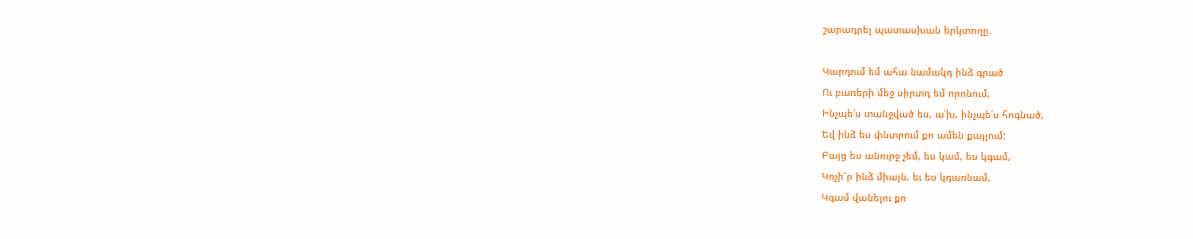շարադրել պատասխան երկտողը.

Կարդում եմ ահա նամակդ ինձ գրած
Ու բառերի մեջ սիրտդ եմ որոնում,
Ինչպե՛ս տանջված ես, ա՛խ, ինչպե՛ս հոգնած,
Եվ ինձ ես փնտրում քո ամեն քայլում:
Բայց ես անուրջ չեմ, ես կամ, ես կգամ,
Կոչի՜ր ինձ միայն, եւ ես կդառնամ,
Կգամ վանելու քո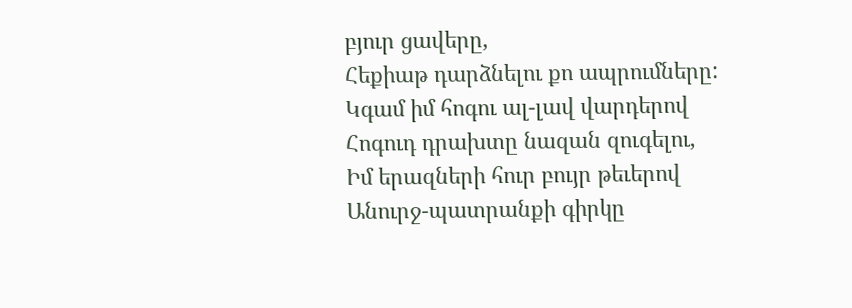բյուր ցավերը,
Հեքիաթ դարձնելու քո ապրումները:
Կգամ իմ հոգու ալ-լավ վարդերով
Հոգուդ դրախտը նազան զուգելու,
Իմ երազների հուր բույր թեւերով
Անուրջ-պատրանքի գիրկը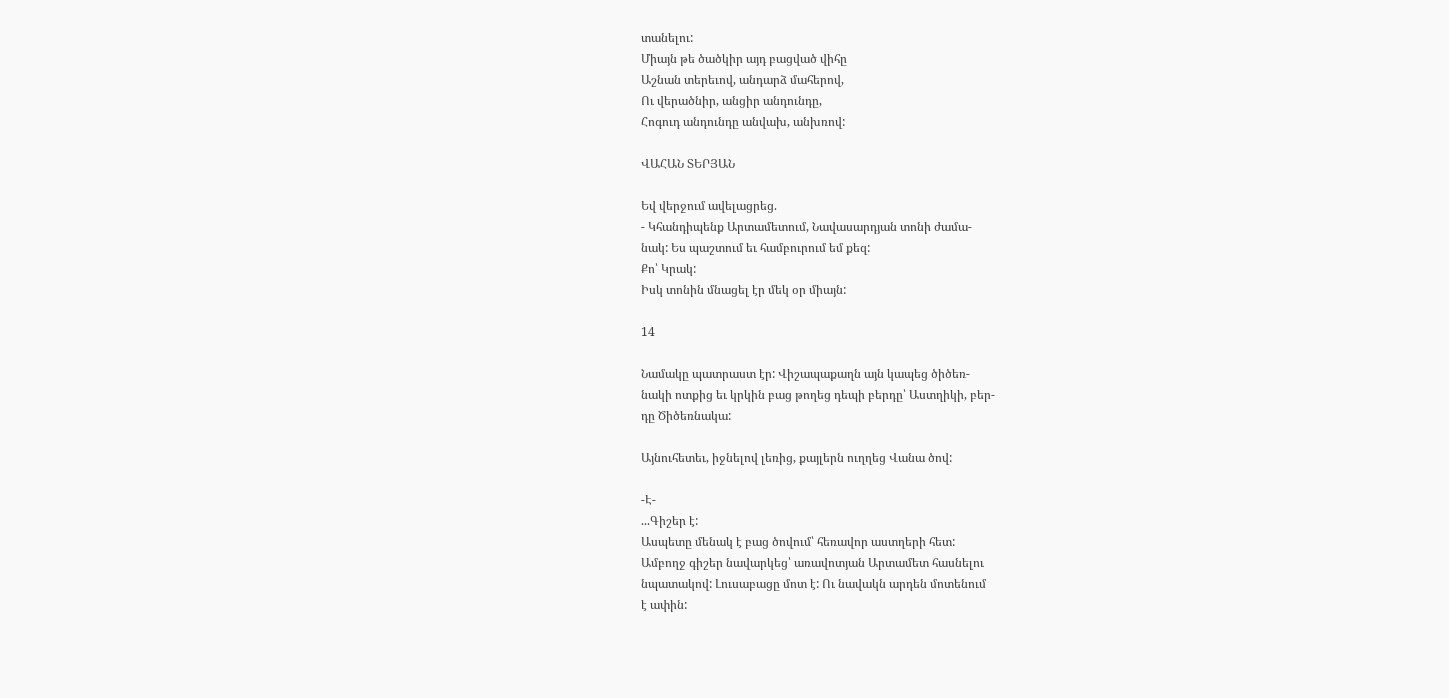տանելու:
Միայն թե ծածկիր այդ բացված վիհը
Աշնան տերեւով, անդարձ մահերով,
Ու վերածնիր, անցիր անդունդը,
Հոգուդ անդունդը անվախ, անխռով:

ՎԱՀԱՆ ՏԵՐՅԱՆ

Եվ վերջում ավելացրեց.
- Կհանդիպենք Արտամետում, Նավասարդյան տոնի ժամա-
նակ: Ես պաշտում եւ համբուրում եմ քեզ:
Քո՝ Կրակ:
Իսկ տոնին մնացել էր մեկ օր միայն:

14

Նամակը պատրաստ էր: Վիշապաքաղն այն կապեց ծիծեռ-
նակի ոտքից եւ կրկին բաց թողեց դեպի բերդը՝ Աստղիկի, բեր-
դը Ծիծեռնակա:

Այնուհետեւ, իջնելով լեռից, քայլերն ուղղեց Վանա ծով:

-Է-
...Գիշեր է:
Ասպետը մենակ է բաց ծովում՝ հեռավոր աստղերի հետ:
Ամբողջ գիշեր նավարկեց՝ առավոտյան Արտամետ հասնելու
նպատակով: Լուսաբացը մոտ է: Ու նավակն արդեն մոտենում
է ափին: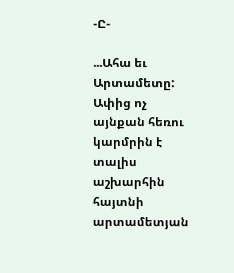-Ը-

...Ահա եւ Արտամետը:
Ափից ոչ այնքան հեռու կարմրին է տալիս աշխարհին հայտնի
արտամետյան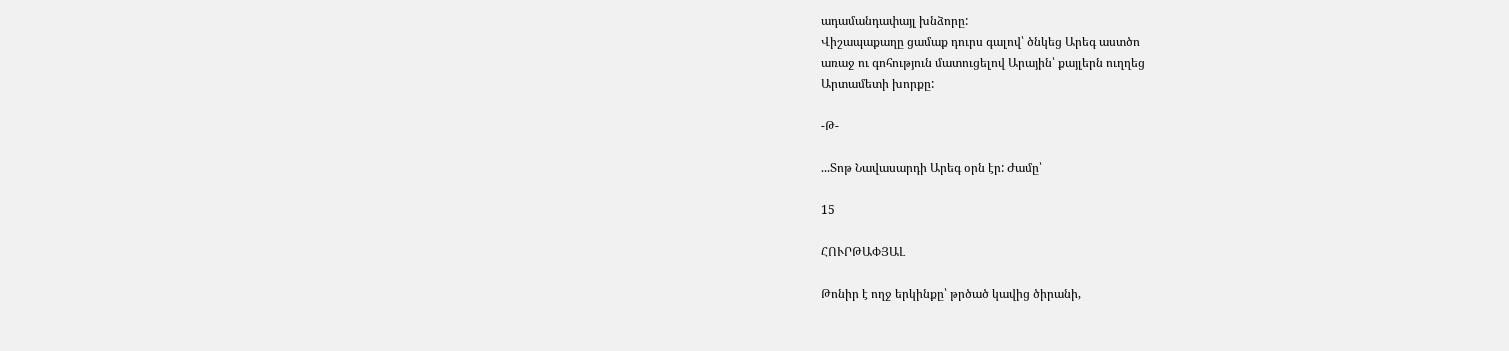ադամանդափայլ խնձորը:
Վիշապաքաղը ցամաք դուրս գալով՝ ծնկեց Արեգ աստծո
առաջ ու գոհություն մատուցելով Արային՝ քայլերն ուղղեց
Արտամետի խորքը:

-Թ-

...Տոթ Նավասարդի Արեգ օրն էր: Ժամը՝

15

ՀՈՒՐԹԱՓՅԱԼ

Թոնիր է ողջ երկինքը՝ թրծած կավից ծիրանի,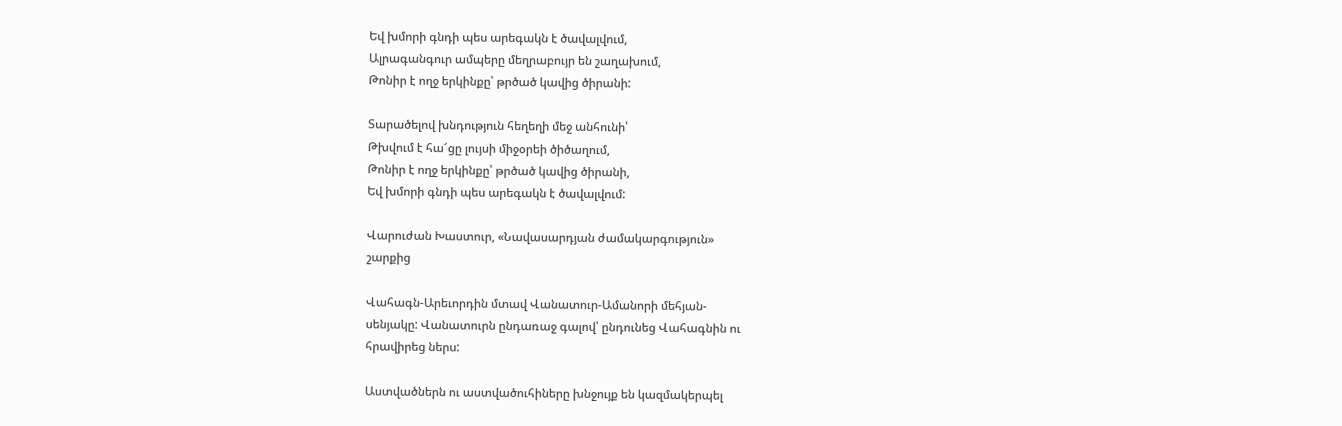Եվ խմորի գնդի պես արեգակն է ծավալվում,
Ալրագանգուր ամպերը մեղրաբույր են շաղախում,
Թոնիր է ողջ երկինքը՝ թրծած կավից ծիրանի:

Տարածելով խնդություն հեղեղի մեջ անհունի՝
Թխվում է հա՜ցը լույսի միջօրեի ծիծաղում,
Թոնիր է ողջ երկինքը՝ թրծած կավից ծիրանի,
Եվ խմորի գնդի պես արեգակն է ծավալվում:

Վարուժան Խաստուր, «Նավասարդյան ժամակարգություն»
շարքից

Վահագն-Արեւորդին մտավ Վանատուր-Ամանորի մեհյան-
սենյակը: Վանատուրն ընդառաջ գալով՝ ընդունեց Վահագնին ու
հրավիրեց ներս:

Աստվածներն ու աստվածուհիները խնջույք են կազմակերպել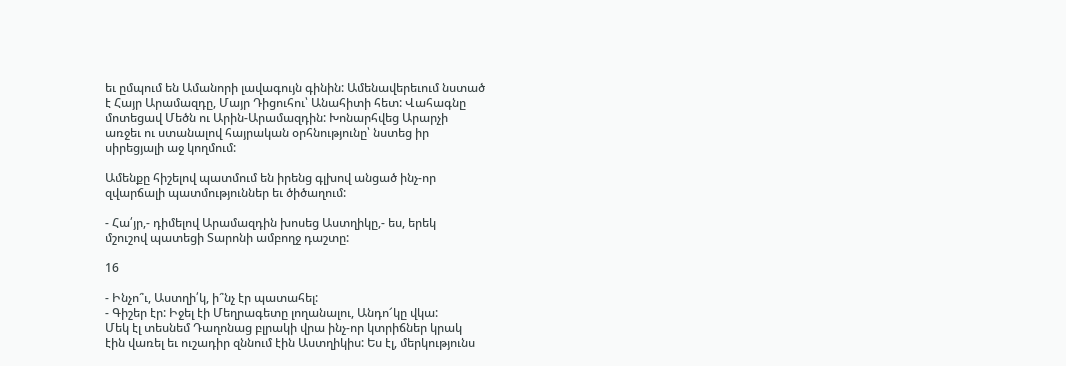եւ ըմպում են Ամանորի լավագույն գինին: Ամենավերեւում նստած
է Հայր Արամազդը, Մայր Դիցուհու՝ Անահիտի հետ: Վահագնը
մոտեցավ Մեծն ու Արին-Արամազդին: Խոնարհվեց Արարչի
առջեւ ու ստանալով հայրական օրհնությունը՝ նստեց իր
սիրեցյալի աջ կողմում:

Ամենքը հիշելով պատմում են իրենց գլխով անցած ինչ-որ
զվարճալի պատմություններ եւ ծիծաղում:

- Հա՛յր,- դիմելով Արամազդին խոսեց Աստղիկը,- ես, երեկ
մշուշով պատեցի Տարոնի ամբողջ դաշտը:

16

- Ինչո՞ւ, Աստղի՛կ, ի՞նչ էր պատահել:
- Գիշեր էր: Իջել էի Մեղրագետը լողանալու, Անդո՜կը վկա:
Մեկ էլ տեսնեմ Դաղոնաց բլրակի վրա ինչ-որ կտրիճներ կրակ
էին վառել եւ ուշադիր զննում էին Աստղիկիս: Ես էլ, մերկությունս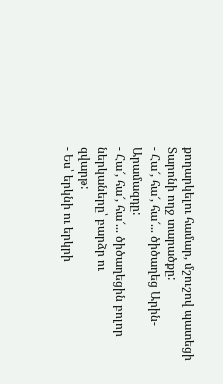քողարկելու համար, մշուշով պատեցի Տարոնի ողջ տարածքը:
- Հա՜, հա՜, հա՜... ծիծաղեց Արին-Արամազդը:
- Հա՜, հա՜, հա՜... ծիծաղեցին բոլոր ներկաները՝ բարձր ու
զվարթ:
- Ես՝ երկնի ու երկրի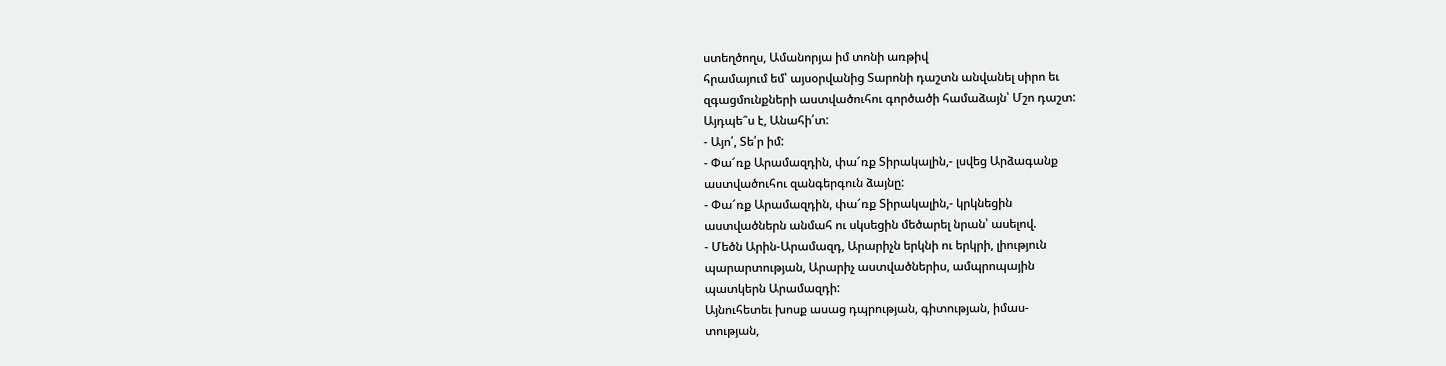ստեղծողս, Ամանորյա իմ տոնի առթիվ
հրամայում եմ՝ այսօրվանից Տարոնի դաշտն անվանել սիրո եւ
զգացմունքների աստվածուհու գործածի համաձայն՝ Մշո դաշտ:
Այդպե՞ս է, Անահի՛տ:
- Այո՛, Տե՛ր իմ:
- Փա՜ռք Արամազդին, փա՜ռք Տիրակալին,- լսվեց Արձագանք
աստվածուհու զանգերգուն ձայնը:
- Փա՜ռք Արամազդին, փա՜ռք Տիրակալին,- կրկնեցին
աստվածներն անմահ ու սկսեցին մեծարել նրան՝ ասելով.
- Մեծն Արին-Արամազդ, Արարիչն երկնի ու երկրի, լիություն
պարարտության, Արարիչ աստվածներիս, ամպրոպային
պատկերն Արամազդի:
Այնուհետեւ խոսք ասաց դպրության, գիտության, իմաս-
տության,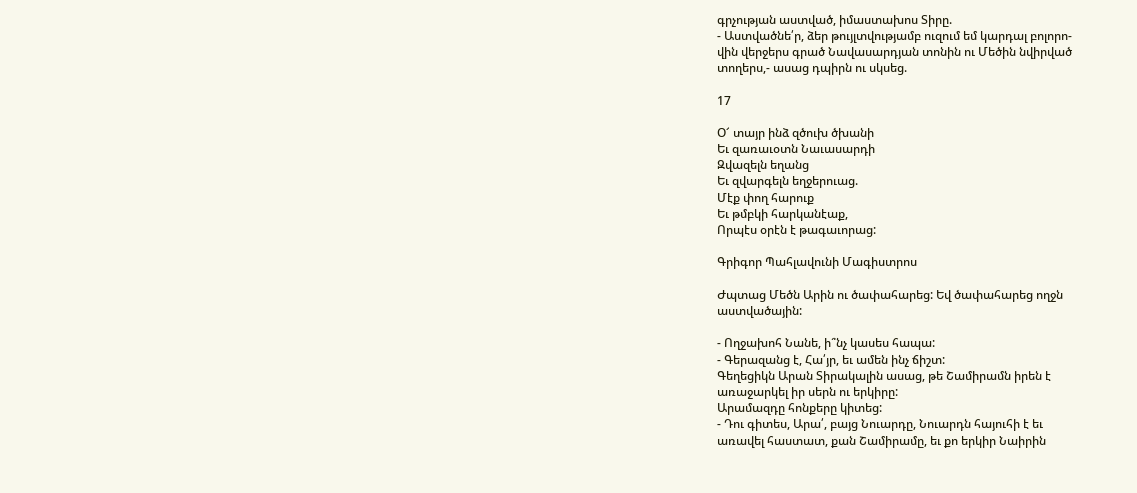գրչության աստված, իմաստախոս Տիրը.
- Աստվածնե՛ր, ձեր թույլտվությամբ ուզում եմ կարդալ բոլորո-
վին վերջերս գրած Նավասարդյան տոնին ու Մեծին նվիրված
տողերս,- ասաց դպիրն ու սկսեց.

17

Օ՜ տայր ինձ զծուխ ծխանի
Եւ զառաւօտն Նաւասարդի
Զվազելն եղանց
Եւ զվարգելն եղջերուաց.
Մէք փող հարուք
Եւ թմբկի հարկանէաք,
Որպէս օրէն է թագաւորաց:

Գրիգոր Պահլավունի Մագիստրոս

Ժպտաց Մեծն Արին ու ծափահարեց: Եվ ծափահարեց ողջն
աստվածային:

- Ողջախոհ Նանե, ի՞նչ կասես հապա:
- Գերազանց է, Հա՛յր, եւ ամեն ինչ ճիշտ:
Գեղեցիկն Արան Տիրակալին ասաց, թե Շամիրամն իրեն է
առաջարկել իր սերն ու երկիրը:
Արամազդը հոնքերը կիտեց:
- Դու գիտես, Արա՛, բայց Նուարդը, Նուարդն հայուհի է եւ
առավել հաստատ, քան Շամիրամը, եւ քո երկիր Նաիրին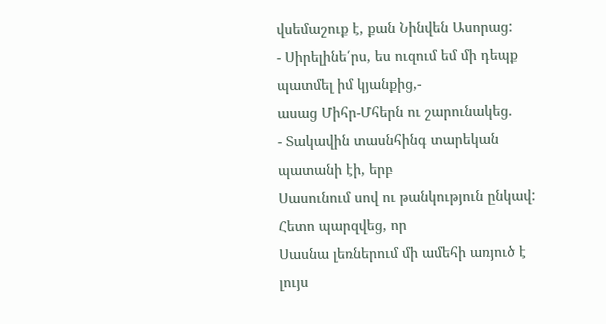վսեմաշուք է, քան Նինվեն Ասորաց:
- Սիրելինե՛րս, ես ուզում եմ մի դեպք պատմել իմ կյանքից,-
ասաց Միհր-Մհերն ու շարունակեց.
- Տակավին տասնհինգ տարեկան պատանի էի, երբ
Սասունում սով ու թանկություն ընկավ: Հետո պարզվեց, որ
Սասնա լեռներում մի ամեհի առյուծ է լույս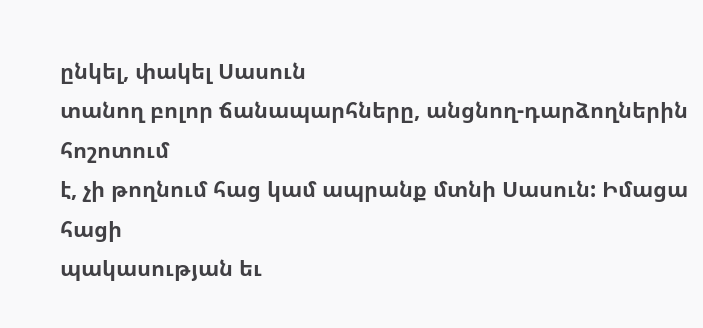ընկել, փակել Սասուն
տանող բոլոր ճանապարհները, անցնող-դարձողներին հոշոտում
է, չի թողնում հաց կամ ապրանք մտնի Սասուն: Իմացա հացի
պակասության եւ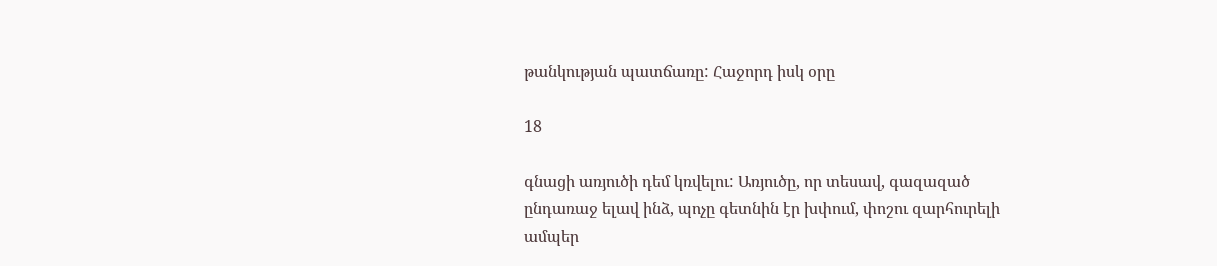թանկության պատճառը: Հաջորդ իսկ օրը

18

գնացի առյուծի դեմ կռվելու: Առյուծը, որ տեսավ, գազազած
ընդառաջ ելավ ինձ, պոչը գետնին էր խփում, փոշու զարհուրելի
ամպեր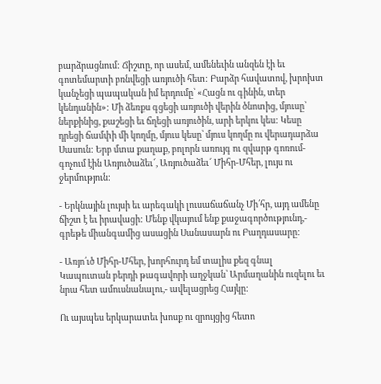բարձրացնում: Ճիշտը, որ ասեմ, ամենեւին անզեն էի եւ
գոտեմարտի բռնվեցի առյուծի հետ: Բարձր հավատով, խրոխտ
կանչեցի պապական իմ երդումը՝ «Հացն ու գինին, տեր
կենդանին»: Մի ձեռքս գցեցի առյուծի վերին ծնոտից, մյուսը՝
ներքինից, քաշեցի եւ ճղեցի առյուծին, արի երկու կես: Կեսը
դրեցի ճամփի մի կողմը, մյուս կեսը՝ մյուս կողմը ու վերադարձա
Սասուն: Երբ մտա քաղաք, բոլորն առույգ ու զվարթ գոռում-
գոչում էին Առյուծաձեւ՜, Առյուծաձեւ՜ Միհր-Մհեր, լույս ու
ջերմություն:

- Երկնային լույսի եւ արեգակի լուսաճաճանչ Մի՛հր, այդ ամենը
ճիշտ է եւ իրավացի: Մենք վկայում ենք քաջագործությունդ,-
գրեթե միանգամից ասացին Սանասարն ու Բաղդասարը:

- Առյո՛ւծ Միհր-Մհեր, խորհուրդ եմ տալիս քեզ գնալ
Կապուտան բերդի թագավորի աղջկան՝ Արմաղանին ուզելու եւ
նրա հետ ամուսնանալու,- ավելացրեց Հայկը:

Ու այսպես երկարատեւ խոսք ու զրույցից հետո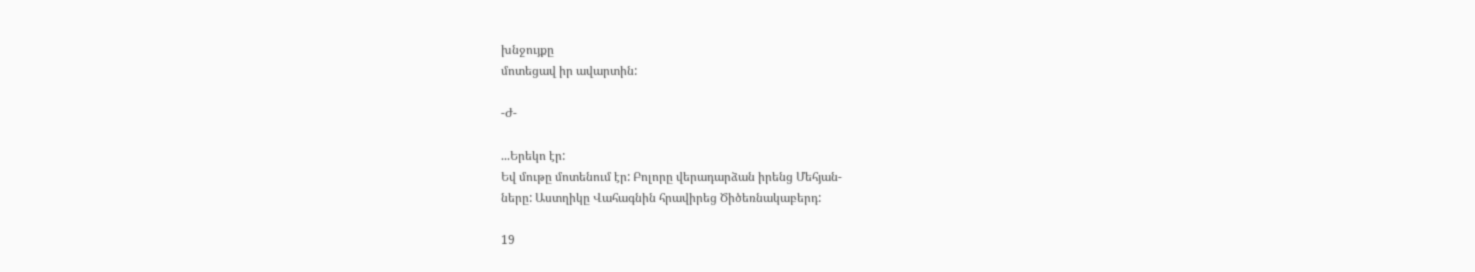խնջույքը
մոտեցավ իր ավարտին:

-Ժ-

...Երեկո էր:
Եվ մութը մոտենում էր: Բոլորը վերադարձան իրենց Մեհյան-
ները: Աստղիկը Վահագնին հրավիրեց Ծիծեռնակաբերդ:

19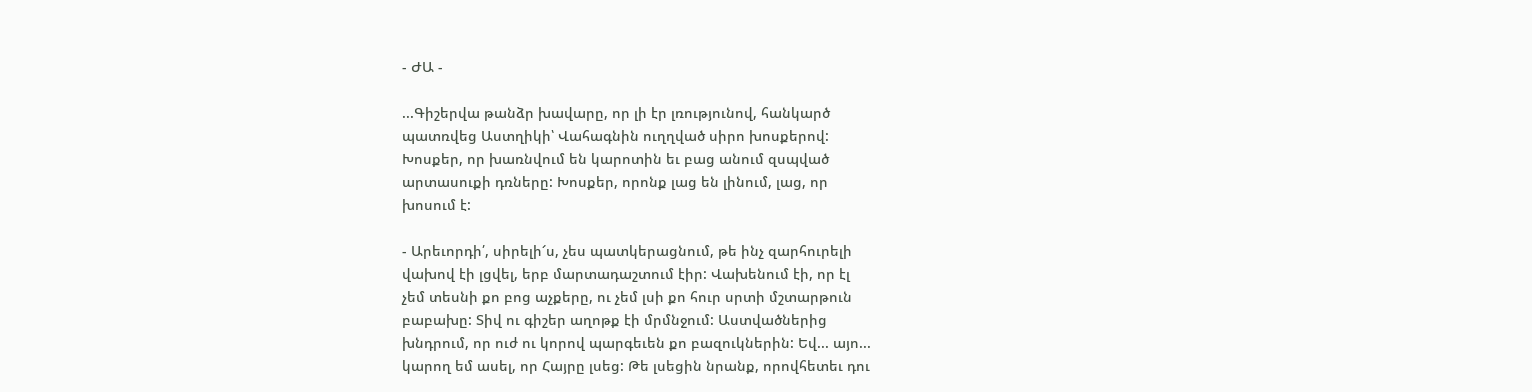- ԺԱ -

...Գիշերվա թանձր խավարը, որ լի էր լռությունով, հանկարծ
պատռվեց Աստղիկի՝ Վահագնին ուղղված սիրո խոսքերով:
Խոսքեր, որ խառնվում են կարոտին եւ բաց անում զսպված
արտասուքի դռները: Խոսքեր, որոնք լաց են լինում, լաց, որ
խոսում է:

- Արեւորդի՛, սիրելի՜ս, չես պատկերացնում, թե ինչ զարհուրելի
վախով էի լցվել, երբ մարտադաշտում էիր: Վախենում էի, որ էլ
չեմ տեսնի քո բոց աչքերը, ու չեմ լսի քո հուր սրտի մշտարթուն
բաբախը: Տիվ ու գիշեր աղոթք էի մրմնջում: Աստվածներից
խնդրում, որ ուժ ու կորով պարգեւեն քո բազուկներին: Եվ... այո...
կարող եմ ասել, որ Հայրը լսեց: Թե լսեցին նրանք, որովհետեւ դու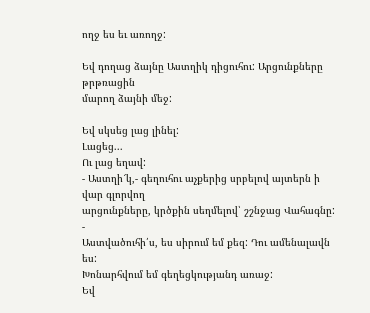ողջ ես եւ առողջ:

Եվ դողաց ձայնը Աստղիկ դիցուհու: Արցունքները թրթռացին
մարող ձայնի մեջ:

Եվ սկսեց լաց լինել:
Լացեց...
Ու լաց եղավ:
- Աստղի՜կ,- գեղուհու աչքերից սրբելով այտերն ի վար գլորվող
արցունքները, կրծքին սեղմելով՝ շշնջաց Վահագնը: -
Աստվածուհի՛ս, ես սիրում եմ քեզ: Դու ամենալավն ես:
Խոնարհվում եմ գեղեցկությանդ առաջ:
Եվ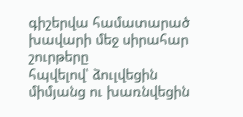գիշերվա համատարած խավարի մեջ սիրահար շուրթերը
հպվելով՝ ձուլվեցին միմյանց ու խառնվեցին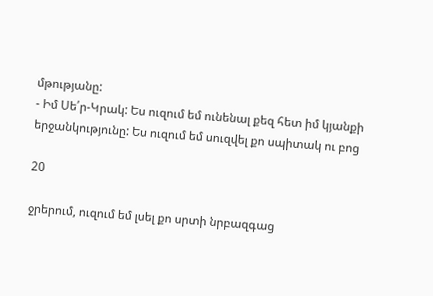մթությանը:
- Իմ Սե՛ր-Կրակ: Ես ուզում եմ ունենալ քեզ հետ իմ կյանքի
երջանկությունը: Ես ուզում եմ սուզվել քո սպիտակ ու բոց

20

ջրերում, ուզում եմ լսել քո սրտի նրբազգաց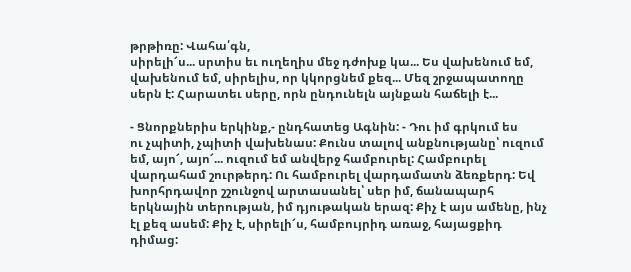թրթիռը: Վահա՛գն,
սիրելի՜ս... սրտիս եւ ուղեղիս մեջ դժոխք կա... Ես վախենում եմ,
վախենում եմ, սիրելիս, որ կկորցնեմ քեզ... Մեզ շրջապատողը
սերն է: Հարատեւ սերը, որն ընդունելն այնքան հաճելի է...

- Ցնորքներիս երկինք,- ընդհատեց Ագնին: - Դու իմ գրկում ես
ու չպիտի, չպիտի վախենաս: Քունս տալով անքնությանը՝ ուզում
եմ, այո՜, այո՜... ուզում եմ անվերջ համբուրել: Համբուրել
վարդահամ շուրթերդ: Ու համբուրել վարդամատն ձեռքերդ: Եվ
խորհրդավոր շշունջով արտասանել՝ սեր իմ, ճանապարհ
երկնային տերության, իմ դյութական երազ: Քիչ է այս ամենը, ինչ
էլ քեզ ասեմ: Քիչ է, սիրելի՜ս, համբույրիդ առաջ, հայացքիդ
դիմաց: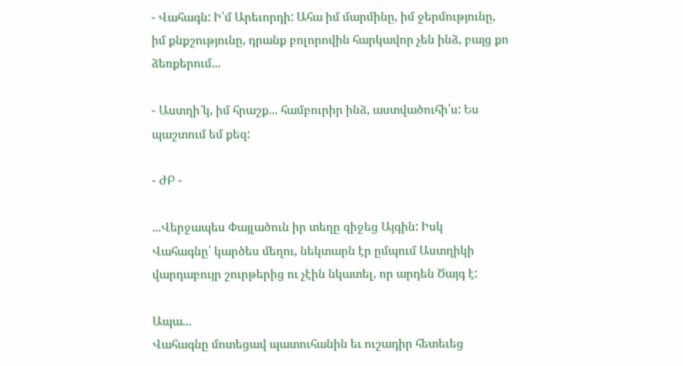- Վահագն: Ի՛մ Արեւորդի: Ահա իմ մարմինը, իմ ջերմությունը,
իմ քնքշությունը, դրանք բոլորովին հարկավոր չեն ինձ, բայց քո
ձեռքերում...

- Աստղի՜կ, իմ հրաշք... համբուրիր ինձ, աստվածուհի՛ս: Ես
պաշտում եմ քեզ:

- ԺԲ -

...Վերջապես Փայլածուն իր տեղը զիջեց Այգին: Իսկ
Վահագնը՝ կարծես մեղու, նեկտարն էր ըմպում Աստղիկի
վարդաբույր շուրթերից ու չէին նկատել, որ արդեն Ծայգ է:

Ապա...
Վահագնը մոտեցավ պատուհանին եւ ուշադիր հետեւեց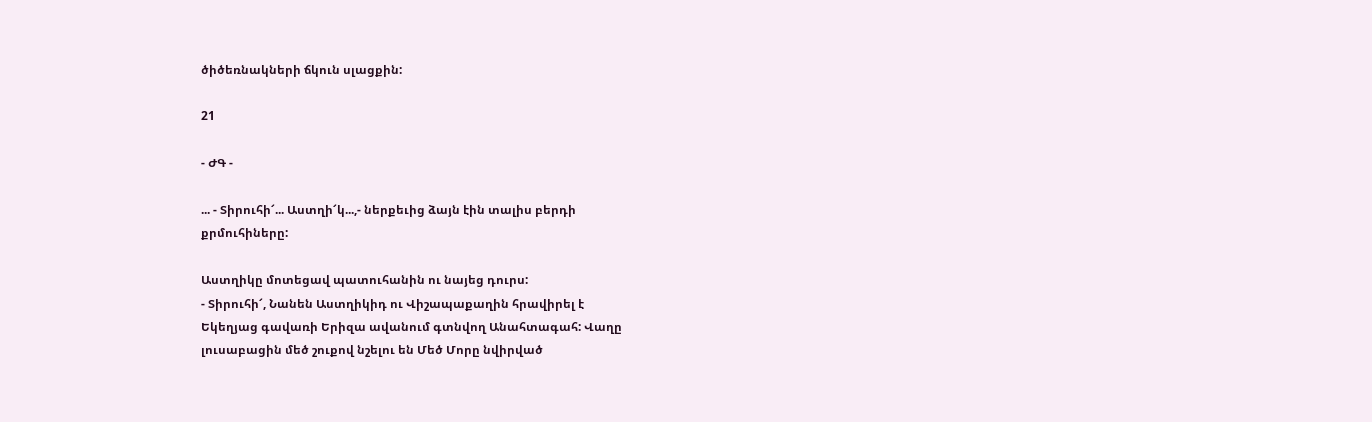ծիծեռնակների ճկուն սլացքին:

21

- ԺԳ -

... - Տիրուհի՜... Աստղի՜կ...,- ներքեւից ձայն էին տալիս բերդի
քրմուհիները:

Աստղիկը մոտեցավ պատուհանին ու նայեց դուրս:
- Տիրուհի՜, Նանեն Աստղիկիդ ու Վիշապաքաղին հրավիրել է
Եկեղյաց գավառի Երիզա ավանում գտնվող Անահտագահ: Վաղը
լուսաբացին մեծ շուքով նշելու են Մեծ Մորը նվիրված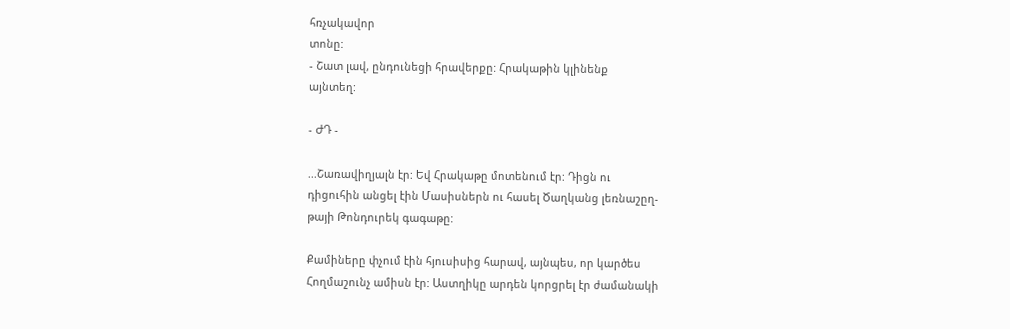հռչակավոր
տոնը:
- Շատ լավ, ընդունեցի հրավերքը: Հրակաթին կլինենք
այնտեղ:

- ԺԴ -

...Շառավիղյալն էր: Եվ Հրակաթը մոտենում էր: Դիցն ու
դիցուհին անցել էին Մասիսներն ու հասել Ծաղկանց լեռնաշըղ-
թայի Թոնդուրեկ գագաթը:

Քամիները փչում էին հյուսիսից հարավ, այնպես, որ կարծես
Հողմաշունչ ամիսն էր: Աստղիկը արդեն կորցրել էր ժամանակի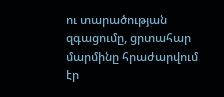ու տարածության զգացումը, ցրտահար մարմինը հրաժարվում էր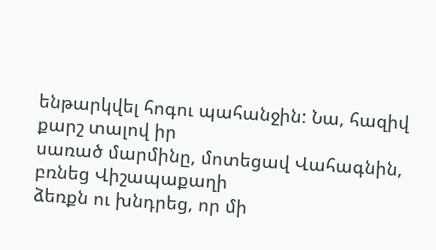ենթարկվել հոգու պահանջին: Նա, հազիվ քարշ տալով իր
սառած մարմինը, մոտեցավ Վահագնին, բռնեց Վիշապաքաղի
ձեռքն ու խնդրեց, որ մի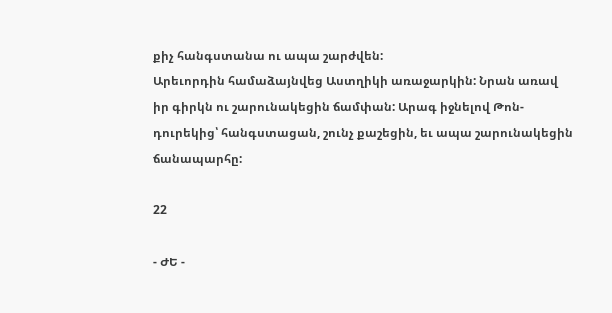քիչ հանգստանա ու ապա շարժվեն:
Արեւորդին համաձայնվեց Աստղիկի առաջարկին: Նրան առավ
իր գիրկն ու շարունակեցին ճամփան: Արագ իջնելով Թոն-
դուրեկից՝ հանգստացան, շունչ քաշեցին, եւ ապա շարունակեցին
ճանապարհը:

22

- ԺԵ -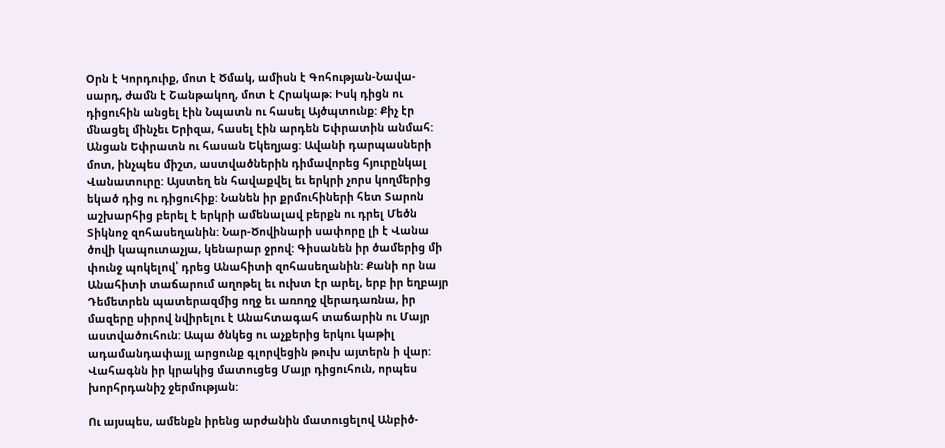Օրն է Կորդուիք, մոտ է Ծմակ, ամիսն է Գոհության-Նավա-
սարդ, ժամն է Շանթակող, մոտ է Հրակաթ։ Իսկ դիցն ու
դիցուհին անցել էին Նպատն ու հասել Այծպտունք: Քիչ էր
մնացել մինչեւ Երիզա, հասել էին արդեն Եփրատին անմահ:
Անցան Եփրատն ու հասան Եկեղյաց: Ավանի դարպասների
մոտ, ինչպես միշտ, աստվածներին դիմավորեց հյուրընկալ
Վանատուրը: Այստեղ են հավաքվել եւ երկրի չորս կողմերից
եկած դից ու դիցուհիք: Նանեն իր քրմուհիների հետ Տարոն
աշխարհից բերել է երկրի ամենալավ բերքն ու դրել Մեծն
Տիկնոջ զոհասեղանին: Նար-Ծովինարի սափորը լի է Վանա
ծովի կապուտաչյա, կենարար ջրով: Գիսանեն իր ծամերից մի
փունջ պոկելով՝ դրեց Անահիտի զոհասեղանին: Քանի որ նա
Անահիտի տաճարում աղոթել եւ ուխտ էր արել, երբ իր եղբայր
Դեմետրեն պատերազմից ողջ եւ առողջ վերադառնա, իր
մազերը սիրով նվիրելու է Անահտագահ տաճարին ու Մայր
աստվածուհուն: Ապա ծնկեց ու աչքերից երկու կաթիլ
ադամանդափայլ արցունք գլորվեցին թուխ այտերն ի վար:
Վահագնն իր կրակից մատուցեց Մայր դիցուհուն, որպես
խորհրդանիշ ջերմության:

Ու այսպես, ամենքն իրենց արժանին մատուցելով Անբիծ-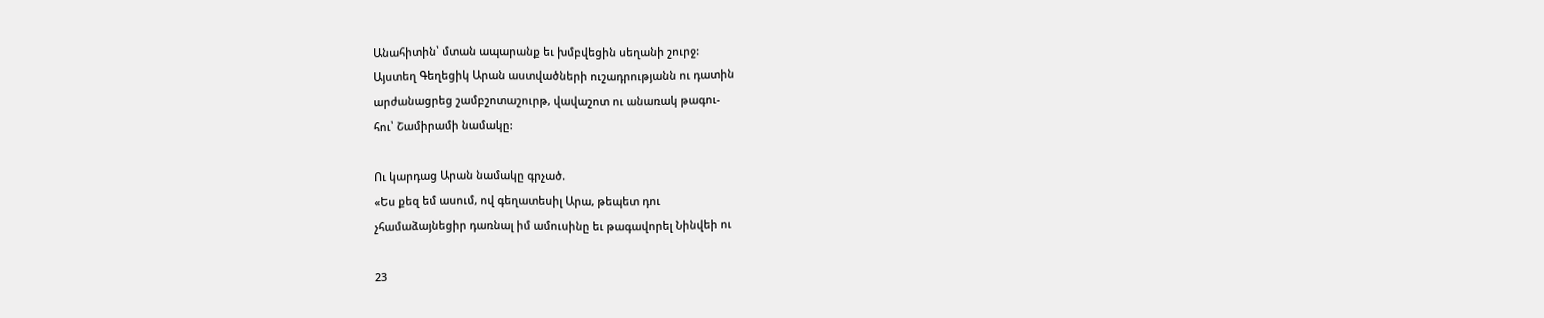Անահիտին՝ մտան ապարանք եւ խմբվեցին սեղանի շուրջ:
Այստեղ Գեղեցիկ Արան աստվածների ուշադրությանն ու դատին
արժանացրեց շամբշոտաշուրթ, վավաշոտ ու անառակ թագու-
հու՝ Շամիրամի նամակը:

Ու կարդաց Արան նամակը գրչած.
«Ես քեզ եմ ասում, ով գեղատեսիլ Արա, թեպետ դու
չհամաձայնեցիր դառնալ իմ ամուսինը եւ թագավորել Նինվեի ու

23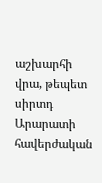աշխարհի վրա, թեպետ սիրտդ Արարատի հավերժական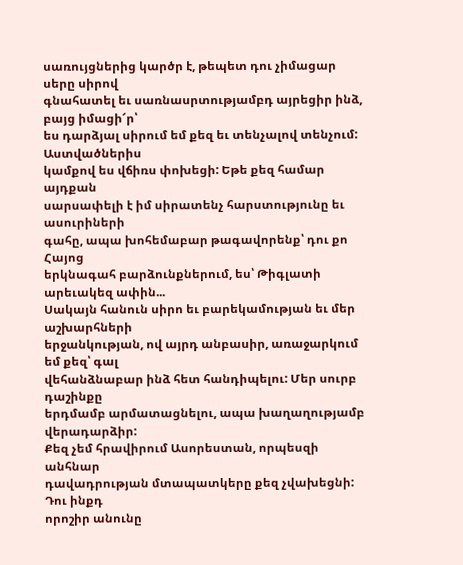սառույցներից կարծր է, թեպետ դու չիմացար սերը սիրով
գնահատել եւ սառնասրտությամբդ այրեցիր ինձ, բայց իմացի՜ր՝
ես դարձյալ սիրում եմ քեզ եւ տենչալով տենչում: Աստվածներիս
կամքով ես վճիռս փոխեցի: Եթե քեզ համար այդքան
սարսափելի է իմ սիրատենչ հարստությունը եւ ասուրիների
գահը, ապա խոհեմաբար թագավորենք՝ դու քո Հայոց
երկնագահ բարձունքներում, ես՝ Թիգլատի արեւակեզ ափին...
Սակայն հանուն սիրո եւ բարեկամության եւ մեր աշխարհների
երջանկության, ով այրդ անբասիր, առաջարկում եմ քեզ՝ գալ
վեհանձնաբար ինձ հետ հանդիպելու: Մեր սուրբ դաշինքը
երդմամբ արմատացնելու, ապա խաղաղությամբ վերադարձիր:
Քեզ չեմ հրավիրում Ասորեստան, որպեսզի անհնար
դավադրության մտապատկերը քեզ չվախեցնի: Դու ինքդ
որոշիր անունը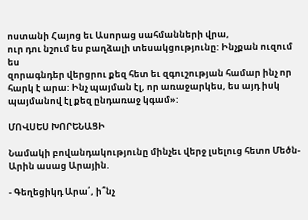ոստանի Հայոց եւ Ասորաց սահմանների վրա,
ուր դու նշում ես բաղձալի տեսակցությունը: Ինչքան ուզում ես
զորագնդեր վերցրու քեզ հետ եւ զգուշության համար ինչ որ
հարկ է արա: Ինչ պայման էլ, որ առաջարկես, ես այդ իսկ
պայմանով էլ քեզ ընդառաջ կգամ»:

ՄՈՎՍԵՍ ԽՈՐԵՆԱՑԻ

Նամակի բովանդակությունը մինչեւ վերջ լսելուց հետո Մեծն-
Արին ասաց Արային.

- Գեղեցիկդ Արա՛, ի՞նչ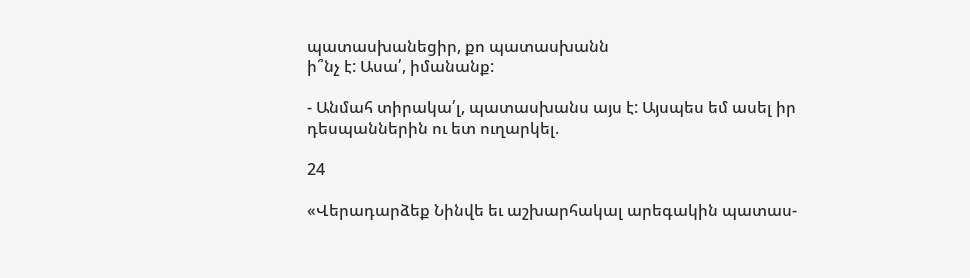պատասխանեցիր, քո պատասխանն
ի՞նչ է: Ասա՛, իմանանք:

- Անմահ տիրակա՛լ, պատասխանս այս է: Այսպես եմ ասել իր
դեսպաններին ու ետ ուղարկել.

24

«Վերադարձեք Նինվե եւ աշխարհակալ արեգակին պատաս-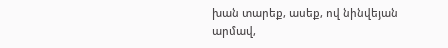խան տարեք, ասեք, ով նինվեյան արմավ,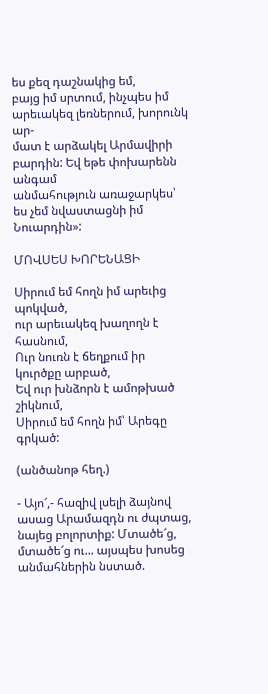ես քեզ դաշնակից եմ,
բայց իմ սրտում, ինչպես իմ արեւակեզ լեռներում, խորունկ ար-
մատ է արձակել Արմավիրի բարդին: Եվ եթե փոխարենն անգամ
անմահություն առաջարկես՝ ես չեմ նվաստացնի իմ Նուարդին»:

ՄՈՎՍԵՍ ԽՈՐԵՆԱՑԻ

Սիրում եմ հողն իմ արեւից պոկված,
ուր արեւակեզ խաղողն է հասնում,
Ուր նուռն է ճեղքում իր կուրծքը արբած,
Եվ ուր խնձորն է ամոթխած շիկնում,
Սիրում եմ հողն իմ՝ Արեգը գրկած:

(անծանոթ հեղ.)

- Այո՜,- հազիվ լսելի ձայնով ասաց Արամազդն ու ժպտաց,
նայեց բոլորտիք: Մտածե՜ց, մտածե՜ց ու... այսպես խոսեց
անմահներին նստած.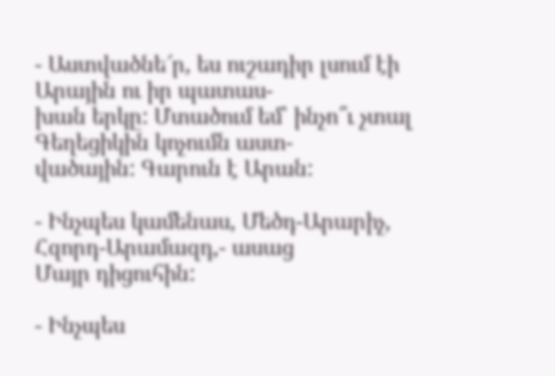- Աստվածնե՜ր, ես ուշադիր լսում էի Արային ու իր պատաս-
խան երկը: Մտածում եմ՝ ինչո՞ւ չտալ Գեղեցիկին կոչումն աստ-
վածային: Գարուն է Արան:

- Ինչպես կամենաս, Մեծդ-Արարիչ, Հզորդ-Արամազդ,- ասաց
Մայր դիցուհին:

- Ինչպես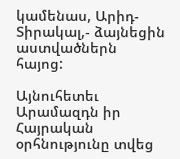կամենաս, Արիդ-Տիրակալ,- ձայնեցին աստվածներն
հայոց:

Այնուհետեւ Արամազդն իր Հայրական օրհնությունը տվեց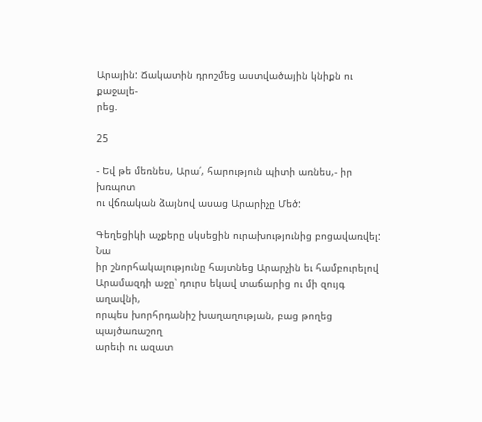Արային: Ճակատին դրոշմեց աստվածային կնիքն ու քաջալե-
րեց.

25

- Եվ թե մեռնես, Արա՛, հարություն պիտի առնես,- իր խռպոտ
ու վճռական ձայնով ասաց Արարիչը Մեծ:

Գեղեցիկի աչքերը սկսեցին ուրախությունից բոցավառվել: Նա
իր շնորհակալությունը հայտնեց Արարչին եւ համբուրելով
Արամազդի աջը՝ դուրս եկավ տաճարից ու մի զույգ աղավնի,
որպես խորհրդանիշ խաղաղության, բաց թողեց պայծառաշող
արեւի ու ազատ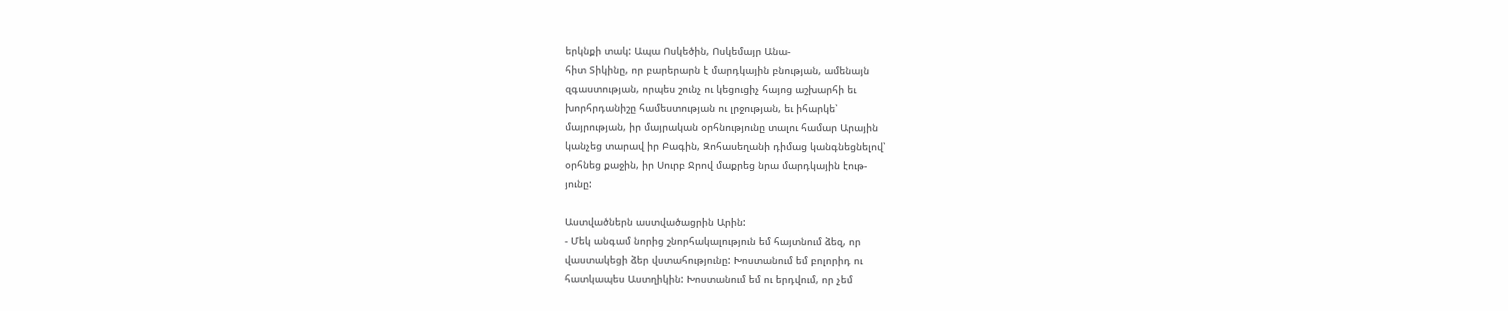երկնքի տակ: Ապա Ոսկեծին, Ոսկեմայր Անա-
հիտ Տիկինը, որ բարերարն է մարդկային բնության, ամենայն
զգաստության, որպես շունչ ու կեցուցիչ հայոց աշխարհի եւ
խորհրդանիշը համեստության ու լրջության, եւ իհարկե՝
մայրության, իր մայրական օրհնությունը տալու համար Արային
կանչեց տարավ իր Բագին, Զոհասեղանի դիմաց կանգնեցնելով՝
օրհնեց քաջին, իր Սուրբ Ջրով մաքրեց նրա մարդկային էութ-
յունը:

Աստվածներն աստվածացրին Արին:
- Մեկ անգամ նորից շնորհակալություն եմ հայտնում ձեզ, որ
վաստակեցի ձեր վստահությունը: Խոստանում եմ բոլորիդ ու
հատկապես Աստղիկին: Խոստանում եմ ու երդվում, որ չեմ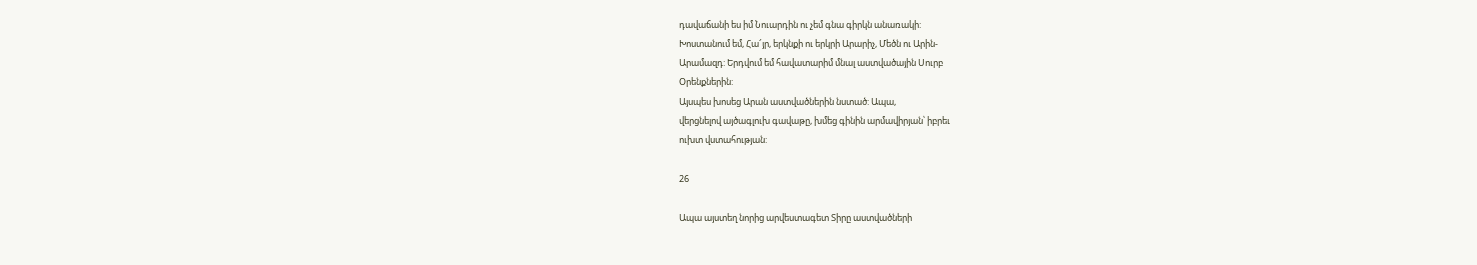դավաճանի ես իմ Նուարդին ու չեմ գնա գիրկն անառակի:
Խոստանում եմ, Հա՜յր, երկնքի ու երկրի Արարիչ, Մեծն ու Արին-
Արամազդ: Երդվում եմ հավատարիմ մնալ աստվածային Սուրբ
Օրենքներին:
Այսպես խոսեց Արան աստվածներին նստած: Ապա,
վերցնելով այծագլուխ գավաթը, խմեց գինին արմավիրյան՝ իբրեւ
ուխտ վստահության:

26

Ապա այստեղ նորից արվեստագետ Տիրը աստվածների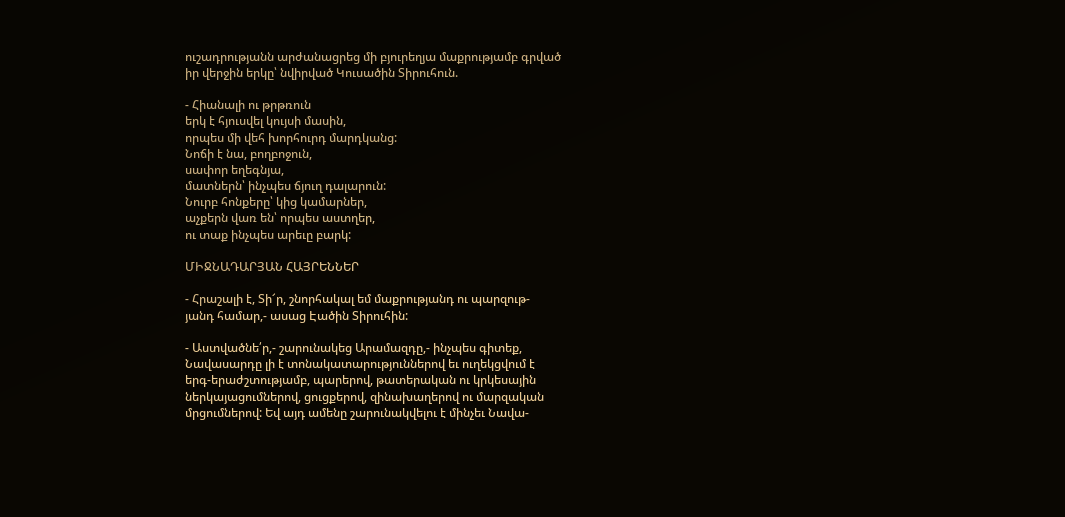ուշադրությանն արժանացրեց մի բյուրեղյա մաքրությամբ գրված
իր վերջին երկը՝ նվիրված Կուսածին Տիրուհուն.

- Հիանալի ու թրթռուն
երկ է հյուսվել կույսի մասին,
որպես մի վեհ խորհուրդ մարդկանց:
Նոճի է նա, բողբոջուն,
սափոր եղեգնյա,
մատներն՝ ինչպես ճյուղ դալարուն:
Նուրբ հոնքերը՝ կից կամարներ,
աչքերն վառ են՝ որպես աստղեր,
ու տաք ինչպես արեւը բարկ:

ՄԻՋՆԱԴԱՐՅԱՆ ՀԱՅՐԵՆՆԵՐ

- Հրաշալի է, Տի՜ր, շնորհակալ եմ մաքրությանդ ու պարզութ-
յանդ համար,- ասաց Էածին Տիրուհին:

- Աստվածնե՛ր,- շարունակեց Արամազդը,- ինչպես գիտեք,
Նավասարդը լի է տոնակատարություններով եւ ուղեկցվում է
երգ-երաժշտությամբ, պարերով, թատերական ու կրկեսային
ներկայացումներով, ցուցքերով, զինախաղերով ու մարզական
մրցումներով: Եվ այդ ամենը շարունակվելու է մինչեւ Նավա-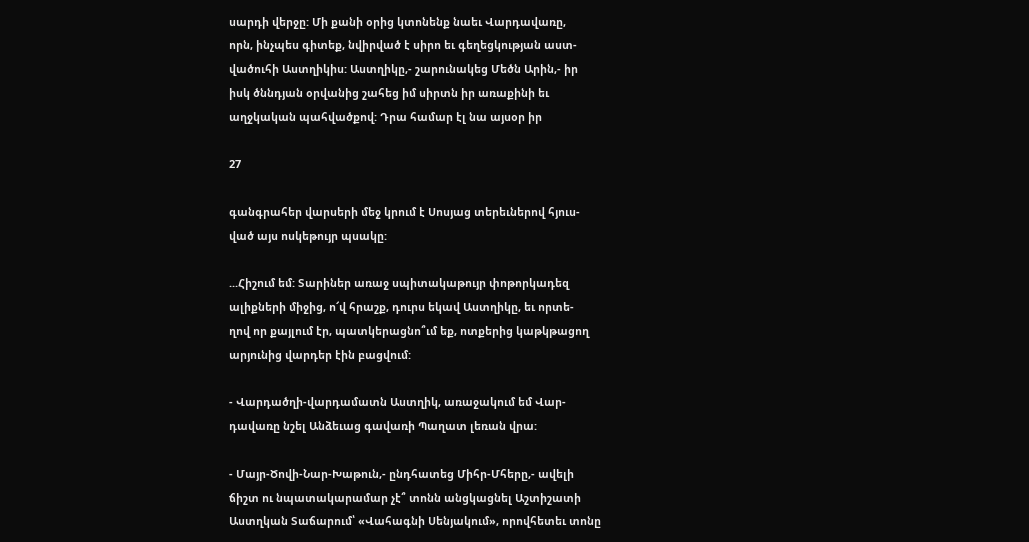սարդի վերջը: Մի քանի օրից կտոնենք նաեւ Վարդավառը,
որն, ինչպես գիտեք, նվիրված է սիրո եւ գեղեցկության աստ-
վածուհի Աստղիկիս: Աստղիկը,- շարունակեց Մեծն Արին,- իր
իսկ ծննդյան օրվանից շահեց իմ սիրտն իր առաքինի եւ
աղջկական պահվածքով: Դրա համար էլ նա այսօր իր

27

գանգրահեր վարսերի մեջ կրում է Սոսյաց տերեւներով հյուս-
ված այս ոսկեթույր պսակը:

...Հիշում եմ: Տարիներ առաջ սպիտակաթույր փոթորկադեզ
ալիքների միջից, ո՜վ հրաշք, դուրս եկավ Աստղիկը, եւ որտե-
ղով որ քայլում էր, պատկերացնո՞ւմ եք, ոտքերից կաթկթացող
արյունից վարդեր էին բացվում:

- Վարդածղի-վարդամատն Աստղիկ, առաջակում եմ Վար-
դավառը նշել Անձեւաց գավառի Պաղատ լեռան վրա:

- Մայր-Ծովի-Նար-Խաթուն,- ընդհատեց Միհր-Մհերը,- ավելի
ճիշտ ու նպատակարամար չէ՞ տոնն անցկացնել Աշտիշատի
Աստղկան Տաճարում՝ «Վահագնի Սենյակում», որովհետեւ տոնը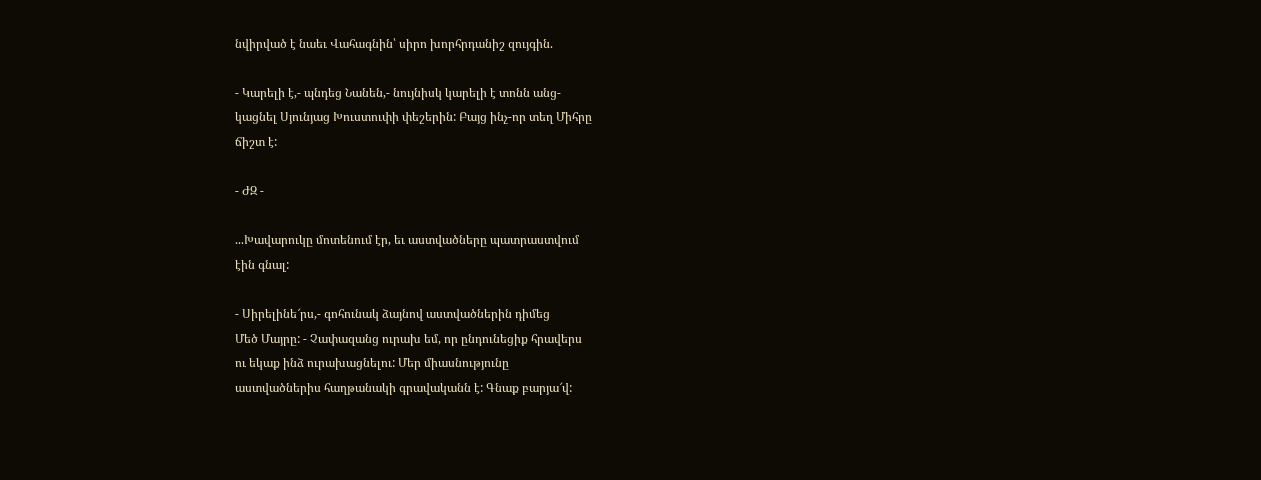նվիրված է նաեւ Վահագնին՝ սիրո խորհրդանիշ զույգին.

- Կարելի է,- պնդեց Նանեն,- նույնիսկ կարելի է տոնն անց-
կացնել Սյունյաց Խուստուփի փեշերին: Բայց ինչ-որ տեղ Միհրը
ճիշտ է:

- ԺԶ -

...Խավարուկը մոտենում էր, եւ աստվածները պատրաստվում
էին գնալ:

- Սիրելինե՜րս,- գոհունակ ձայնով աստվածներին դիմեց
Մեծ Մայրը: - Չափազանց ուրախ եմ, որ ընդունեցիք հրավերս
ու եկաք ինձ ուրախացնելու: Մեր միասնությունը
աստվածներիս հաղթանակի գրավականն է: Գնաք բարյա՜վ: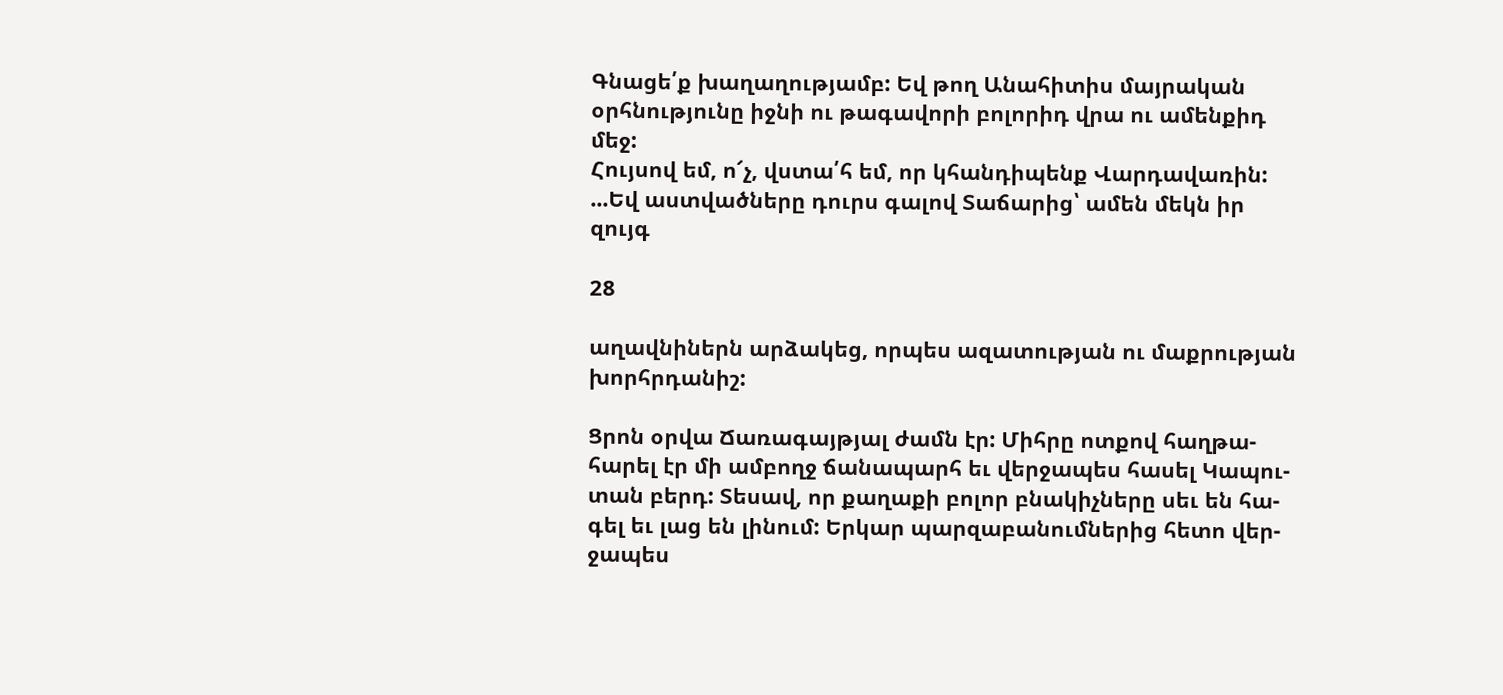Գնացե՛ք խաղաղությամբ: Եվ թող Անահիտիս մայրական
օրհնությունը իջնի ու թագավորի բոլորիդ վրա ու ամենքիդ մեջ:
Հույսով եմ, ո՜չ, վստա՛հ եմ, որ կհանդիպենք Վարդավառին:
...Եվ աստվածները դուրս գալով Տաճարից՝ ամեն մեկն իր զույգ

28

աղավնիներն արձակեց, որպես ազատության ու մաքրության
խորհրդանիշ:

Ցրոն օրվա Ճառագայթյալ ժամն էր: Միհրը ոտքով հաղթա-
հարել էր մի ամբողջ ճանապարհ եւ վերջապես հասել Կապու-
տան բերդ: Տեսավ, որ քաղաքի բոլոր բնակիչները սեւ են հա-
գել եւ լաց են լինում: Երկար պարզաբանումներից հետո վեր-
ջապես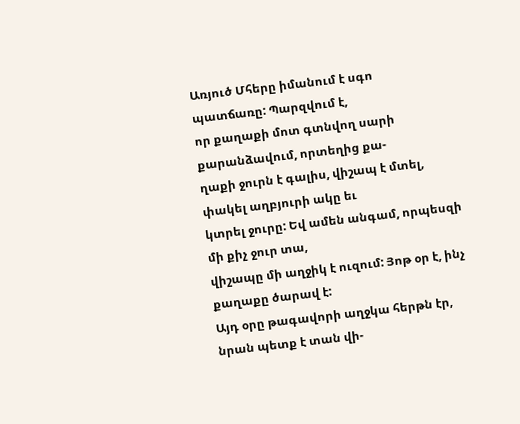Առյուծ Մհերը իմանում է սգո պատճառը: Պարզվում է,
որ քաղաքի մոտ գտնվող սարի քարանձավում, որտեղից քա-
ղաքի ջուրն է գալիս, վիշապ է մտել, փակել աղբյուրի ակը եւ
կտրել ջուրը: Եվ ամեն անգամ, որպեսզի մի քիչ ջուր տա,
վիշապը մի աղջիկ է ուզում: Յոթ օր է, ինչ քաղաքը ծարավ է:
Այդ օրը թագավորի աղջկա հերթն էր, նրան պետք է տան վի-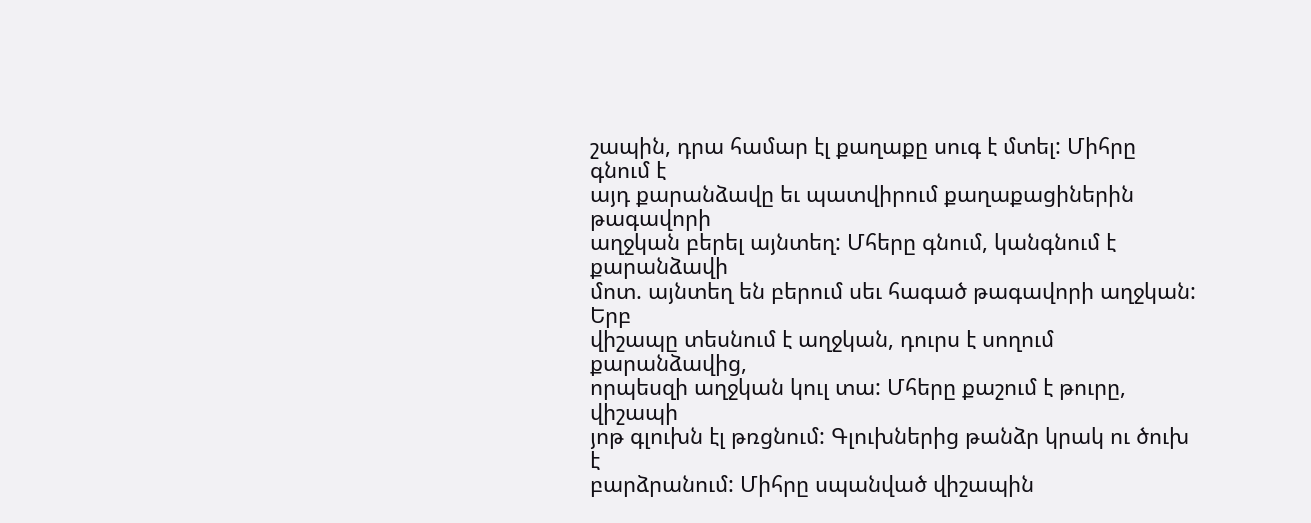շապին, դրա համար էլ քաղաքը սուգ է մտել: Միհրը գնում է
այդ քարանձավը եւ պատվիրում քաղաքացիներին թագավորի
աղջկան բերել այնտեղ: Մհերը գնում, կանգնում է քարանձավի
մոտ. այնտեղ են բերում սեւ հագած թագավորի աղջկան: Երբ
վիշապը տեսնում է աղջկան, դուրս է սողում քարանձավից,
որպեսզի աղջկան կուլ տա: Մհերը քաշում է թուրը, վիշապի
յոթ գլուխն էլ թռցնում: Գլուխներից թանձր կրակ ու ծուխ է
բարձրանում: Միհրը սպանված վիշապին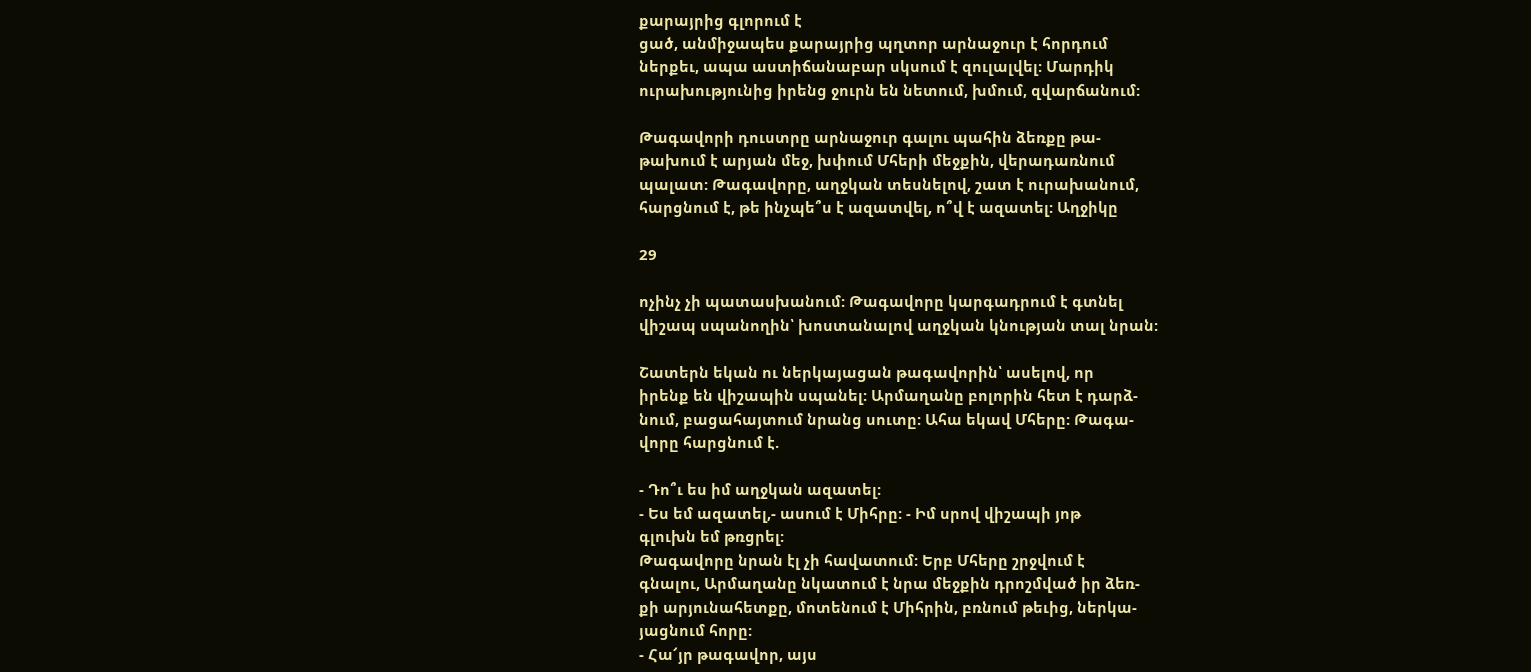քարայրից գլորում է
ցած, անմիջապես քարայրից պղտոր արնաջուր է հորդում
ներքեւ, ապա աստիճանաբար սկսում է զուլալվել: Մարդիկ
ուրախությունից իրենց ջուրն են նետում, խմում, զվարճանում:

Թագավորի դուստրը արնաջուր գալու պահին ձեռքը թա-
թախում է արյան մեջ, խփում Մհերի մեջքին, վերադառնում
պալատ: Թագավորը, աղջկան տեսնելով, շատ է ուրախանում,
հարցնում է, թե ինչպե՞ս է ազատվել, ո՞վ է ազատել: Աղջիկը

29

ոչինչ չի պատասխանում: Թագավորը կարգադրում է գտնել
վիշապ սպանողին՝ խոստանալով աղջկան կնության տալ նրան:

Շատերն եկան ու ներկայացան թագավորին՝ ասելով, որ
իրենք են վիշապին սպանել: Արմաղանը բոլորին հետ է դարձ-
նում, բացահայտում նրանց սուտը: Ահա եկավ Մհերը: Թագա-
վորը հարցնում է.

- Դո՞ւ ես իմ աղջկան ազատել:
- Ես եմ ազատել,- ասում է Միհրը: - Իմ սրով վիշապի յոթ
գլուխն եմ թռցրել:
Թագավորը նրան էլ չի հավատում: Երբ Մհերը շրջվում է
գնալու, Արմաղանը նկատում է նրա մեջքին դրոշմված իր ձեռ-
քի արյունահետքը, մոտենում է Միհրին, բռնում թեւից, ներկա-
յացնում հորը:
- Հա՜յր թագավոր, այս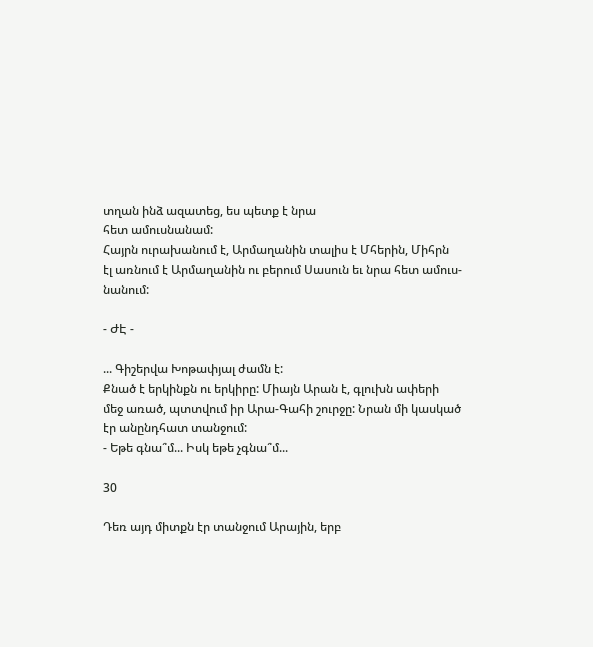տղան ինձ ազատեց, ես պետք է նրա
հետ ամուսնանամ:
Հայրն ուրախանում է, Արմաղանին տալիս է Մհերին, Միհրն
էլ առնում է Արմաղանին ու բերում Սասուն եւ նրա հետ ամուս-
նանում:

- ԺԷ -

... Գիշերվա Խոթափյալ ժամն է:
Քնած է երկինքն ու երկիրը: Միայն Արան է, գլուխն ափերի
մեջ առած, պտտվում իր Արա-Գահի շուրջը: Նրան մի կասկած
էր անընդհատ տանջում:
- Եթե գնա՞մ... Իսկ եթե չգնա՞մ...

30

Դեռ այդ միտքն էր տանջում Արային, երբ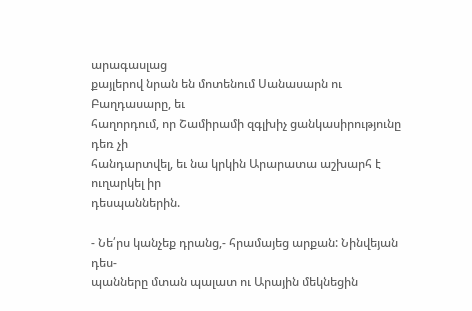արագասլաց
քայլերով նրան են մոտենում Սանասարն ու Բաղդասարը, եւ
հաղորդում, որ Շամիրամի զգլխիչ ցանկասիրությունը դեռ չի
հանդարտվել, եւ նա կրկին Արարատա աշխարհ է ուղարկել իր
դեսպաններին.

- Նե՛րս կանչեք դրանց,- հրամայեց արքան: Նինվեյան դես-
պանները մտան պալատ ու Արային մեկնեցին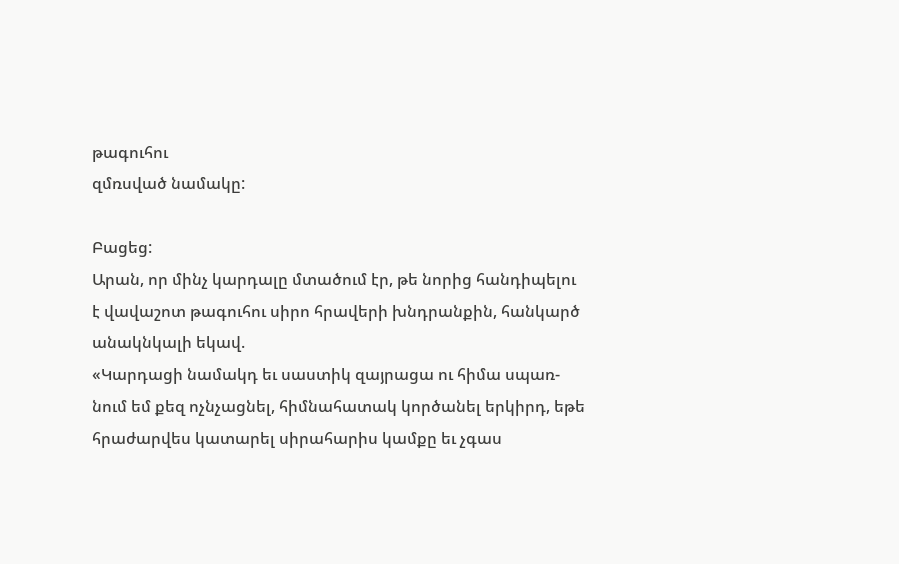թագուհու
զմռսված նամակը:

Բացեց:
Արան, որ մինչ կարդալը մտածում էր, թե նորից հանդիպելու
է վավաշոտ թագուհու սիրո հրավերի խնդրանքին, հանկարծ
անակնկալի եկավ.
«Կարդացի նամակդ եւ սաստիկ զայրացա ու հիմա սպառ-
նում եմ քեզ ոչնչացնել, հիմնահատակ կործանել երկիրդ, եթե
հրաժարվես կատարել սիրահարիս կամքը եւ չգաս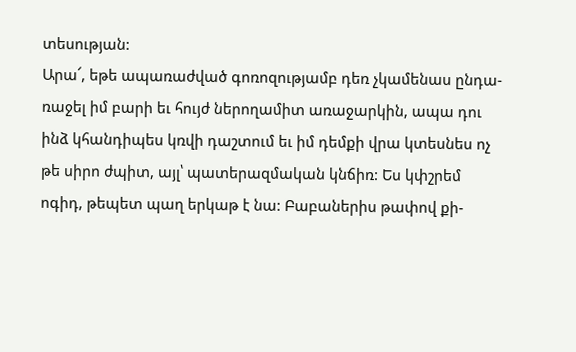տեսության:
Արա՜, եթե ապառաժված գոռոզությամբ դեռ չկամենաս ընդա-
ռաջել իմ բարի եւ հույժ ներողամիտ առաջարկին, ապա դու
ինձ կհանդիպես կռվի դաշտում եւ իմ դեմքի վրա կտեսնես ոչ
թե սիրո ժպիտ, այլ՝ պատերազմական կնճիռ: Ես կփշրեմ
ոգիդ, թեպետ պաղ երկաթ է նա: Բաբաներիս թափով քի-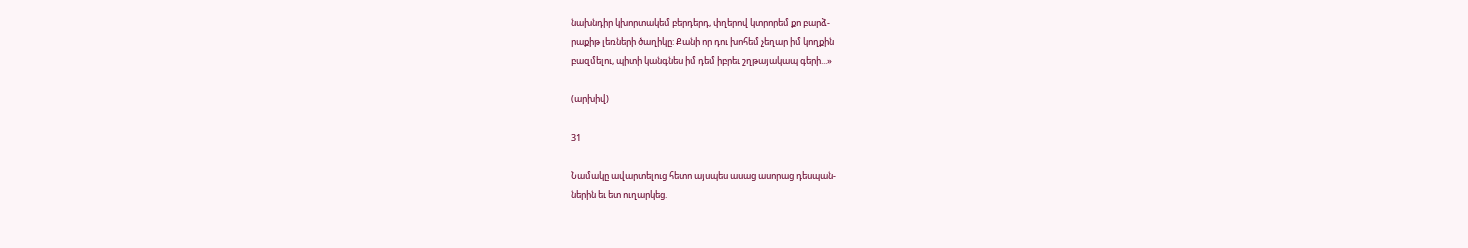նախնդիր կխորտակեմ բերդերդ, փղերով կտրորեմ քո բարձ-
րաքիթ լեռների ծաղիկը: Քանի որ դու խոհեմ չեղար իմ կողքին
բազմելու, պիտի կանգնես իմ դեմ իբրեւ շղթայակապ գերի...»

(արխիվ)

31

Նամակը ավարտելուց հետո այսպես ասաց ասորաց դեսպան-
ներին եւ ետ ուղարկեց.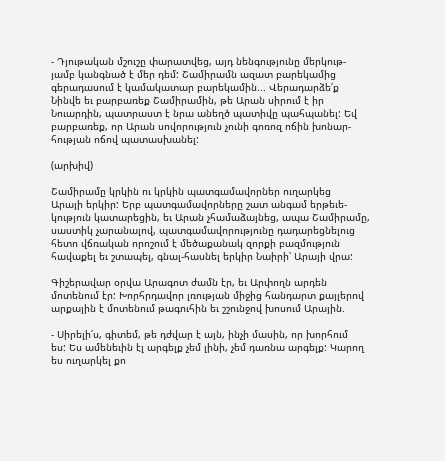- Դյութական մշուշը փարատվեց, այդ նենգությունը մերկութ-
յամբ կանգնած է մեր դեմ: Շամիրամն ազատ բարեկամից
գերադասում է կամակատար բարեկամին... Վերադարձե՛ք
Նինվե եւ բարբառեք Շամիրամին, թե Արան սիրում է իր
Նուարդին, պատրաստ է նրա անեղծ պատիվը պահպանել: Եվ
բարբառեք, որ Արան սովորություն չունի գոռոզ ոճին խոնար-
հության ոճով պատասխանել:

(արխիվ)

Շամիրամը կրկին ու կրկին պատգամավորներ ուղարկեց
Արայի երկիր: Երբ պատգամավորները շատ անգամ երթեւե-
կություն կատարեցին, եւ Արան չհամաձայնեց, ապա Շամիրամը,
սաստիկ չարանալով, պատգամավորությունը դադարեցնելուց
հետո վճռական որոշում է մեծաքանակ զորքի բազմություն
հավաքել եւ շտապել, գնալ-հասնել երկիր Նաիրի՝ Արայի վրա:

Գիշերավար օրվա Արագոտ ժամն էր, եւ Արփողն արդեն
մոտենում էր: Խորհրդավոր լռության միջից հանդարտ քայլերով
արքային է մոտենում թագուհին եւ շշունջով խոսում Արային.

- Սիրելի՛ս, գիտեմ, թե դժվար է այն, ինչի մասին, որ խորհում
ես: Ես ամենեւին էլ արգելք չեմ լինի, չեմ դառնա արգելք: Կարող
ես ուղարկել քո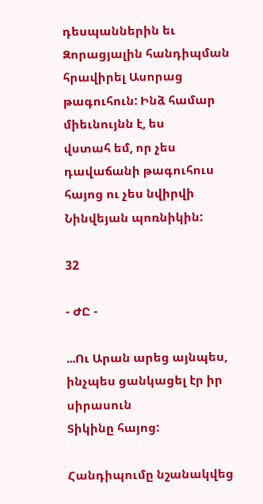դեսպաններին եւ Զորացյալին հանդիպման
հրավիրել Ասորաց թագուհուն: Ինձ համար միեւնույնն է, ես
վստահ եմ, որ չես դավաճանի թագուհուս հայոց ու չես նվիրվի
Նինվեյան պոռնիկին:

32

- ԺԸ -

...Ու Արան արեց այնպես, ինչպես ցանկացել էր իր սիրասուն
Տիկինը հայոց:

Հանդիպումը նշանակվեց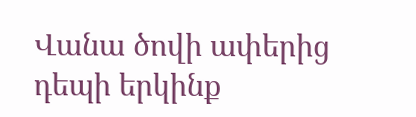Վանա ծովի ափերից դեպի երկինք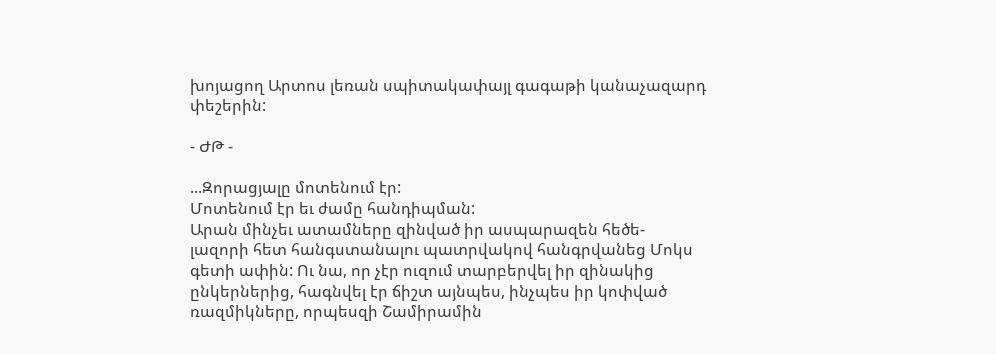խոյացող Արտոս լեռան սպիտակափայլ գագաթի կանաչազարդ
փեշերին:

- ԺԹ -

...Զորացյալը մոտենում էր:
Մոտենում էր եւ ժամը հանդիպման:
Արան մինչեւ ատամները զինված իր ասպարազեն հեծե-
լազորի հետ հանգստանալու պատրվակով հանգրվանեց Մոկս
գետի ափին: Ու նա, որ չէր ուզում տարբերվել իր զինակից
ընկերներից, հագնվել էր ճիշտ այնպես, ինչպես իր կոփված
ռազմիկները, որպեսզի Շամիրամին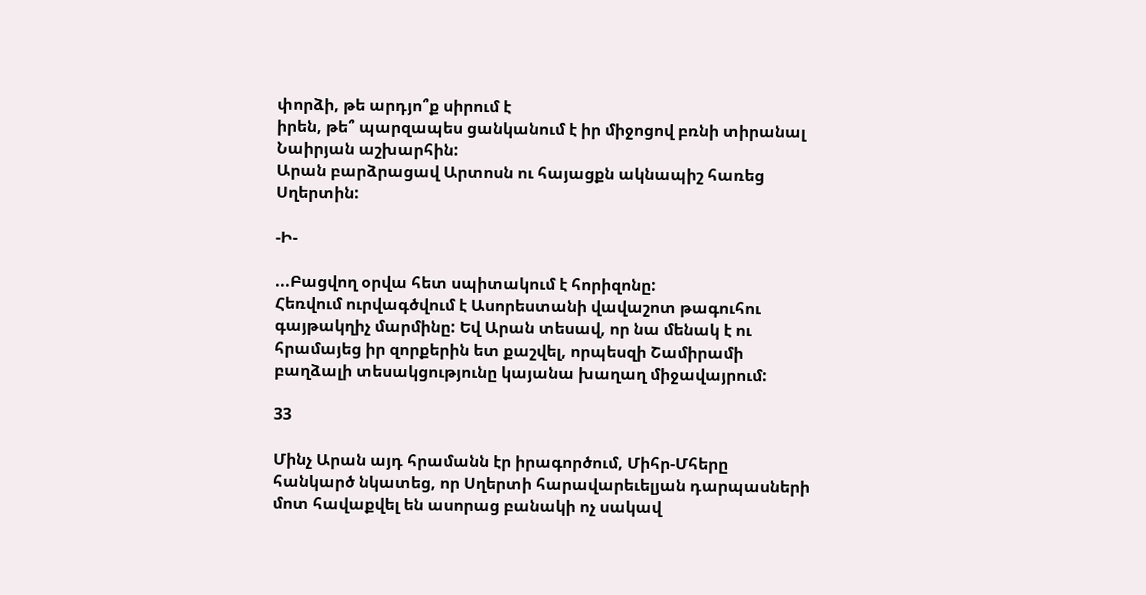փորձի, թե արդյո՞ք սիրում է
իրեն, թե՞ պարզապես ցանկանում է իր միջոցով բռնի տիրանալ
Նաիրյան աշխարհին:
Արան բարձրացավ Արտոսն ու հայացքն ակնապիշ հառեց
Սղերտին:

-Ի-

...Բացվող օրվա հետ սպիտակում է հորիզոնը:
Հեռվում ուրվագծվում է Ասորեստանի վավաշոտ թագուհու
գայթակղիչ մարմինը: Եվ Արան տեսավ, որ նա մենակ է ու
հրամայեց իր զորքերին ետ քաշվել, որպեսզի Շամիրամի
բաղձալի տեսակցությունը կայանա խաղաղ միջավայրում:

33

Մինչ Արան այդ հրամանն էր իրագործում, Միհր-Մհերը
հանկարծ նկատեց, որ Սղերտի հարավարեւելյան դարպասների
մոտ հավաքվել են ասորաց բանակի ոչ սակավ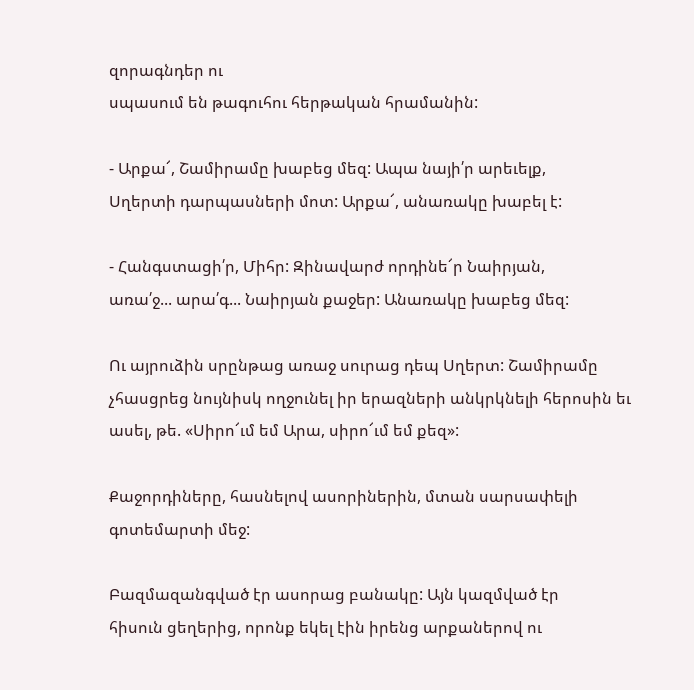զորագնդեր ու
սպասում են թագուհու հերթական հրամանին:

- Արքա՜, Շամիրամը խաբեց մեզ: Ապա նայի՛ր արեւելք,
Սղերտի դարպասների մոտ: Արքա՜, անառակը խաբել է:

- Հանգստացի՛ր, Միհր: Զինավարժ որդինե՜ր Նաիրյան,
առա՛ջ... արա՛գ... Նաիրյան քաջեր: Անառակը խաբեց մեզ:

Ու այրուձին սրընթաց առաջ սուրաց դեպ Սղերտ: Շամիրամը
չհասցրեց նույնիսկ ողջունել իր երազների անկրկնելի հերոսին եւ
ասել, թե. «Սիրո՜ւմ եմ Արա, սիրո՜ւմ եմ քեզ»:

Քաջորդիները, հասնելով ասորիներին, մտան սարսափելի
գոտեմարտի մեջ:

Բազմազանգված էր ասորաց բանակը: Այն կազմված էր
հիսուն ցեղերից, որոնք եկել էին իրենց արքաներով ու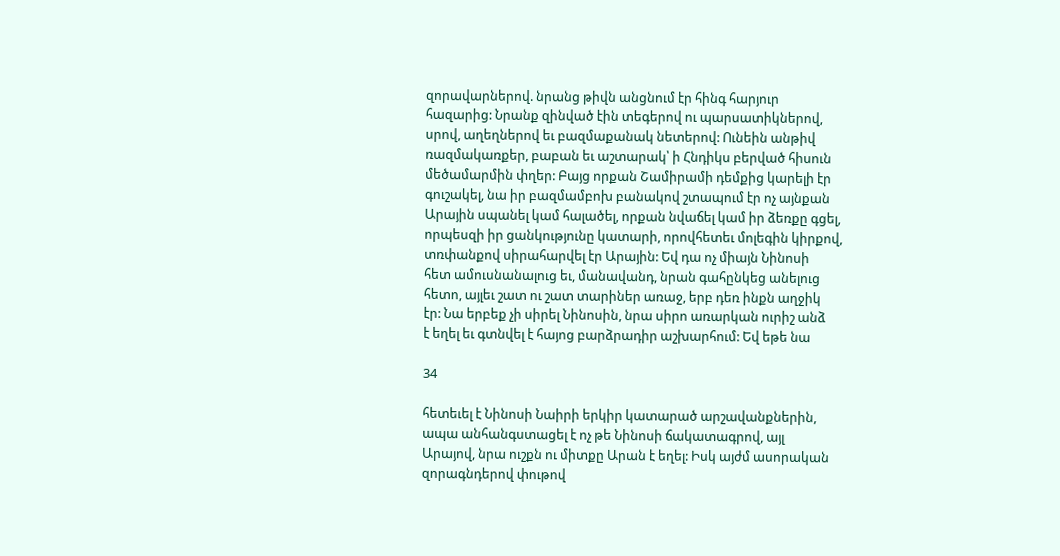զորավարներով. նրանց թիվն անցնում էր հինգ հարյուր
հազարից: Նրանք զինված էին տեգերով ու պարսատիկներով,
սրով, աղեղներով եւ բազմաքանակ նետերով: Ունեին անթիվ
ռազմակառքեր, բաբան եւ աշտարակ՝ ի Հնդիկս բերված հիսուն
մեծամարմին փղեր: Բայց որքան Շամիրամի դեմքից կարելի էր
գուշակել, նա իր բազմամբոխ բանակով շտապում էր ոչ այնքան
Արային սպանել կամ հալածել, որքան նվաճել կամ իր ձեռքը գցել,
որպեսզի իր ցանկությունը կատարի, որովհետեւ մոլեգին կիրքով,
տռփանքով սիրահարվել էր Արային: Եվ դա ոչ միայն Նինոսի
հետ ամուսնանալուց եւ, մանավանդ, նրան գահընկեց անելուց
հետո, այլեւ շատ ու շատ տարիներ առաջ, երբ դեռ ինքն աղջիկ
էր: Նա երբեք չի սիրել Նինոսին, նրա սիրո առարկան ուրիշ անձ
է եղել եւ գտնվել է հայոց բարձրադիր աշխարհում: Եվ եթե նա

34

հետեւել է Նինոսի Նաիրի երկիր կատարած արշավանքներին,
ապա անհանգստացել է ոչ թե Նինոսի ճակատագրով, այլ
Արայով, նրա ուշքն ու միտքը Արան է եղել: Իսկ այժմ ասորական
զորագնդերով փութով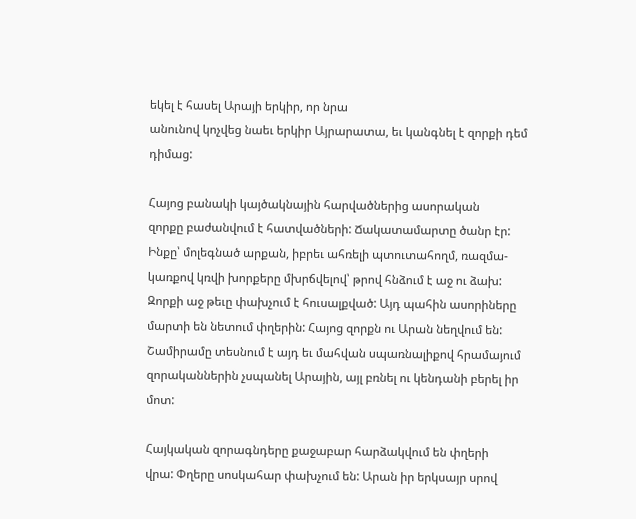եկել է հասել Արայի երկիր, որ նրա
անունով կոչվեց նաեւ երկիր Այրարատա, եւ կանգնել է զորքի դեմ
դիմաց:

Հայոց բանակի կայծակնային հարվածներից ասորական
զորքը բաժանվում է հատվածների: Ճակատամարտը ծանր էր:
Ինքը՝ մոլեգնած արքան, իբրեւ ահռելի պտուտահողմ, ռազմա-
կառքով կռվի խորքերը մխրճվելով՝ թրով հնձում է աջ ու ձախ:
Զորքի աջ թեւը փախչում է հուսալքված: Այդ պահին ասորիները
մարտի են նետում փղերին: Հայոց զորքն ու Արան նեղվում են:
Շամիրամը տեսնում է այդ եւ մահվան սպառնալիքով հրամայում
զորականներին չսպանել Արային, այլ բռնել ու կենդանի բերել իր
մոտ:

Հայկական զորագնդերը քաջաբար հարձակվում են փղերի
վրա: Փղերը սոսկահար փախչում են: Արան իր երկսայր սրով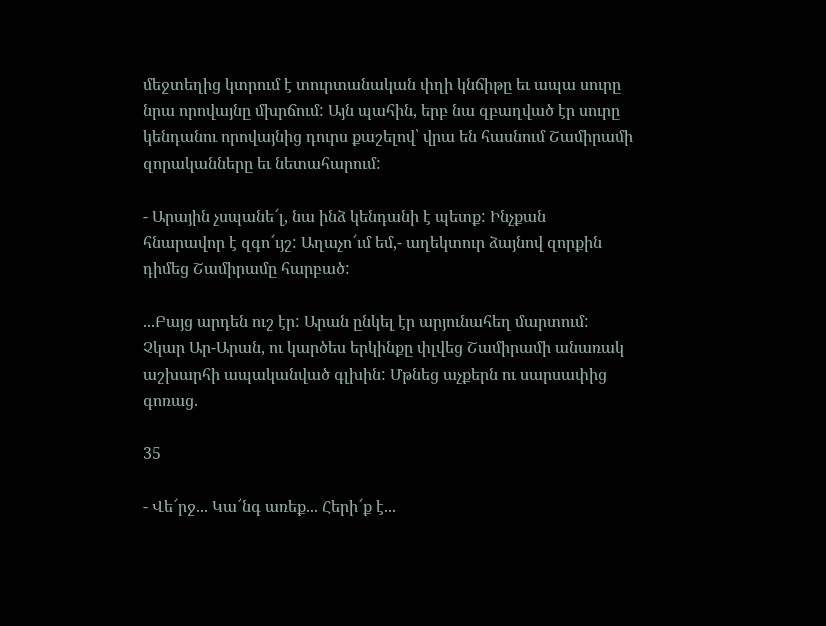մեջտեղից կտրում է տուրտանական փղի կնճիթը եւ ապա սուրը
նրա որովայնը մխրճում: Այն պահին, երբ նա զբաղված էր սուրը
կենդանու որովայնից դուրս քաշելով՝ վրա են հասնում Շամիրամի
զորականները եւ նետահարում:

- Արային չսպանե՜լ, նա ինձ կենդանի է պետք: Ինչքան
հնարավոր է զգո՜ւյշ: Աղաչո՜ւմ եմ,- աղեկտուր ձայնով զորքին
դիմեց Շամիրամը հարբած:

...Բայց արդեն ուշ էր: Արան ընկել էր արյունահեղ մարտում:
Չկար Ար-Արան, ու կարծես երկինքը փլվեց Շամիրամի անառակ
աշխարհի ապականված գլխին: Մթնեց աչքերն ու սարսափից
գոռաց.

35

- Վե՜րջ... Կա՜նգ առեք... Հերի՜ք է...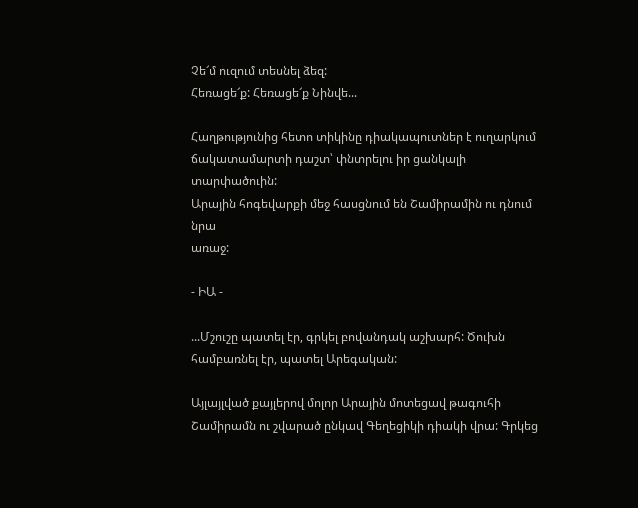Չե՜մ ուզում տեսնել ձեզ:
Հեռացե՜ք: Հեռացե՜ք Նինվե...

Հաղթությունից հետո տիկինը դիակապուտներ է ուղարկում
ճակատամարտի դաշտ՝ փնտրելու իր ցանկալի տարփածուին:
Արային հոգեվարքի մեջ հասցնում են Շամիրամին ու դնում նրա
առաջ:

- ԻԱ -

...Մշուշը պատել էր, գրկել բովանդակ աշխարհ: Ծուխն
համբառնել էր, պատել Արեգական:

Այլայլված քայլերով մոլոր Արային մոտեցավ թագուհի
Շամիրամն ու շվարած ընկավ Գեղեցիկի դիակի վրա: Գրկեց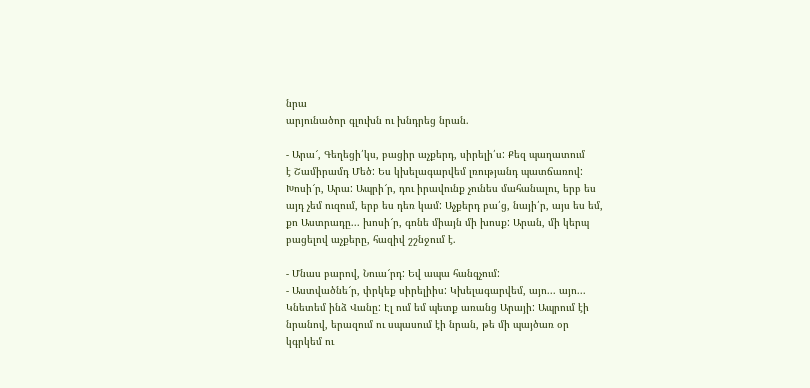նրա
արյունածոր գլուխն ու խնդրեց նրան.

- Արա՜, Գեղեցի՛կս, բացիր աչքերդ, սիրելի՛ս: Քեզ պաղատում
է Շամիրամդ Մեծ: Ես կխելագարվեմ լռությանդ պատճառով:
Խոսի՜ր, Արա: Ապրի՜ր, դու իրավունք չունես մահանալու, երբ ես
այդ չեմ ուզում, երբ ես դեռ կամ: Աչքերդ բա՛ց, նայի՛ր, այս ես եմ,
քո Աստրադը... խոսի՜ր, գոնե միայն մի խոսք: Արան, մի կերպ
բացելով աչքերը, հազիվ շշնջում է.

- Մնաս բարով, Նուա՜րդ: Եվ ապա հանգչում:
- Աստվածնե՜ր, փրկեք սիրելիիս: Կխելագարվեմ, այո... այո...
Կնետեմ ինձ Վանը: Էլ ում եմ պետք առանց Արայի: Ապրում էի
նրանով, երազում ու սպասում էի նրան, թե մի պայծառ օր
կգրկեմ ու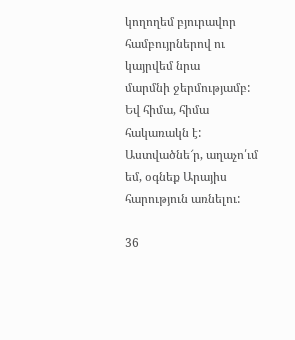կողողեմ բյուրավոր համբույրներով ու կայրվեմ նրա
մարմնի ջերմությամբ: Եվ հիմա, հիմա հակառակն է:
Աստվածնե՜ր, աղաչո՛ւմ եմ, օգնեք Արայիս հարություն առնելու:

36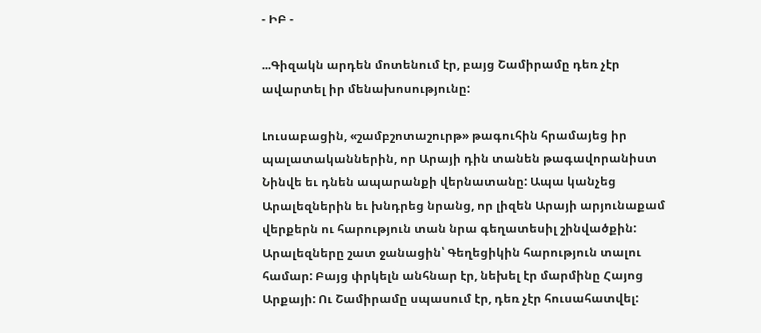- ԻԲ -

...Գիզակն արդեն մոտենում էր, բայց Շամիրամը դեռ չէր
ավարտել իր մենախոսությունը:

Լուսաբացին, «շամբշոտաշուրթ» թագուհին հրամայեց իր
պալատականներին, որ Արայի դին տանեն թագավորանիստ
Նինվե եւ դնեն ապարանքի վերնատանը: Ապա կանչեց
Արալեզներին եւ խնդրեց նրանց, որ լիզեն Արայի արյունաքամ
վերքերն ու հարություն տան նրա գեղատեսիլ շինվածքին:
Արալեզները շատ ջանացին՝ Գեղեցիկին հարություն տալու
համար: Բայց փրկելն անհնար էր, նեխել էր մարմինը Հայոց
Արքայի: Ու Շամիրամը սպասում էր, դեռ չէր հուսահատվել: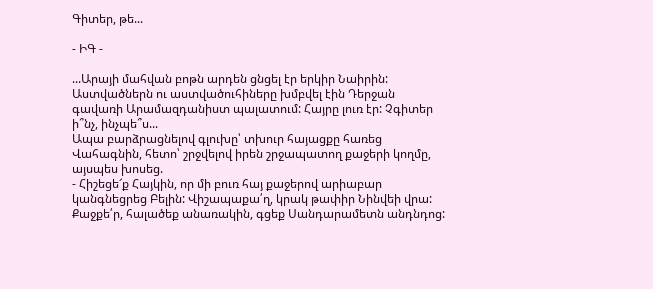Գիտեր, թե...

- ԻԳ -

...Արայի մահվան բոթն արդեն ցնցել էր երկիր Նաիրին:
Աստվածներն ու աստվածուհիները խմբվել էին Դերջան
գավառի Արամազդանիստ պալատում: Հայրը լուռ էր: Չգիտեր
ի՞նչ, ինչպե՞ս...
Ապա բարձրացնելով գլուխը՝ տխուր հայացքը հառեց
Վահագնին, հետո՝ շրջվելով իրեն շրջապատող քաջերի կողմը,
այսպես խոսեց.
- Հիշեցե՜ք Հայկին, որ մի բուռ հայ քաջերով արիաբար
կանգնեցրեց Բելին: Վիշապաքա՛ղ, կրակ թափիր Նինվեի վրա:
Քաջքե՛ր, հալածեք անառակին, գցեք Սանդարամետն անդնդոց: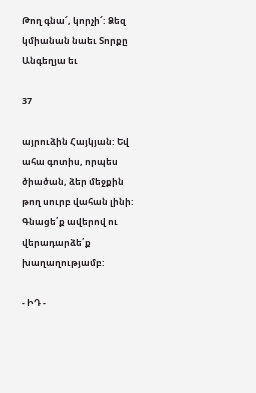Թող գնա՜, կորչի՜: Ձեզ կմիանան նաեւ Տորքը Անգեղյա եւ

37

այրուձին Հայկյան: Եվ ահա գոտիս, որպես ծիածան, ձեր մեջքին
թող սուրբ վահան լինի: Գնացե՛ք ավերով ու վերադարձե՛ք
խաղաղությամբ:

- ԻԴ -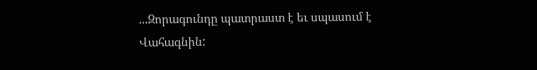...Զորագունդը պատրաստ է եւ սպասում է Վահագնին: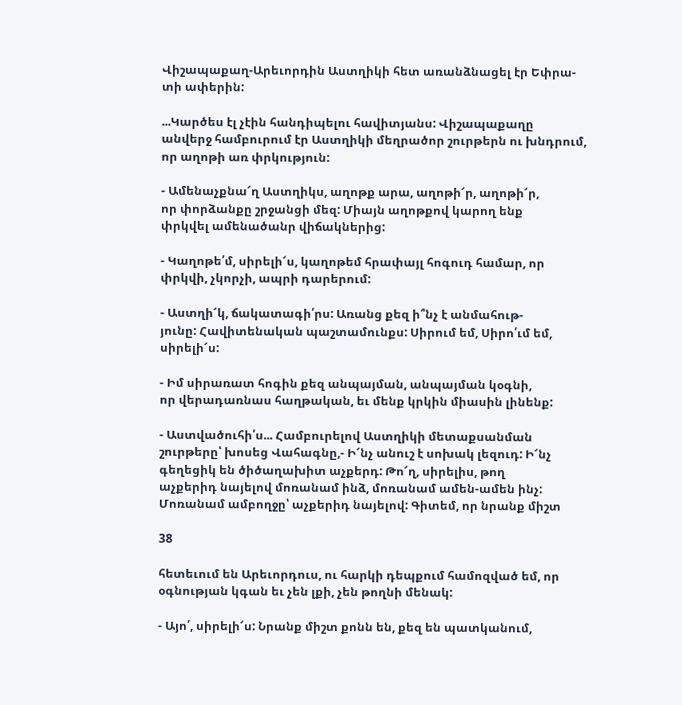Վիշապաքաղ-Արեւորդին Աստղիկի հետ առանձնացել էր Եփրա-
տի ափերին:

...Կարծես էլ չէին հանդիպելու հավիտյանս: Վիշապաքաղը
անվերջ համբուրում էր Աստղիկի մեղրածոր շուրթերն ու խնդրում,
որ աղոթի առ փրկություն:

- Ամենաչքնա՜ղ Աստղիկս, աղոթք արա, աղոթի՜ր, աղոթի՜ր,
որ փորձանքը շրջանցի մեզ: Միայն աղոթքով կարող ենք
փրկվել ամենածանր վիճակներից:

- Կաղոթե՛մ, սիրելի՜ս, կաղոթեմ հրափայլ հոգուդ համար, որ
փրկվի, չկորչի, ապրի դարերում:

- Աստղի՜կ, ճակատագի՛րս: Առանց քեզ ի՞նչ է անմահութ-
յունը: Հավիտենական պաշտամունքս: Սիրում եմ, Սիրո՛ւմ եմ,
սիրելի՜ս:

- Իմ սիրառատ հոգին քեզ անպայման, անպայման կօգնի,
որ վերադառնաս հաղթական, եւ մենք կրկին միասին լինենք:

- Աստվածուհի՛ս... Համբուրելով Աստղիկի մետաքսանման
շուրթերը՝ խոսեց Վահագնը,- Ի՜նչ անուշ է սոխակ լեզուդ: Ի՜նչ
գեղեցիկ են ծիծաղախիտ աչքերդ: Թո՜ղ, սիրելիս, թող
աչքերիդ նայելով մոռանամ ինձ, մոռանամ ամեն-ամեն ինչ:
Մոռանամ ամբողջը՝ աչքերիդ նայելով: Գիտեմ, որ նրանք միշտ

38

հետեւում են Արեւորդուս, ու հարկի դեպքում համոզված եմ, որ
օգնության կգան եւ չեն լքի, չեն թողնի մենակ:

- Այո՛, սիրելի՜ս: Նրանք միշտ քոնն են, քեզ են պատկանում,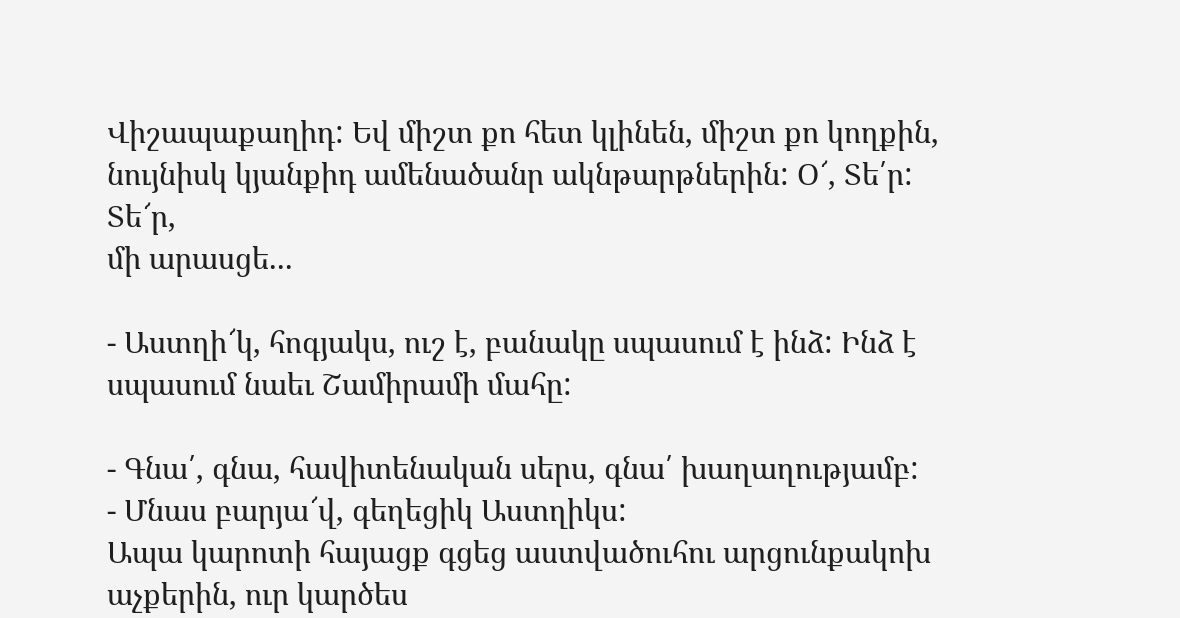Վիշապաքաղիդ: Եվ միշտ քո հետ կլինեն, միշտ քո կողքին,
նույնիսկ կյանքիդ ամենածանր ակնթարթներին: Օ՜, Տե՛ր: Տե՜ր,
մի արասցե...

- Աստղի՜կ, հոգյակս, ուշ է, բանակը սպասում է ինձ: Ինձ է
սպասում նաեւ Շամիրամի մահը:

- Գնա՛, գնա, հավիտենական սերս, գնա՛ խաղաղությամբ:
- Մնաս բարյա՜վ, գեղեցիկ Աստղիկս:
Ապա կարոտի հայացք գցեց աստվածուհու արցունքակոխ
աչքերին, ուր կարծես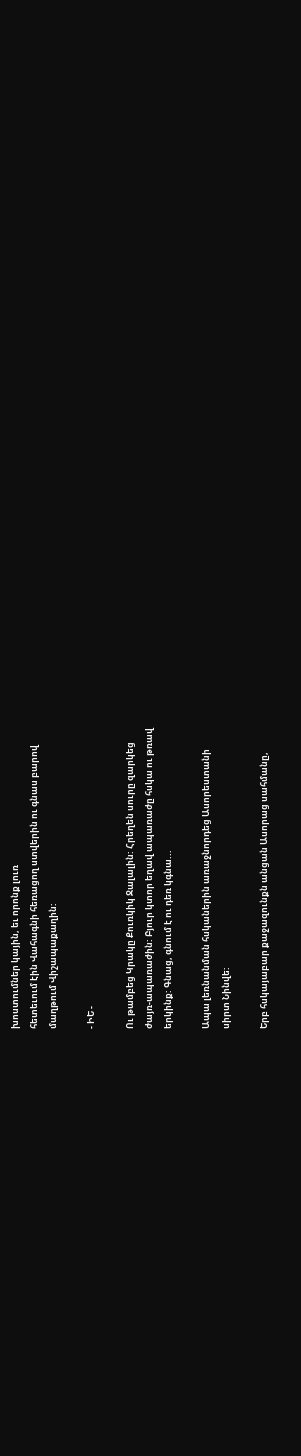խոստումներ կային, եւ որոնք լուռ
հետեւում էին Վահագնի հեռացող ստվերին ու գնաս բարով
մաղթում Վիշապաքաղին:

- ԻԵ -

Ու թամբեց Կրակը Քուռկիկ Ջալալին: Հրեղեն սուրը զարկեց
ժայռ-ապառաժին: Բյուր կտոր եղավ ապառաժը հսկա ու թռավ
երկինք: Գնաց, գնում է ու դեռ կգնա...

Ապա լեռնանման հսկաներին առաջնորդեց Ասորեստանի
սիրտ Նինվե:

Երբ հսկայաբար քաջազունքն անցան Ասորաց սահմանը,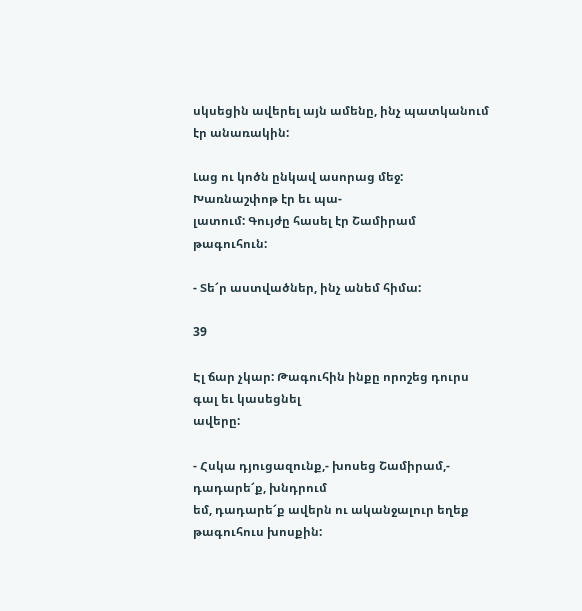սկսեցին ավերել այն ամենը, ինչ պատկանում էր անառակին:

Լաց ու կոծն ընկավ ասորաց մեջ: Խառնաշփոթ էր եւ պա-
լատում: Գույժը հասել էր Շամիրամ թագուհուն:

- Տե՜ր աստվածներ, ինչ անեմ հիմա:

39

Էլ ճար չկար: Թագուհին ինքը որոշեց դուրս գալ եւ կասեցնել
ավերը:

- Հսկա դյուցազունք,- խոսեց Շամիրամ,- դադարե՜ք, խնդրում
եմ, դադարե՜ք ավերն ու ականջալուր եղեք թագուհուս խոսքին: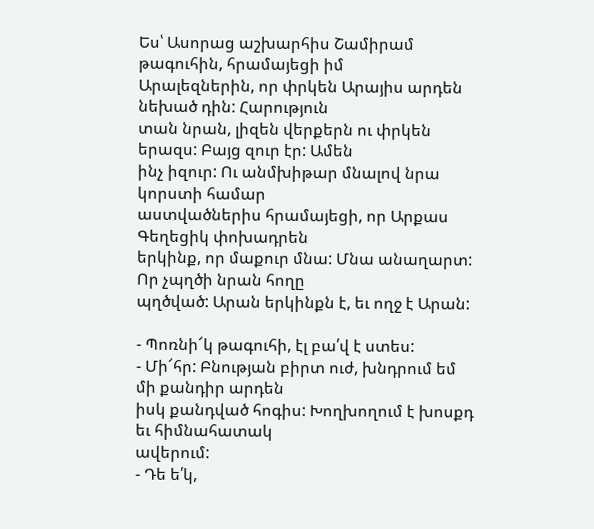Ես՝ Ասորաց աշխարհիս Շամիրամ թագուհին, հրամայեցի իմ
Արալեզներին, որ փրկեն Արայիս արդեն նեխած դին: Հարություն
տան նրան, լիզեն վերքերն ու փրկեն երազս: Բայց զուր էր: Ամեն
ինչ իզուր: Ու անմխիթար մնալով նրա կորստի համար
աստվածներիս հրամայեցի, որ Արքաս Գեղեցիկ փոխադրեն
երկինք, որ մաքուր մնա: Մնա անաղարտ: Որ չպղծի նրան հողը
պղծված: Արան երկինքն է, եւ ողջ է Արան:

- Պոռնի՜կ թագուհի, էլ բա՛վ է ստես:
- Մի՜հր: Բնության բիրտ ուժ, խնդրում եմ մի քանդիր արդեն
իսկ քանդված հոգիս: Խողխողում է խոսքդ եւ հիմնահատակ
ավերում:
- Դե ե՛կ,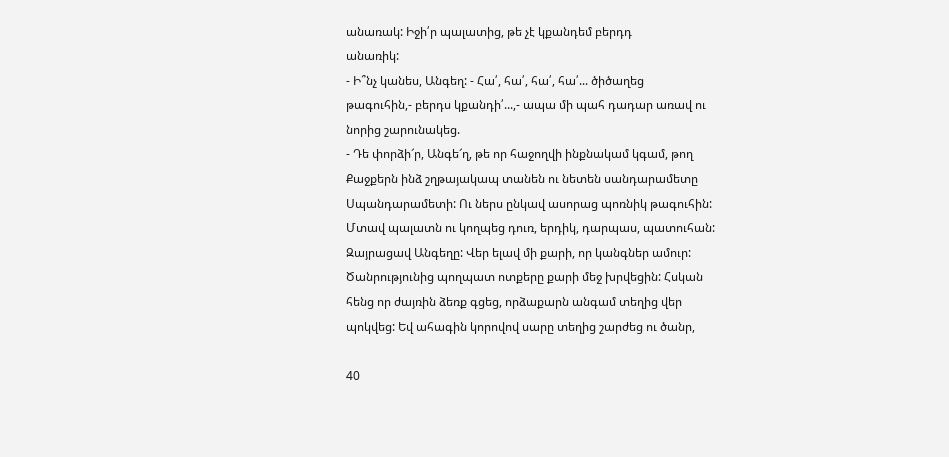անառակ: Իջի՛ր պալատից, թե չէ կքանդեմ բերդդ
անառիկ:
- Ի՞նչ կանես, Անգեղ: - Հա՛, հա՛, հա՛, հա՛... ծիծաղեց
թագուհին,- բերդս կքանդի՛...,- ապա մի պահ դադար առավ ու
նորից շարունակեց.
- Դե փորձի՜ր, Անգե՜ղ, թե որ հաջողվի ինքնակամ կգամ, թող
Քաջքերն ինձ շղթայակապ տանեն ու նետեն սանդարամետը
Սպանդարամետի: Ու ներս ընկավ ասորաց պոռնիկ թագուհին:
Մտավ պալատն ու կողպեց դուռ, երդիկ, դարպաս, պատուհան:
Զայրացավ Անգեղը: Վեր ելավ մի քարի, որ կանգներ ամուր:
Ծանրությունից պողպատ ոտքերը քարի մեջ խրվեցին: Հսկան
հենց որ ժայռին ձեռք գցեց, որձաքարն անգամ տեղից վեր
պոկվեց: Եվ ահագին կորովով սարը տեղից շարժեց ու ծանր,

40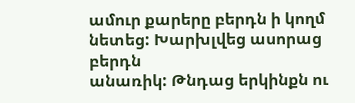ամուր քարերը բերդն ի կողմ նետեց: Խարխլվեց ասորաց բերդն
անառիկ: Թնդաց երկինքն ու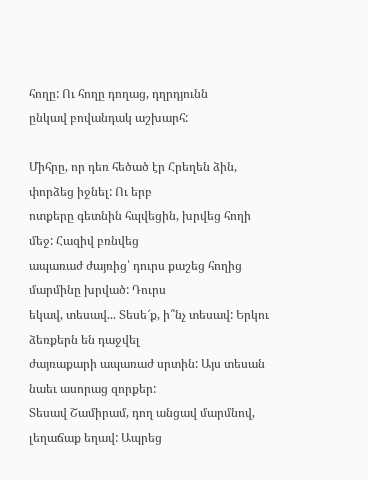հողը: Ու հողը դողաց, դղրդյունն
ընկավ բովանդակ աշխարհ:

Միհրը, որ դեռ հեծած էր Հրեղեն ձին, փորձեց իջնել: Ու երբ
ոտքերը գետնին հպվեցին, խրվեց հողի մեջ: Հազիվ բռնվեց
ապառաժ ժայռից՝ դուրս քաշեց հողից մարմինը խրված: Դուրս
եկավ, տեսավ... Տեսե՜ք, ի՞նչ տեսավ: Երկու ձեռքերն են դաջվել
ժայռաքարի ապառաժ սրտին: Այս տեսան նաեւ ասորաց զորքեր:
Տեսավ Շամիրամ, դող անցավ մարմնով, լեղաճաք եղավ: Ապրեց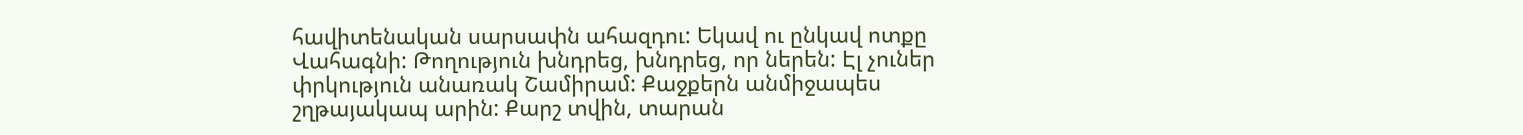հավիտենական սարսափն ահազդու: Եկավ ու ընկավ ոտքը
Վահագնի: Թողություն խնդրեց, խնդրեց, որ ներեն: Էլ չուներ
փրկություն անառակ Շամիրամ: Քաջքերն անմիջապես
շղթայակապ արին: Քարշ տվին, տարան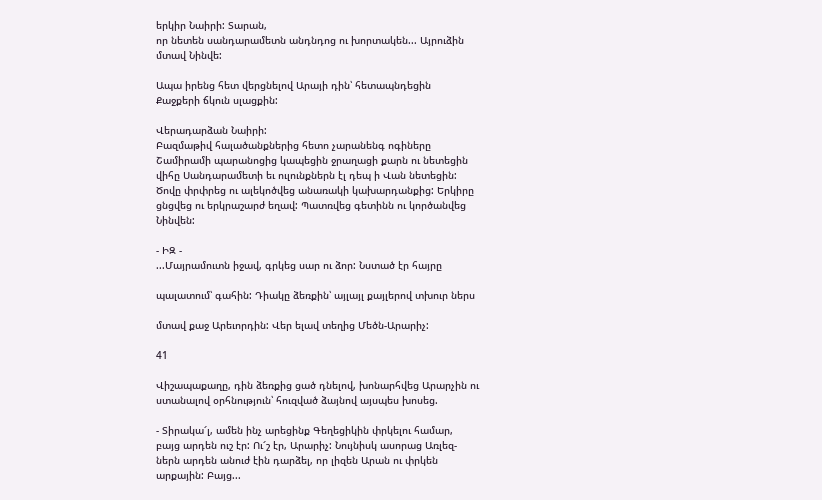երկիր Նաիրի: Տարան,
որ նետեն սանդարամետն անդնդոց ու խորտակեն... Այրուձին
մտավ Նինվե:

Ապա իրենց հետ վերցնելով Արայի դին՝ հետապնդեցին
Քաջքերի ճկուն սլացքին:

Վերադարձան Նաիրի:
Բազմաթիվ հալածանքներից հետո չարանենգ ոգիները
Շամիրամի պարանոցից կապեցին ջրաղացի քարն ու նետեցին
վիհը Սանդարամետի եւ ուլունքներն էլ դեպ ի Վան նետեցին:
Ծովը փրփրեց ու ալեկոծվեց անառակի կախարդանքից: Երկիրը
ցնցվեց ու երկրաշարժ եղավ: Պատռվեց գետինն ու կործանվեց
Նինվեն:

- ԻԶ -
...Մայրամուտն իջավ, գրկեց սար ու ձոր: Նստած էր հայրը

պալատում՝ գահին: Դիակը ձեռքին՝ այլայլ քայլերով տխուր ներս

մտավ քաջ Արեւորդին: Վեր ելավ տեղից Մեծն-Արարիչ:

41

Վիշապաքաղը, դին ձեռքից ցած դնելով, խոնարհվեց Արարչին ու
ստանալով օրհնություն՝ հուզված ձայնով այսպես խոսեց.

- Տիրակա՜լ, ամեն ինչ արեցինք Գեղեցիկին փրկելու համար,
բայց արդեն ուշ էր: Ու՜շ էր, Արարիչ: Նույնիսկ ասորաց Առլեզ-
ներն արդեն անուժ էին դարձել, որ լիզեն Արան ու փրկեն
արքային: Բայց...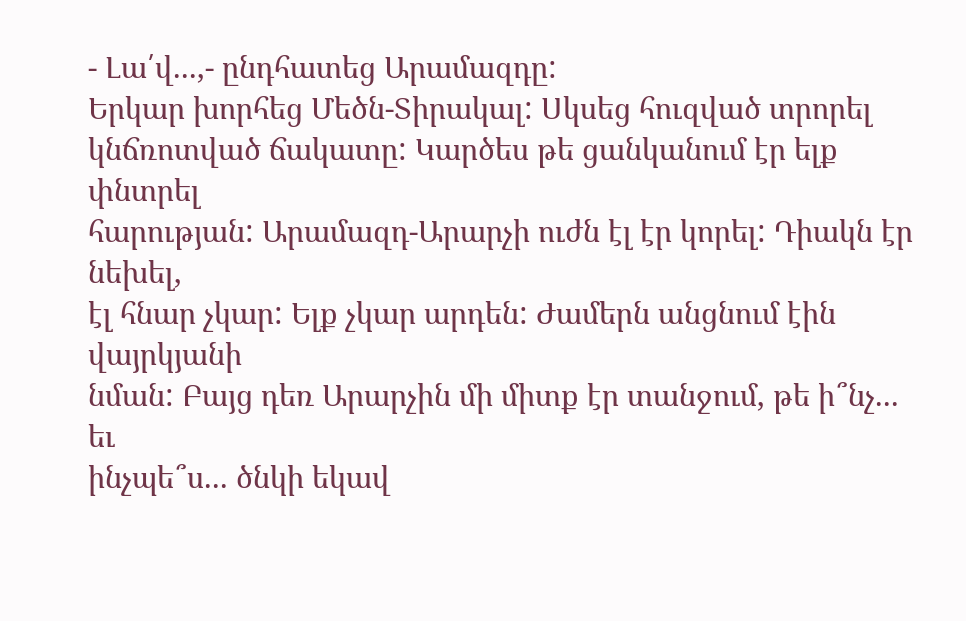- Լա՛վ...,- ընդհատեց Արամազդը:
Երկար խորհեց Մեծն-Տիրակալ: Սկսեց հուզված տրորել
կնճռոտված ճակատը: Կարծես թե ցանկանում էր ելք փնտրել
հարության: Արամազդ-Արարչի ուժն էլ էր կորել: Դիակն էր նեխել,
էլ հնար չկար: Ելք չկար արդեն: Ժամերն անցնում էին վայրկյանի
նման: Բայց դեռ Արարչին մի միտք էր տանջում, թե ի՞նչ... եւ
ինչպե՞ս... ծնկի եկավ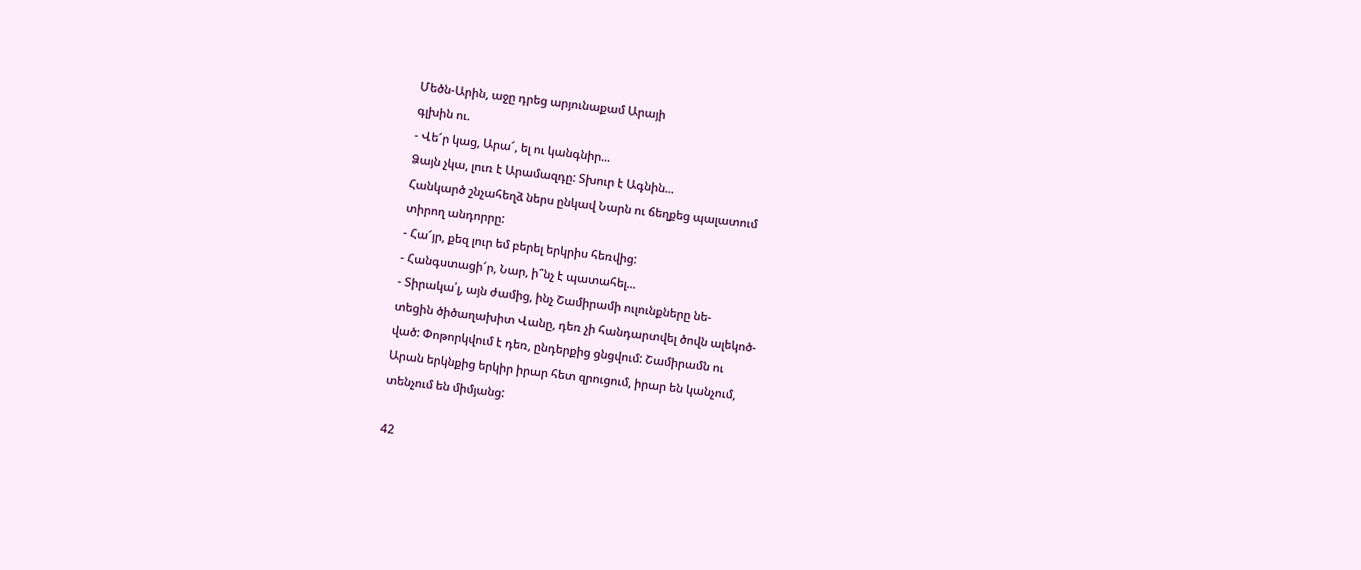Մեծն-Արին, աջը դրեց արյունաքամ Արայի
գլխին ու.
- Վե՜ր կաց, Արա՜, ել ու կանգնիր...
Ձայն չկա, լուռ է Արամազդը: Տխուր է Ագնին...
Հանկարծ շնչահեղձ ներս ընկավ Նարն ու ճեղքեց պալատում
տիրող անդորրը:
- Հա՜յր, քեզ լուր եմ բերել երկրիս հեռվից:
- Հանգստացի՜ր, Նար, ի՞նչ է պատահել...
- Տիրակա՛լ, այն ժամից, ինչ Շամիրամի ուլունքները նե-
տեցին ծիծաղախիտ Վանը, դեռ չի հանդարտվել ծովն ալեկոծ-
ված: Փոթորկվում է դեռ, ընդերքից ցնցվում: Շամիրամն ու
Արան երկնքից երկիր իրար հետ զրուցում, իրար են կանչում,
տենչում են միմյանց:

42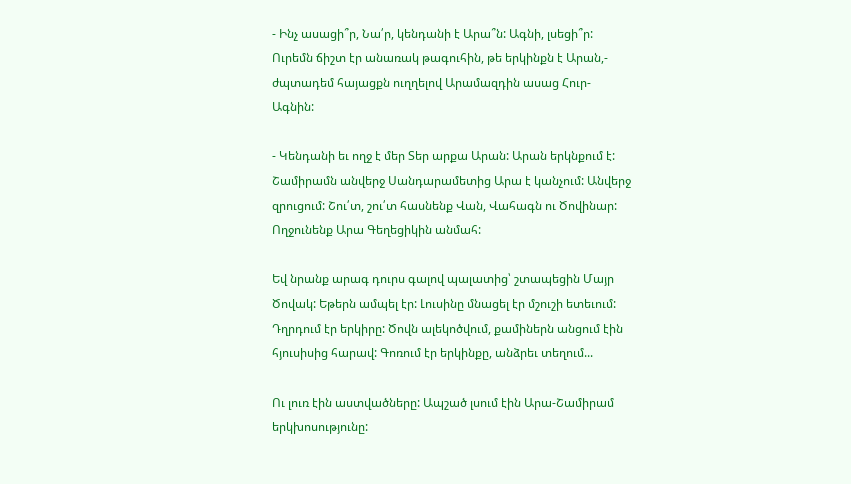- Ինչ ասացի՞ր, Նա՛ր, կենդանի է Արա՞ն: Ագնի, լսեցի՞ր:
Ուրեմն ճիշտ էր անառակ թագուհին, թե երկինքն է Արան,-
ժպտադեմ հայացքն ուղղելով Արամազդին ասաց Հուր-
Ագնին:

- Կենդանի եւ ողջ է մեր Տեր արքա Արան: Արան երկնքում է:
Շամիրամն անվերջ Սանդարամետից Արա է կանչում: Անվերջ
զրուցում: Շու՛տ, շու՛տ հասնենք Վան, Վահագն ու Ծովինար:
Ողջունենք Արա Գեղեցիկին անմահ:

Եվ նրանք արագ դուրս գալով պալատից՝ շտապեցին Մայր
Ծովակ: Եթերն ամպել էր: Լուսինը մնացել էր մշուշի ետեւում:
Դղրդում էր երկիրը: Ծովն ալեկոծվում, քամիներն անցում էին
հյուսիսից հարավ: Գոռում էր երկինքը, անձրեւ տեղում...

Ու լուռ էին աստվածները: Ապշած լսում էին Արա-Շամիրամ
երկխոսությունը: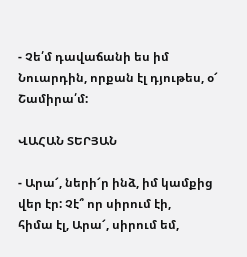- Չե՛մ դավաճանի ես իմ Նուարդին, որքան էլ դյութես, օ՜
Շամիրա՛մ:

ՎԱՀԱՆ ՏԵՐՅԱՆ

- Արա՜, ների՜ր ինձ, իմ կամքից վեր էր: Չէ՞ որ սիրում էի,
հիմա էլ, Արա՜, սիրում եմ,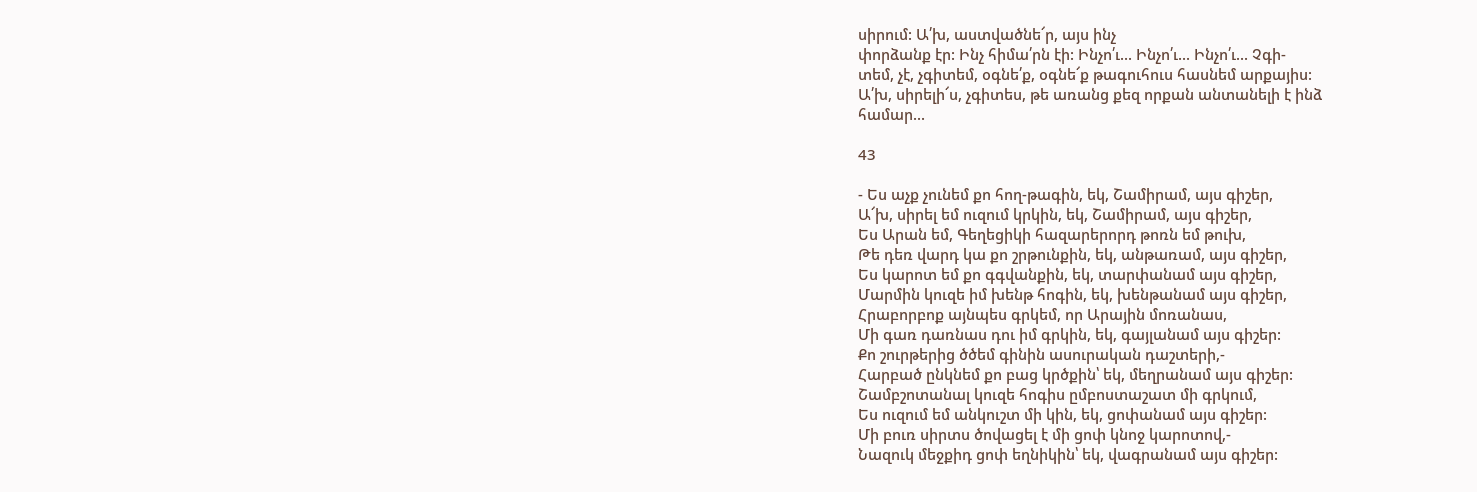սիրում: Ա՛խ, աստվածնե՜ր, այս ինչ
փորձանք էր: Ինչ հիմա՛րն էի: Ինչո՛ւ... Ինչո՛ւ... Ինչո՛ւ... Չգի-
տեմ, չէ, չգիտեմ, օգնե՛ք, օգնե՜ք թագուհուս հասնեմ արքայիս:
Ա՛խ, սիրելի՜ս, չգիտես, թե առանց քեզ որքան անտանելի է ինձ
համար...

43

- Ես աչք չունեմ քո հող-թագին, եկ, Շամիրամ, այս գիշեր,
Ա՜խ, սիրել եմ ուզում կրկին, եկ, Շամիրամ, այս գիշեր,
Ես Արան եմ, Գեղեցիկի հազարերորդ թոռն եմ թուխ,
Թե դեռ վարդ կա քո շրթունքին, եկ, անթառամ, այս գիշեր,
Ես կարոտ եմ քո գգվանքին, եկ, տարփանամ այս գիշեր,
Մարմին կուզե իմ խենթ հոգին, եկ, խենթանամ այս գիշեր,
Հրաբորբոք այնպես գրկեմ, որ Արային մոռանաս,
Մի գառ դառնաս դու իմ գրկին, եկ, գայլանամ այս գիշեր:
Քո շուրթերից ծծեմ գինին ասուրական դաշտերի,-
Հարբած ընկնեմ քո բաց կրծքին՝ եկ, մեղրանամ այս գիշեր:
Շամբշոտանալ կուզե հոգիս ըմբոստաշատ մի գրկում,
Ես ուզում եմ անկուշտ մի կին, եկ, ցոփանամ այս գիշեր:
Մի բուռ սիրտս ծովացել է մի ցոփ կնոջ կարոտով,-
Նազուկ մեջքիդ ցոփ եղնիկին՝ եկ, վագրանամ այս գիշեր: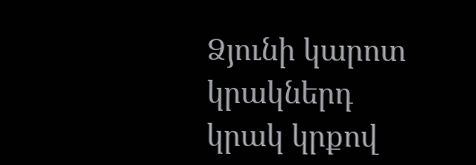Ձյունի կարոտ կրակներդ կրակ կրքով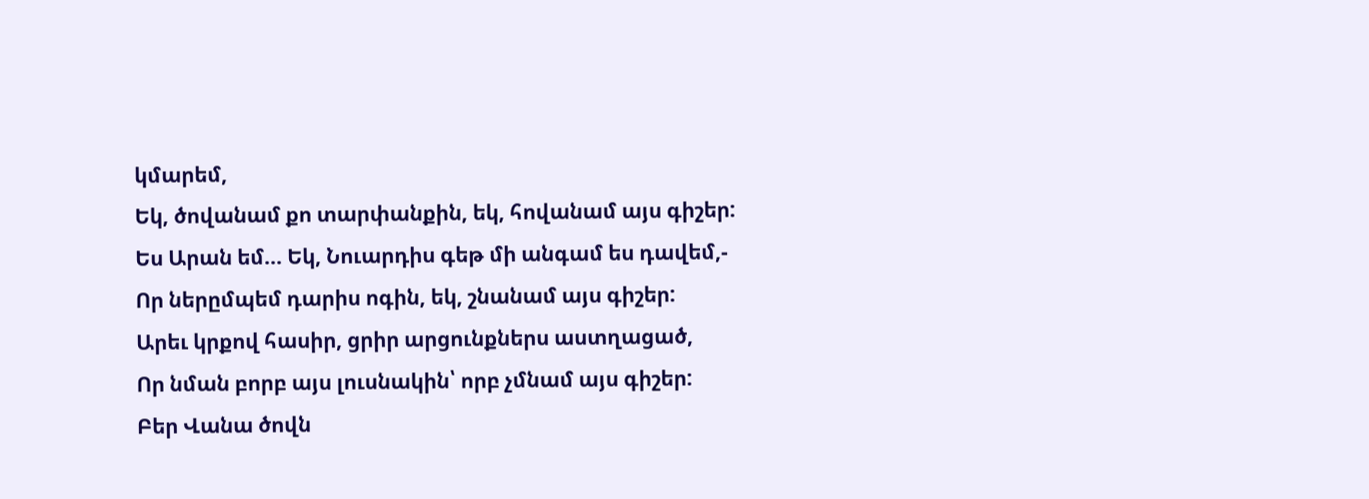կմարեմ,
Եկ, ծովանամ քո տարփանքին, եկ, հովանամ այս գիշեր:
Ես Արան եմ... Եկ, Նուարդիս գեթ մի անգամ ես դավեմ,-
Որ ներըմպեմ դարիս ոգին, եկ, շնանամ այս գիշեր:
Արեւ կրքով հասիր, ցրիր արցունքներս աստղացած,
Որ նման բորբ այս լուսնակին՝ որբ չմնամ այս գիշեր:
Բեր Վանա ծովն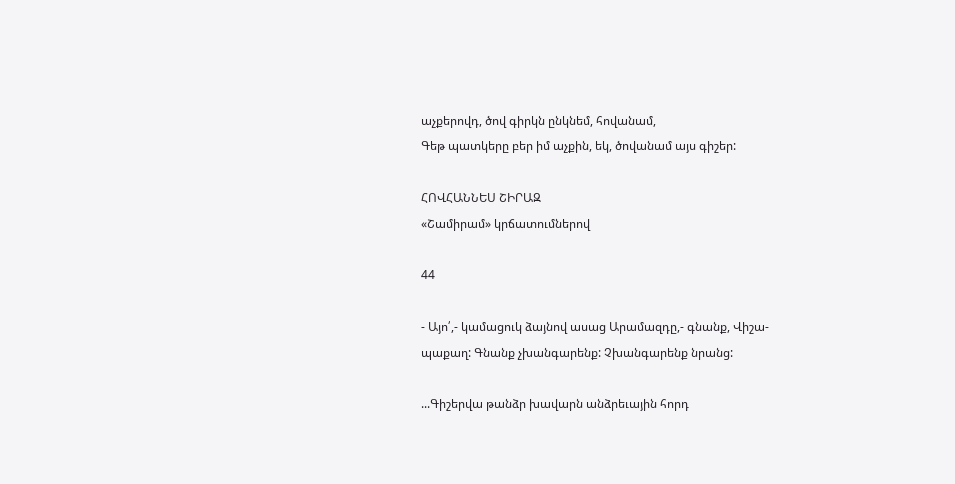աչքերովդ, ծով գիրկն ընկնեմ, հովանամ,
Գեթ պատկերը բեր իմ աչքին, եկ, ծովանամ այս գիշեր:

ՀՈՎՀԱՆՆԵՍ ՇԻՐԱԶ
«Շամիրամ» կրճատումներով

44

- Այո՛,- կամացուկ ձայնով ասաց Արամազդը,- գնանք, Վիշա-
պաքաղ: Գնանք չխանգարենք: Չխանգարենք նրանց:

...Գիշերվա թանձր խավարն անձրեւային հորդ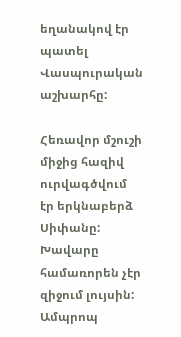եղանակով էր
պատել Վասպուրական աշխարհը:

Հեռավոր մշուշի միջից հազիվ ուրվագծվում էր երկնաբերձ
Սիփանը: Խավարը համառորեն չէր զիջում լույսին: Ամպրոպ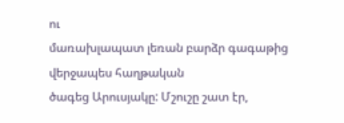ու
մառախլապատ լեռան բարձր գագաթից վերջապես հաղթական
ծագեց Արուսյակը: Մշուշը շատ էր,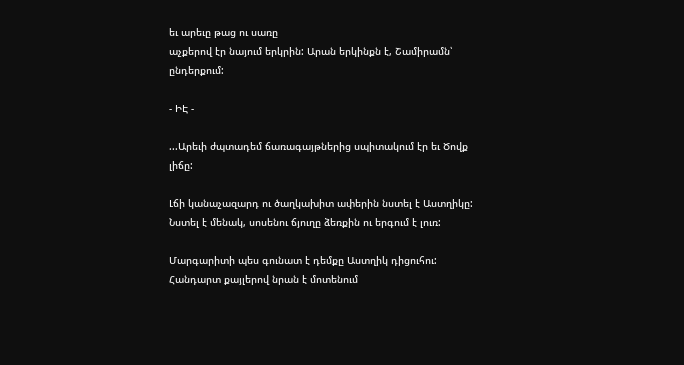եւ արեւը թաց ու սառը
աչքերով էր նայում երկրին: Արան երկինքն է, Շամիրամն՝
ընդերքում:

- ԻԷ -

...Արեւի ժպտադեմ ճառագայթներից սպիտակում էր եւ Ծովք
լիճը:

Լճի կանաչազարդ ու ծաղկախիտ ափերին նստել է Աստղիկը:
Նստել է մենակ, սոսենու ճյուղը ձեռքին ու երգում է լուռ:

Մարգարիտի պես գունատ է դեմքը Աստղիկ դիցուհու:
Հանդարտ քայլերով նրան է մոտենում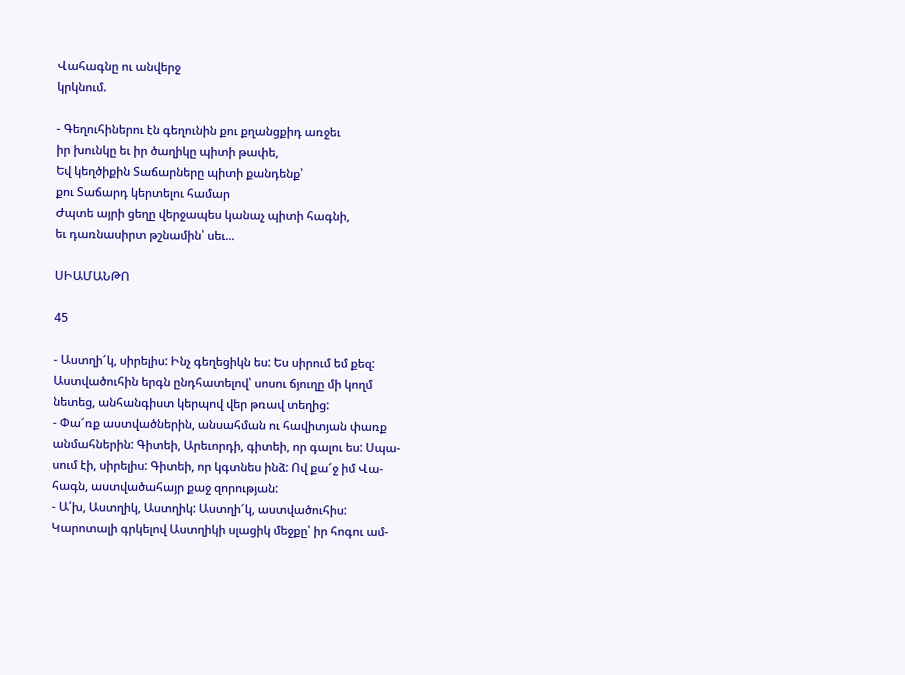Վահագնը ու անվերջ
կրկնում.

- Գեղուհիներու էն գեղունին քու քղանցքիդ առջեւ
իր խունկը եւ իր ծաղիկը պիտի թափե,
Եվ կեղծիքին Տաճարները պիտի քանդենք՝
քու Տաճարդ կերտելու համար
Ժպտե այրի ցեղը վերջապես կանաչ պիտի հագնի,
եւ դառնասիրտ թշնամին՝ սեւ...

ՍԻԱՄԱՆԹՈ

45

- Աստղի՜կ, սիրելիս: Ինչ գեղեցիկն ես: Ես սիրում եմ քեզ:
Աստվածուհին երգն ընդհատելով՝ սոսու ճյուղը մի կողմ
նետեց, անհանգիստ կերպով վեր թռավ տեղից:
- Փա՜ռք աստվածներին, անսահման ու հավիտյան փառք
անմահներին: Գիտեի, Արեւորդի, գիտեի, որ գալու ես: Սպա-
սում էի, սիրելիս: Գիտեի, որ կգտնես ինձ: Ով քա՜ջ իմ Վա-
հագն, աստվածահայր քաջ զորության:
- Ա՛խ, Աստղիկ, Աստղիկ: Աստղի՜կ, աստվածուհիս:
Կարոտալի գրկելով Աստղիկի սլացիկ մեջքը՝ իր հոգու ամ-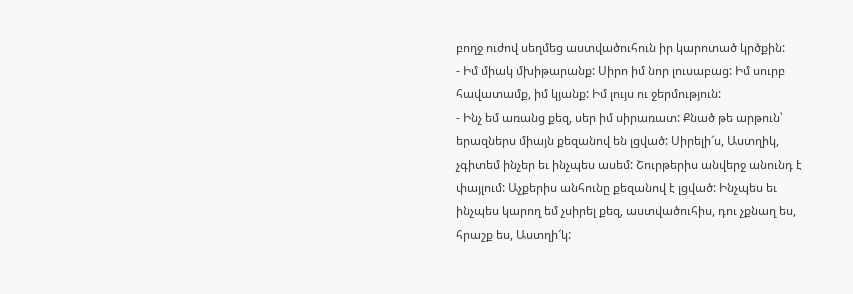բողջ ուժով սեղմեց աստվածուհուն իր կարոտած կրծքին:
- Իմ միակ մխիթարանք: Սիրո իմ նոր լուսաբաց: Իմ սուրբ
հավատամք, իմ կյանք: Իմ լույս ու ջերմություն:
- Ինչ եմ առանց քեզ, սեր իմ սիրառատ: Քնած թե արթուն՝
երազներս միայն քեզանով են լցված: Սիրելի՜ս, Աստղիկ,
չգիտեմ ինչեր եւ ինչպես ասեմ: Շուրթերիս անվերջ անունդ է
փայլում: Աչքերիս անհունը քեզանով է լցված: Ինչպես եւ
ինչպես կարող եմ չսիրել քեզ, աստվածուհիս, դու չքնաղ ես,
հրաշք ես, Աստղի՜կ: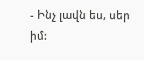- Ինչ լավն ես, սեր իմ: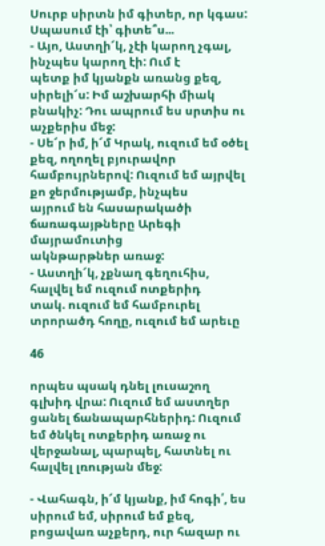Սուրբ սիրտն իմ գիտեր, որ կգաս:
Սպասում էի՝ գիտե՞ս...
- Այո, Աստղի՜կ, չէի կարող չգալ, ինչպես կարող էի: Ում է
պետք իմ կյանքն առանց քեզ, սիրելի՜ս: Իմ աշխարհի միակ
բնակիչ: Դու ապրում ես սրտիս ու աչքերիս մեջ:
- Սե՜ր իմ, ի՜մ Կրակ, ուզում եմ օծել քեզ, ողողել բյուրավոր
համբույրներով: Ուզում եմ այրվել քո ջերմությամբ, ինչպես
այրում են հասարակածի ճառագայթները Արեգի մայրամուտից
ակնթարթներ առաջ:
- Աստղի՜կ, չքնաղ գեղուհիս, հալվել եմ ուզում ոտքերիդ
տակ. ուզում եմ համբուրել տրորածդ հողը, ուզում եմ արեւը

46

որպես պսակ դնել լուսաշող գլխիդ վրա: Ուզում եմ աստղեր
ցանել ճանապարհներիդ: Ուզում եմ ծնկել ոտքերիդ առաջ ու
վերջանալ, պարպել, հատնել ու հալվել լռության մեջ:

- Վահագն, ի՜մ կյանք, իմ հոգի՛, ես սիրում եմ, սիրում եմ քեզ,
բոցավառ աչքերդ, ուր հազար ու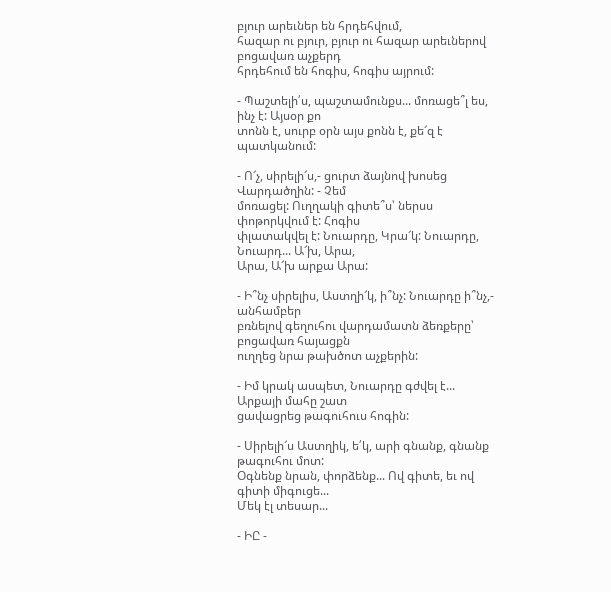բյուր արեւներ են հրդեհվում,
հազար ու բյուր, բյուր ու հազար արեւներով բոցավառ աչքերդ
հրդեհում են հոգիս, հոգիս այրում:

- Պաշտելի՛ս, պաշտամունքս... մոռացե՞լ ես, ինչ է: Այսօր քո
տոնն է, սուրբ օրն այս քոնն է, քե՜զ է պատկանում:

- Ո՜չ, սիրելի՜ս,- ցուրտ ձայնով խոսեց Վարդածղին: - Չեմ
մոռացել: Ուղղակի գիտե՞ս՝ ներսս փոթորկվում է: Հոգիս
փլատակվել է: Նուարդը, Կրա՜կ: Նուարդը, Նուարդ... Ա՜խ, Արա,
Արա, Ա՜խ արքա Արա:

- Ի՞նչ սիրելիս, Աստղի՜կ, ի՞նչ: Նուարդը ի՞նչ,- անհամբեր
բռնելով գեղուհու վարդամատն ձեռքերը՝ բոցավառ հայացքն
ուղղեց նրա թախծոտ աչքերին:

- Իմ կրակ ասպետ, Նուարդը գժվել է... Արքայի մահը շատ
ցավացրեց թագուհուս հոգին:

- Սիրելի՜ս Աստղիկ, ե՛կ, արի գնանք, գնանք թագուհու մոտ:
Օգնենք նրան, փորձենք... Ով գիտե, եւ ով գիտի միգուցե...
Մեկ էլ տեսար...

- ԻԸ -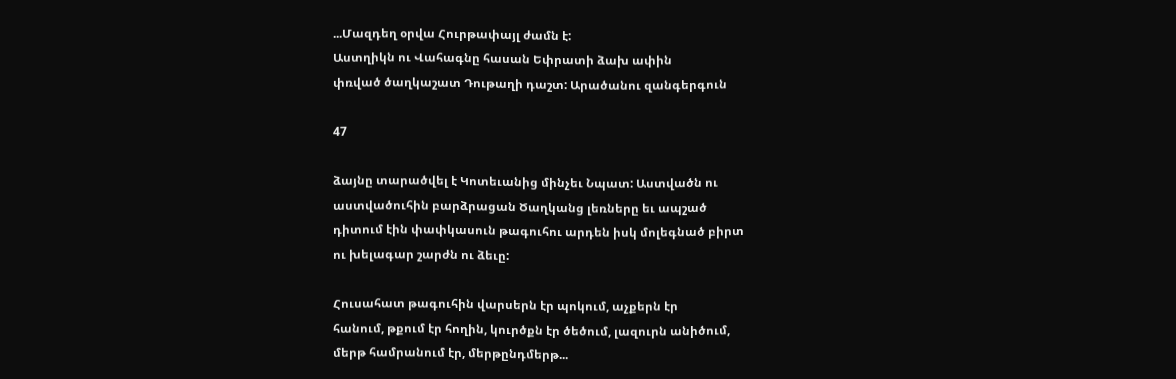...Մազդեղ օրվա Հուրթափայլ ժամն է:
Աստղիկն ու Վահագնը հասան Եփրատի ձախ ափին
փռված ծաղկաշատ Դութաղի դաշտ: Արածանու զանգերգուն

47

ձայնը տարածվել է Կոտեւանից մինչեւ Նպատ: Աստվածն ու
աստվածուհին բարձրացան Ծաղկանց լեռները եւ ապշած
դիտում էին փափկասուն թագուհու արդեն իսկ մոլեգնած բիրտ
ու խելագար շարժն ու ձեւը:

Հուսահատ թագուհին վարսերն էր պոկում, աչքերն էր
հանում, թքում էր հողին, կուրծքն էր ծեծում, լազուրն անիծում,
մերթ համրանում էր, մերթընդմերթ...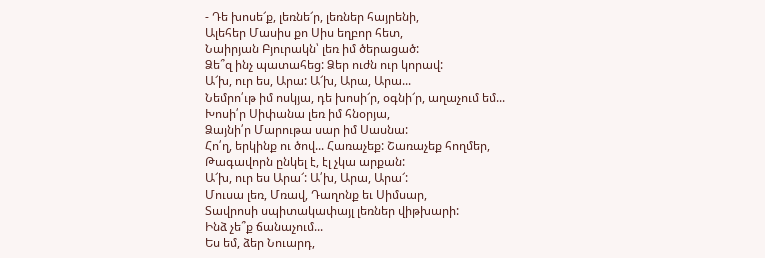- Դե խոսե՜ք, լեռնե՜ր, լեռներ հայրենի,
Ալեհեր Մասիս քո Սիս եղբոր հետ,
Նաիրյան Բյուրակն՝ լեռ իմ ծերացած:
Ձե՞զ ինչ պատահեց: Ձեր ուժն ուր կորավ:
Ա՜խ, ուր ես, Արա: Ա՜խ, Արա, Արա...
Նեմրո՛ւթ իմ ոսկյա, դե խոսի՜ր, օգնի՜ր, աղաչում եմ...
Խոսի՛ր Սիփանա լեռ իմ հնօրյա,
Ձայնի՛ր Մարութա սար իմ Սասնա:
Հո՛ղ, երկինք ու ծով... Հառաչեք: Շառաչեք հողմեր,
Թագավորն ընկել է, էլ չկա արքան:
Ա՜խ, ուր ես Արա՜: Ա՛խ, Արա, Արա՜:
Մուսա լեռ, Մռավ, Դաղոնք եւ Սիմսար,
Տավրոսի սպիտակափայլ լեռներ վիթխարի:
Ինձ չե՞ք ճանաչում...
Ես եմ, ձեր Նուարդ,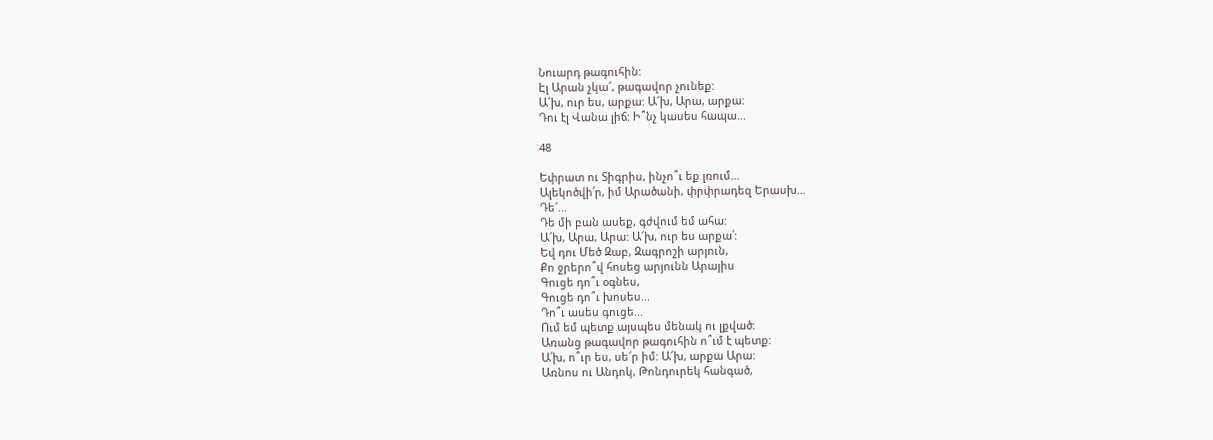Նուարդ թագուհին:
Էլ Արան չկա՜, թագավոր չունեք:
Ա՜խ, ուր ես, արքա: Ա՜խ, Արա, արքա:
Դու էլ Վանա լիճ: Ի՞նչ կասես հապա...

48

Եփրատ ու Տիգրիս, ինչո՞ւ եք լռում...
Ալեկոծվի՛ր, իմ Արածանի, փրփրադեզ Երասխ...
Դե՜...
Դե մի բան ասեք, գժվում եմ ահա:
Ա՜խ, Արա, Արա: Ա՜խ, ուր ես արքա՛:
Եվ դու Մեծ Զաբ, Զագրոշի արյուն,
Քո ջրերո՞վ հոսեց արյունն Արայիս
Գուցե դո՞ւ օգնես,
Գուցե դո՞ւ խոսես...
Դո՞ւ ասես գուցե...
Ում եմ պետք այսպես մենակ ու լքված:
Առանց թագավոր թագուհին ո՞ւմ է պետք:
Ա՛խ, ո՞ւր ես, սե՜ր իմ: Ա՜խ, արքա Արա:
Առնոս ու Անդոկ, Թոնդուրեկ հանգած,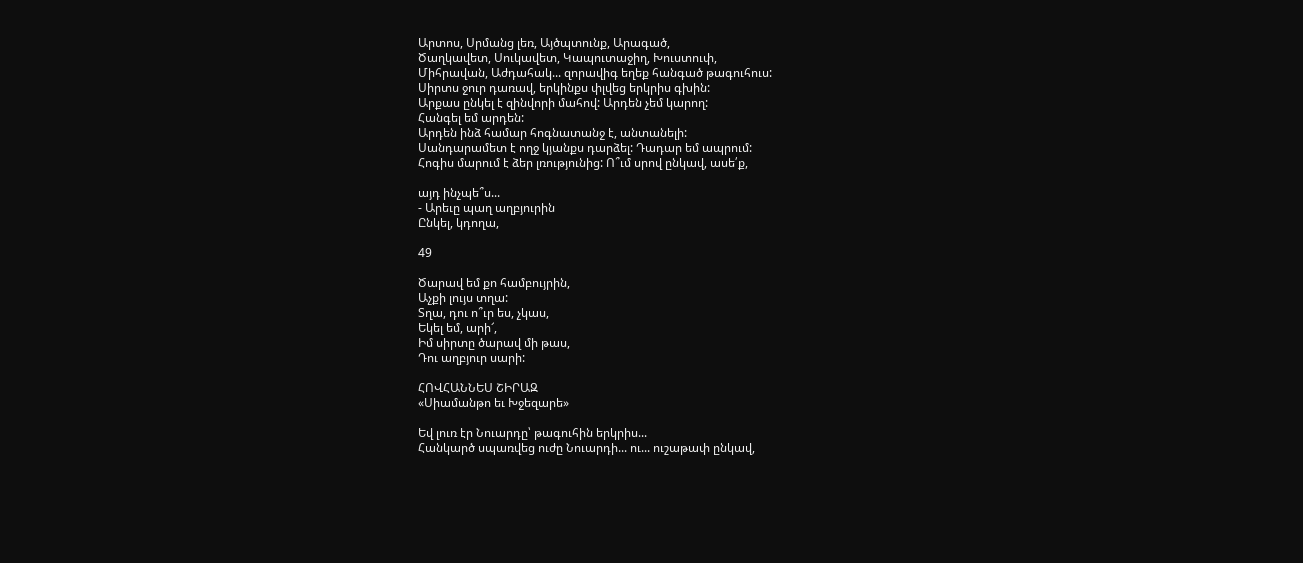Արտոս, Սրմանց լեռ, Այծպտունք, Արագած,
Ծաղկավետ, Սուկավետ, Կապուտաջիղ, Խուստուփ,
Միհրավան, Աժդահակ... զորավիգ եղեք հանգած թագուհուս:
Սիրտս ջուր դառավ, երկինքս փլվեց երկրիս գխին:
Արքաս ընկել է զինվորի մահով: Արդեն չեմ կարող:
Հանգել եմ արդեն:
Արդեն ինձ համար հոգնատանջ է, անտանելի:
Սանդարամետ է ողջ կյանքս դարձել: Դադար եմ ապրում:
Հոգիս մարում է ձեր լռությունից: Ո՞ւմ սրով ընկավ, ասե՛ք,

այդ ինչպե՞ս...
- Արեւը պաղ աղբյուրին
Ընկել, կդողա,

49

Ծարավ եմ քո համբույրին,
Աչքի լույս տղա:
Տղա, դու ո՞ւր ես, չկաս,
Եկել եմ, արի՜,
Իմ սիրտը ծարավ մի թաս,
Դու աղբյուր սարի:

ՀՈՎՀԱՆՆԵՍ ՇԻՐԱԶ
«Սիամանթո եւ Խջեզարե»

Եվ լուռ էր Նուարդը՝ թագուհին երկրիս...
Հանկարծ սպառվեց ուժը Նուարդի... ու... ուշաթափ ընկավ,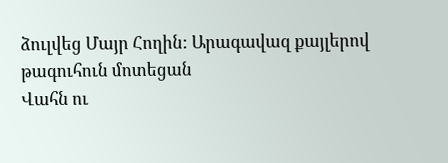ձուլվեց Մայր Հողին: Արագավազ քայլերով թագուհուն մոտեցան
Վահն ու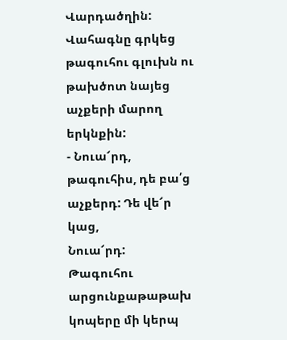Վարդածղին: Վահագնը գրկեց թագուհու գլուխն ու
թախծոտ նայեց աչքերի մարող երկնքին:
- Նուա՜րդ, թագուհիս, դե բա՛ց աչքերդ: Դե վե՜ր կաց,
Նուա՜րդ:
Թագուհու արցունքաթաթախ կոպերը մի կերպ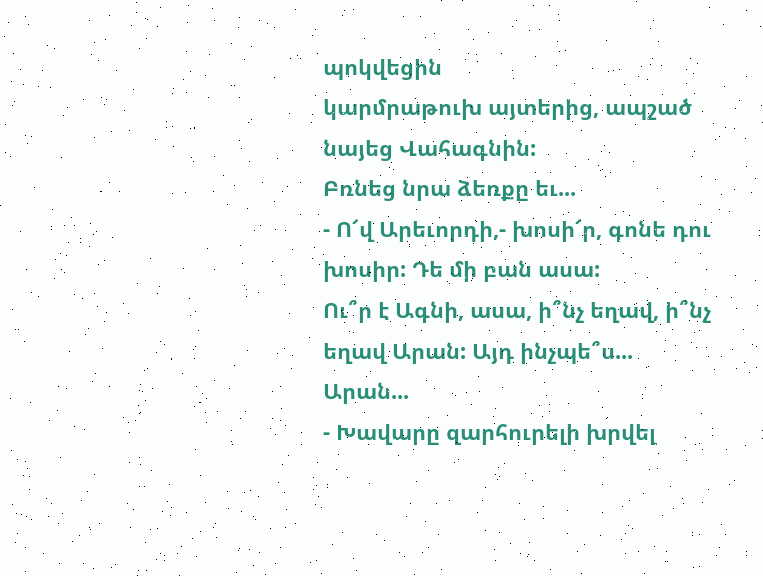պոկվեցին
կարմրաթուխ այտերից, ապշած նայեց Վահագնին:
Բռնեց նրա ձեռքը եւ...
- Ո՜վ Արեւորդի,- խոսի՜ր, գոնե դու խոսիր: Դե մի բան ասա:
Ու՞ր է Ագնի, ասա, ի՞նչ եղավ, ի՞նչ եղավ Արան: Այդ ինչպե՞ս...
Արան...
- Խավարը զարհուրելի խրվել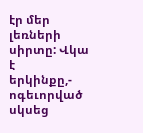էր մեր լեռների սիրտը: Վկա է
երկինքը,- ոգեւորված սկսեց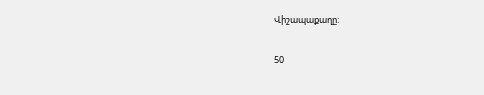Վիշապաքաղը:

50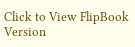Click to View FlipBook Version